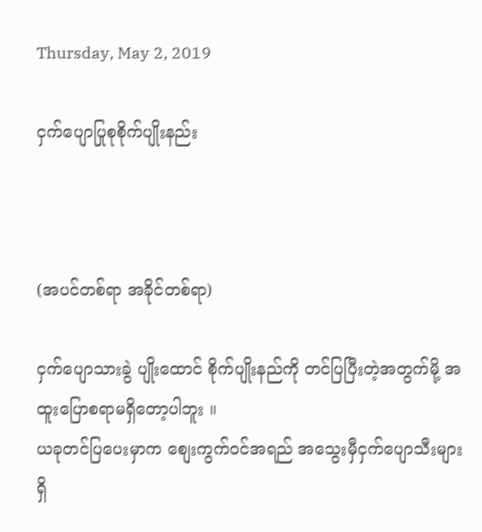Thursday, May 2, 2019

ငှက်ပျောပြုစုစိုက်ပျိုးနည်း



(အပင်တစ်ရာ အခိုင်တစ်ရာ)

ငှက်ပျောသားခွဲ ပျိုးထောင် စိုက်ပျိုးနည်ကို တင်ပြပြီးတဲ့အတွက်မို့ အထူးပြောစရာမရှိတော့ပါဘူး ။
ယခုတင်ပြပေးမှာက စျေးကွက်ဝင်အရည် အသွေးမှီငှက်ပျောသီးများရှိ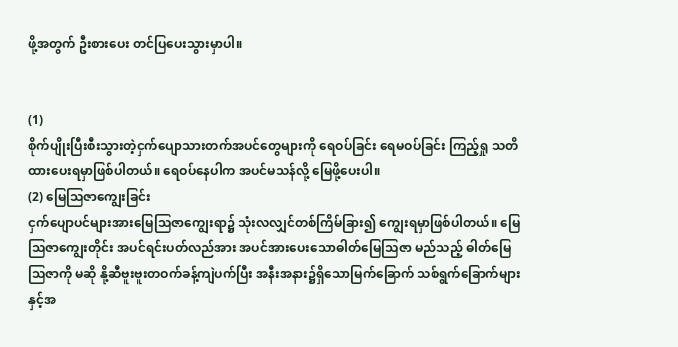ဖို့အတွက် ဦးစားပေး တင်ပြပေးသွားမှာပါ။


(1)
စိုက်ပျိုးပြီးစီးသွားတဲ့ငှက်ပျောသားတက်အပင်တွေများကို ရေဝပ်ခြင်း ရေမဝပ်ခြင်း ကြည့်ရှု သတိထားပေးရမှာဖြစ်ပါတယ်။ ရေဝပ်နေပါက အပင်မသန်လို့ မြေဖို့ပေးပါ။
(2) မြေသြဇာကျွေးခြင်း
ငှက်ပျောပင်များအားမြေသြဇာကျွေးရာ၌ သုံးလလျှင်တစ်ကြိမ်ခြား၍ ကျွေးရမှာဖြစ်ပါတယ်။ မြေသြဇာကျွေးတိုင်း အပင်ရင်းပတ်လည်အား အပင်အားပေးသောဓါတ်မြေသြဇာ မည်သည့် ဓါတ်မြေသြဇာကို မဆို နို့ဆီဗူးဗူးတဝက်ခန့်ကျဲပက်ပြီး အနီးအနား၌ရှိသောမြက်ခြောက် သစ်ရွက်ခြောက်များနှင့်အ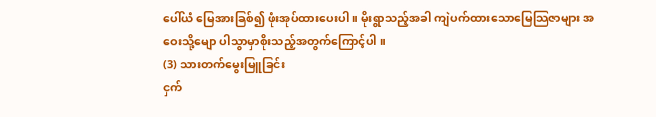ပေါ်ယံ မြေအားခြစ်၍ ဖုံးအုပ်ထားပေးပါ။ မိုးရွာသည့်အခါ ကျဲပက်ထားသောမြေသြဇာများ အဝေးသို့မျော ပါသွာမှာစိုးသည့်အတွက်ကြောင့်ပါ ။
(3) သားတက်မွေးမြူခြင်း
ငှက်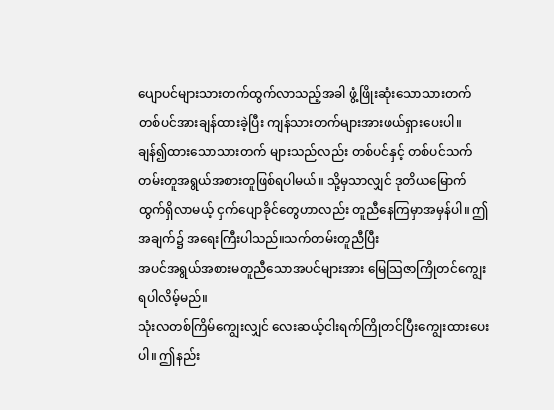ပျောပင်များသားတက်ထွက်လာသည့်အခါ ဖွံ့ဖြိုးဆုံးသောသားတက်တစ်ပင်အားချန်ထားခဲ့ပြီး ကျန်သားတက်များအားဖယ်ရှားပေးပါ။ ချန်၍ထားသောသားတက် များသည်လည်း တစ်ပင်နှင့် တစ်ပင်သက်တမ်းတူအရွယ်အစားတူဖြစ်ရပါမယ်။ သို့မှသာလျှင် ဒုတိယမြောက်ထွက်ရှိလာမယ့် ငှက်ပျောခိုင်တွေဟာလည်း တူညီနေကြမှာအမှန်ပါ။ ဤအချက်၌ အရေးကြီးပါသည်။သက်တမ်းတူညီပြီး
အပင်အရွယ်အစားမတူညီသောအပင်များအား မြေသြဇာကြိုတင်ကျွေးရပါလိမ့်မည်။
သုံးလတစ်ကြိမ်ကျွေးလျှင် လေးဆယ့်ငါးရက်ကြိုတင်ပြီးကျွေးထားပေးပါ။ ဤနည်း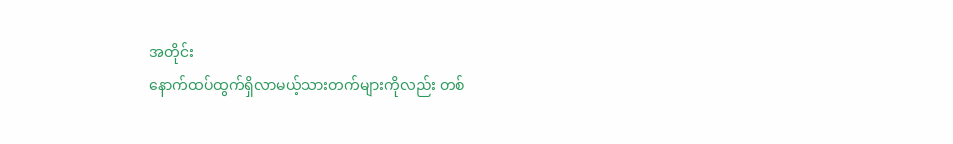အတိုင်း
နောက်ထပ်ထွက်ရှိလာမယ့်သားတက်များကိုလည်း တစ်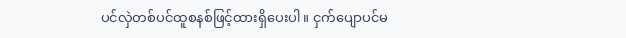ပင်လှဲတစ်ပင်ထူစနစ်ဖြင့်ထားရှိပေးပါ။ ငှက်ပျောပင်မ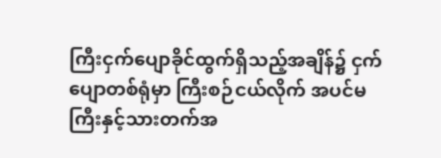ကြီးငှက်ပျောခိုင်ထွက်ရှိသည့်အချိန်၌ ငှက်ပျောတစ်ရုံမှာ ကြီးစဉ်ငယ်လိုက် အပင်မကြီးနှင့်သားတက်အ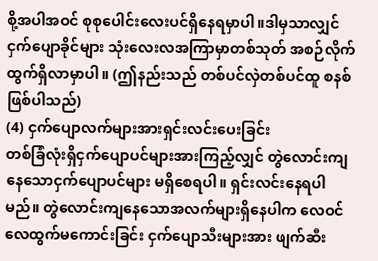စို့အပါအဝင် စုစုပေါင်းလေးပင်ရှိနေရမှာပါ။ဒါမှသာလျှင်ငှက်ပျောခိုင်များ သုံးလေးလအကြာမှာတစ်သုတ် အစဉ်လိုက်ထွက်ရှိလာမှာပါ။ (ဤနည်းသည် တစ်ပင်လှဲတစ်ပင်ထူ စနစ်ဖြစ်ပါသည်)
(4) ငှက်ပျောလက်များအားရှင်းလင်းပေးခြင်း
တစ်ခြံလုံးရှိငှက်ပျောပင်များအားကြည့်လျှင် တွဲလောင်းကျနေသောငှက်ပျောပင်များ မရှိစေရပါ။ ရှင်းလင်းနေရပါမည်။ တွဲလောင်းကျနေသောအလက်များရှိနေပါက လေဝင်လေထွက်မကောင်းခြင်း ငှက်ပျောသီးများအား ဖျက်ဆီး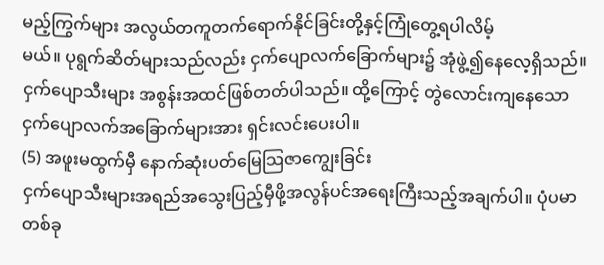မည့်ကြွက်များ အလွယ်တကူတက်ရောက်နိုင်ခြင်းတို့နှင့်ကြုံတွေ့ရပါလိမ့်
မယ်။ ပုရွက်ဆိတ်များသည်လည်း ငှက်ပျောလက်ခြောက်များ၌ အုံဖွဲ့၍နေလေ့ရှိသည်။ ငှက်ပျောသီးများ အစွန်းအထင်ဖြစ်တတ်ပါသည်။ ထို့ကြောင့် တွဲလောင်းကျနေသော ငှက်ပျောလက်အခြောက်များအား ရှင်းလင်းပေးပါ။
(5) အဖူးမထွက်မှီ နောက်ဆုံးပတ်မြေသြဇာကျွေးခြင်း
ငှက်ပျောသီးများအရည်အသွေးပြည့်မှီဖို့အလွန်ပင်အရေးကြီးသည့်အချက်ပါ။ ပုံပမာတစ်ခု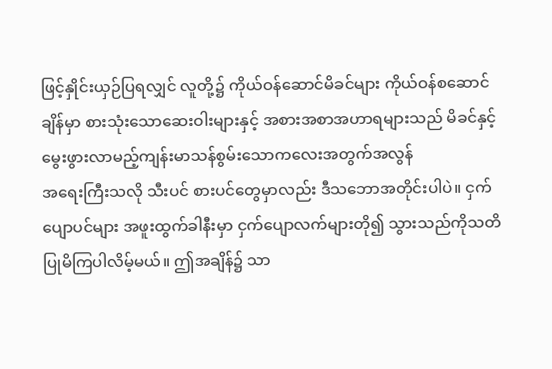ဖြင့်နှိုင်းယှဉ်ပြရလျှင် လူတို့၌ ကိုယ်ဝန်ဆောင်မိခင်များ ကိုယ်ဝန်စဆောင် ချိန်မှာ စားသုံးသောဆေးဝါးများနှင့် အစားအစာအဟာရများသည် မိခင်နှင့်မွေးဖွားလာမည့်ကျန်းမာသန်စွမ်းသောကလေးအတွက်အလွန်
အရေးကြီးသလို သီးပင် စားပင်တွေမှာလည်း ဒီသဘောအတိုင်းပါပဲ။ ငှက်ပျောပင်များ အဖူးထွက်ခါနီးမှာ ငှက်ပျောလက်များတို၍ သွားသည်ကိုသတိပြုမိကြပါလိမ့်မယ်။ ဤအချိန်၌ သာ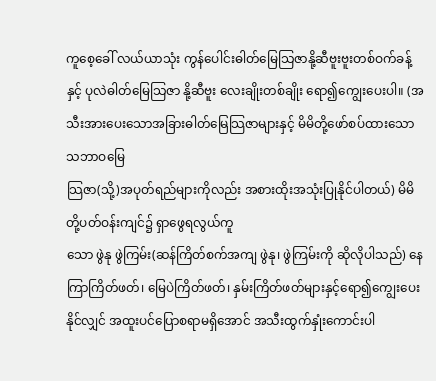ကူစေ့ခေါ် လယ်ယာသုံး ကွန်ပေါင်းဓါတ်မြေသြဇာနို့ဆီဗူးဗူးတစ်ဝက်ခန့်နှင့် ပုလဲဓါတ်မြေသြဇာ နို့ဆီဗူး လေးချိုးတစ်ချိုး ရော၍ကျွေးပေးပါ။ (အသီးအားပေးသောအခြားဓါတ်မြေသြဇာများနှင့် မိမိတို့ဖော်စပ်ထားသော သဘာဝမြေ
သြဇာ(သို့)အပုတ်ရည်များကိုလည်း အစားထိုးအသုံးပြုနိုင်ပါတယ်) မိမိတို့ပတ်ဝန်းကျင်၌ ရှာဖွေရလွယ်ကူ
သော ဖွဲနု ဖွဲကြမ်း(ဆန်ကြိတ်စက်အကျ ဖွဲနု၊ ဖွဲကြမ်းကို ဆိုလိုပါသည်) နေကြာကြိတ်ဖတ်၊ မြေပဲကြိတ်ဖတ်၊ နှမ်းကြိတ်ဖတ်များနှင့်ရော၍ကျွေးပေးနိုင်လျှင် အထူးပင်ပြောစရာမရှိအောင် အသီးထွက်နှုံးကောင်းပါ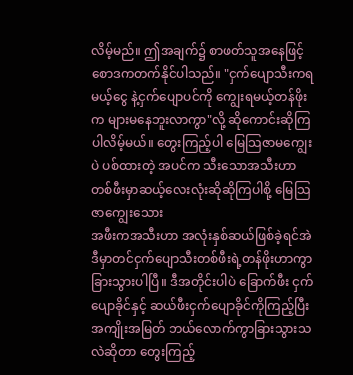လိမ့်မည်။ ဤအချက်၌ စာဖတ်သူအနေဖြင့် စောဒကတက်နိုင်ပါသည်။ "ငှက်ပျောသီးကရမယ့်ငွေ နဲ့ငှက်ပျောပင်ကို ကျွေးရမယ့်တန်ဖိုးက များမနေဘူးလာကွာ"လို့ ဆိုကောင်းဆိုကြပါလိမ့်မယ်။ တွေးကြည့်ပါ မြေသြဇာမကျွေးပဲ ပစ်ထားတဲ့ အပင်က သီးသောအသီးဟာ တစ်ဖီးမှာဆယ့်လေးလုံးဆိုဆိုကြပါစို့ မြေသြဇာကျွေးသေား
အဖီးကအသီးဟာ အလုံးနှစ်ဆယ်ဖြစ်ခဲ့ရင်အဲဒီမှာတင်ငှက်ပျောသီးတစ်ဖီးရဲ့တန်ဖိုးဟာကွာခြားသွားပါပြီ။ ဒီအတိုင်းပါပဲ ခြောက်ဖီး ငှက်ပျောခိုင်နှင့် ဆယ်ဖီးငှက်ပျောခိုင်ကိုကြည့်ပြီး အကျိုးအမြတ် ဘယ်လောက်ကွာခြားသွားသလဲဆိုတာ တွေးကြည့်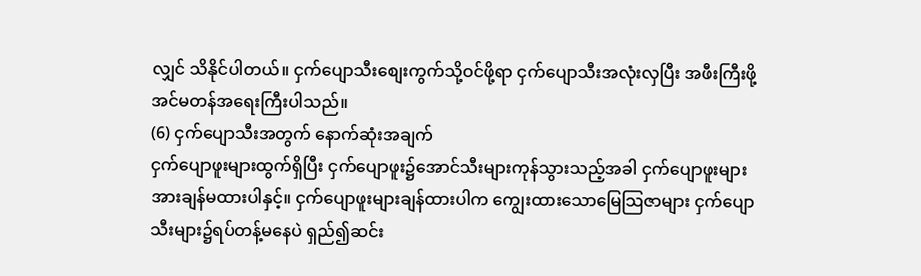လျှင် သိနိုင်ပါတယ်။ ငှက်ပျောသီးစျေးကွက်သို့ဝင်ဖို့ရာ ငှက်ပျောသီးအလုံးလှပြီး အဖီးကြီးဖို့ အင်မတန်အရေးကြီးပါသည်။
(6) ငှက်ပျောသီးအတွက် နောက်ဆုံးအချက်
ငှက်ပျောဖူးများထွက်ရှိပြီး ငှက်ပျောဖူး၌အောင်သီးများကုန်သွားသည့်အခါ ငှက်ပျောဖူးများအားချန်မထားပါနှင့်။ ငှက်ပျောဖူးများချန်ထားပါက ကျွေးထားသောမြေသြဇာများ ငှက်ပျောသီးများ၌ရပ်တန့်မနေပဲ ရှည်၍ဆင်း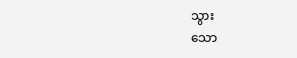သွား
သော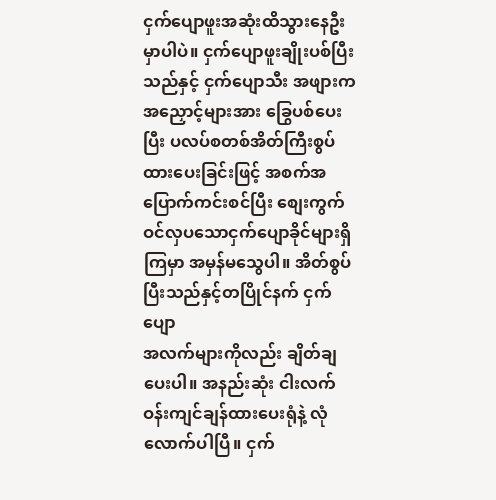ငှက်ပျောဖူးအဆုံးထိသွားနေဦးမှာပါပဲ။ ငှက်ပျောဖူးချိုးပစ်ပြီးသည်နှင့် ငှက်ပျောသီး အဖျားက အညှောင့်များအား ခြွေပစ်ပေးပြီး ပလပ်စတစ်အိတ်ကြီးစွပ်ထားပေးခြင်းဖြင့် အစက်အပြောက်ကင်းစင်ပြီး စျေးကွက်ဝင်လှပသောငှက်ပျောခိုင်များရှိကြမှာ အမှန်မသွေပါ။ အိတ်စွပ်ပြီးသည်နှင့်တပြိုင်နက် ငှက်ပျော
အလက်များကိုလည်း ချိတ်ချပေးပါ။ အနည်းဆုံး ငါးလက်ဝန်းကျင်ချန်ထားပေးရုံနဲ့ လုံလောက်ပါပြီ။ ငှက်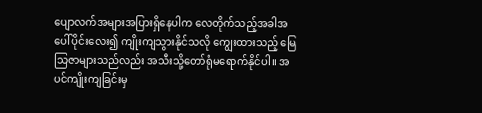ပျောလက်အများအပြားရှိနေပါက လေတိုက်သည့်အခါအပေါ်ပိုင်းလေး၍ ကျိုးကျသွားနိုင်သလို ကျွေးထားသည့် မြေသြဇာများသည်လည်း အသီးသို့တော်ရုံမရောက်နိုင်ပါ။ အပင်ကျိုးကျခြင်းမှ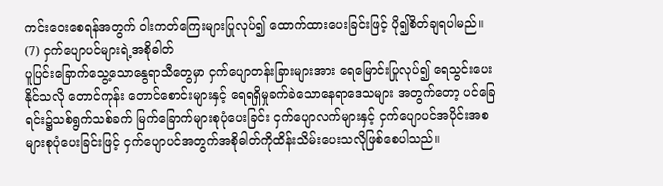ကင်းဝေးစေရန်အတွက် ဝါးကတ်ကြေးများပြုလုပ်၍ ထောက်ထားပေးခြင်းဖြင့် ပို၍စိတ်ချရပါမည်။
(7) ငှက်ပျောပင်များရဲ့အစိုဓါတ်
ပူပြင်းခြောက်သွေ့သောနွေရာသီတွေမှာ ငှက်ပျောတန်းခြားများအား ရေမြောင်းပြုလုပ်၍ ရေသွင်းပေးနိုင်သလို တောင်ကုန်း တောင်စောင်းများနှင့် ရေရရှိမှုခက်ခဲသောနေရာဒေသများ အတွက်တော့ ပင်ခြေရင်း၌သစ်ရွက်သစ်ခက် မြက်ခြောက်များစုပုံပေးခြင်း ငှက်ပျောလက်များနှင့် ငှက်ပျောပင်အပိုင်းအစ
များစုပုံပေးခြင်းဖြင့် ငှက်ပျောပင်အတွက်အစိုဓါတ်ကိုထိန်းသိမ်းပေးသလိုဖြစ်စေပါသည်။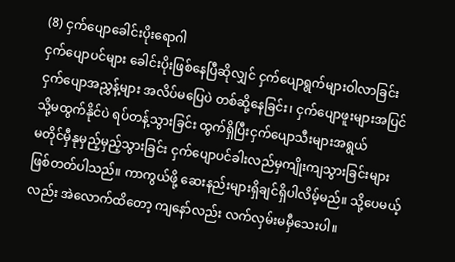(8) ငှက်ပျောခေါင်းပိုးရောဂါ
ငှက်ပျောပင်များ ခေါင်းပိုးဖြစ်နေပြီဆိုလျှင် ငှက်ပျောရွက်များဝါလာခြင်း ငှက်ပျောအညွှန့်များ အလိပ်မပြေပဲ တစ်ဆို့နေခြင်း၊ ငှက်ပျောဖူးများအပြင်သို့မထွက်နိုင်ပဲ ရပ်တန့်သွားခြင်း ထွက်ရှိပြီးငှက်ပျောသီးများအရွယ်
မတိုင်မှီနုမှည့်မှည့်သွားခြင်း ငှက်ပျောပင်ခါးလည်မှကျိုးကျသွားခြင်းများဖြစ်တတ်ပါသည်။ ကာကွယ်ဖို့ ဆေးနည်းများရှိချင်ရှိပါလိမ့်မည်။ သို့ပေမယ့်လည်း အဲလောက်ထိတော့ ကျနော်လည်း လက်လှမ်းမမှီသေးပါ။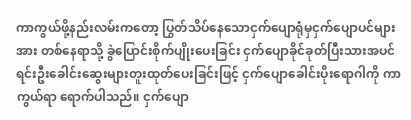ကာကွယ်ဖို့နည်းလမ်းကတော့ ပြွတ်သိပ်နေသောငှက်ပျောရုံမှငှက်ပျောပင်များအား တစ်နေရာသို့ ခွဲပြောင်းစိုက်ပျိုးပေးခြင်း ငှက်ပျောခိုင်ခုတ်ပြီးသားအပင်ရင်းဦးခေါင်းဆွေးများတူးထုတ်ပေးခြင်းဖြင့် ငှက်ပျောခေါင်းပိုးရောဂါကို ကာကွယ်ရာ ရောက်ပါသည်။ ငှက်ပျော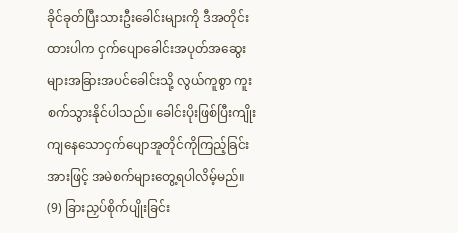ခိုင်ခုတ်ပြီးသားဦးခေါင်းများကို ဒီအတိုင်း
ထားပါက ငှက်ပျောခေါင်းအပုတ်အဆွေးများအခြားအပင်ခေါင်းသို့ လွယ်ကူစွာ ကူးစက်သွားနိုင်ပါသည်။ ခေါင်းပိုးဖြစ်ပြီးကျိုးကျနေသောငှက်ပျောအူတိုင်ကိုကြည့်ခြင်းအားဖြင့် အမဲစက်များတွေ့ရပါလိမ့်မည်။
(9) ခြားညှပ်စိုက်ပျိုးခြင်း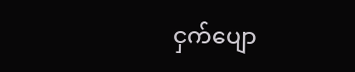ငှက်ပျော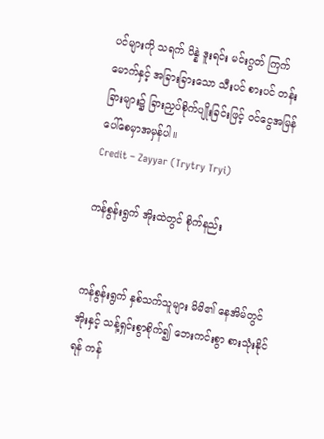ပင်များကို သရက် ပိန္နဲ ဒူးရင်း မင်းဂွတ် ကြက်မောက်နှင့် အခြားခြားသော သီးပင် စားပင် တန်းခြားများ၌ ခြားညှပ်စိုက်ပျိုးခြင်းဖြင့် ဝင်ငွေအမြန်ပေါ်စေမှာအမှန်ပါ။
Credit – Zayyar (Trytry Tryi)

ကန်စွန်းရွက် အိုးထဲတွင် စိုက်နည်း


ကန်စွန်းရွက် နှစ်သက်သူများ မိမိ၏ နေအိမ်တွင် အိုးနှင့် သန့်ရှင်းစွာစိုက်၍ ဘေးကင်းစွာ စားသုံးနိုင်ရန် ကန်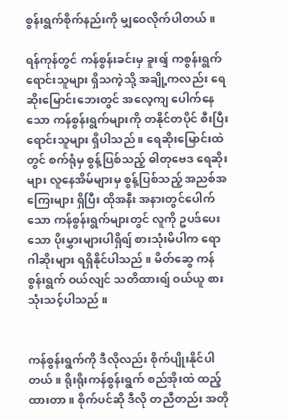စွန်းရွက်စိုက်နည်းကို မျှဝေလိုက်ပါတယ် ။

ရန်ကုန်တွင် ကန်စွန်းခင်းမှ ခူးရျ် ကစွန်းရွက် ရောင်းသူများ ရှိသကဲ့သို့ အချို့ကလည်း ရေဆိုးမြောင်းဘေးတွင် အလေ့ကျ ပေါက်နေသော ကန်စွန်းရွက်များကို တနိုင်တပိုင် စီးပြီး ရောင်းသူများ ရှိပါသည် ။ ရေဆိုးမြောင်းထဲတွင် စက်ရုံမှ စွန့်ပြစ်သည့် ဓါတုဗေဒ ရေဆိုးများ လူနေအိမ်များမှ စွန့်ပြစ်သည့် အညစ်အကြေးများ ရှိပြီး ထိုအနီး အနားတွင်ပေါက်သော ကန်စွန်းရွက်များတွင် လူကို ဥပဒ်ပေးသော ပိုးမွှားများပါရှိရျ် စားသုံးမိပါက ရောဂါဆိုးများ ရရှိနိုင်ပါသည် ။ မိတ်ဆွေ ကန်စွန်းရွက် ဝယ်လျင် သတိထားရျ် ဝယ်ယူ စားသုံးသင့်ပါသည် ။


ကန်စွန်းရွက်ကို ဒီလိုလည်း စိုက်ပျိုးနိုင်ပါတယ် ။ ရိုးရိုးကန်စွန်းရွက် စည်အိုးထဲ ထည့်ထားတာ ။ စိုက်ပင်ဆို ဒီလို တညီတည်း အတို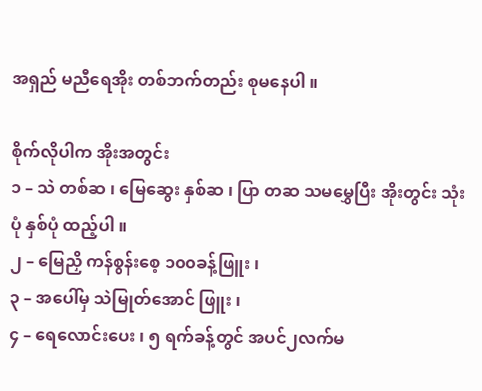အရှည် မညီရေအိုး တစ်ဘက်တည်း စုမနေပါ ။

စိုက်လိုပါက အိုးအတွင်း
၁ – သဲ တစ်ဆ ၊ မြေဆွေး နှစ်ဆ ၊ ပြာ တဆ သမမွှေပြီး အိုးတွင်း သုံးပုံ နှစ်ပုံ ထည့်ပါ ။
၂ – မြေညှိ ကန်စွန်းစေ့ ၁၀၀ခန့်ဖြူး ၊
၃ – အပေါ်မှ သဲမြုတ်အောင် ဖြူး ၊
၄ – ရေလောင်းပေး ၊ ၅ ရက်ခန့်တွင် အပင်၂လက်မ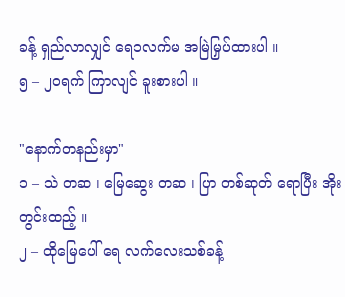ခန့် ရှည်လာလျှင် ရေ၁လက်မ အမြဲမြှပ်ထားပါ ။
၅ – ၂၀ရက် ကြာလျင် ခူးစားပါ ။

"နောက်တနည်းမှာ"
၁ – သဲ တဆ ၊ မြေဆွေး တဆ ၊ ပြာ တစ်ဆုတ် ရောပြီး အိုးတွင်းထည့် ။
၂ – ထိုမြေပေါ် ရေ လက်လေးသစ်ခန့်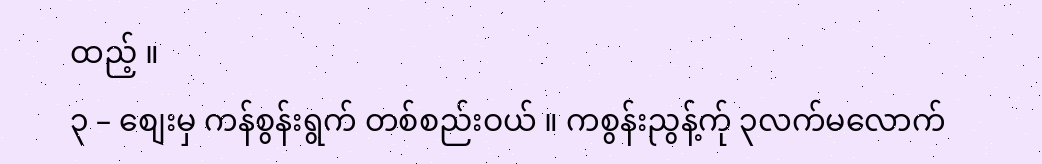ထည့် ။
၃ – စျေးမှ ကန်စွန်းရွက် တစ်စည်းဝယ် ။ ကစွန်းညွန့်က်ု ၃လက်မလောက်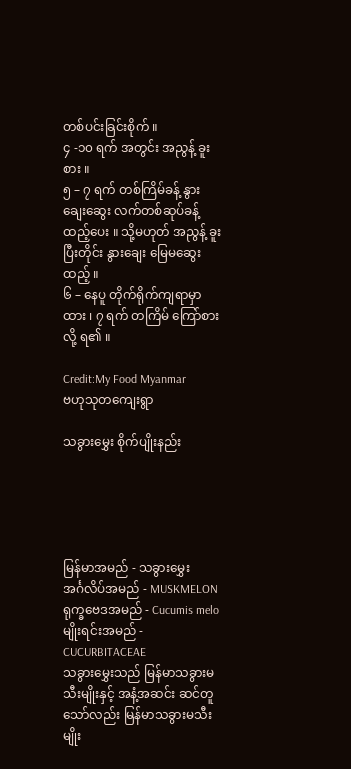တစ်ပင်းခြင်းစိုက် ။
၄ -၁၀ ရက် အတွင်း အညွန့် ခူးစား ။
၅ – ၇ ရက် တစ်ကြိမ်ခန့် နွားချေးဆွေး လက်တစ်ဆုပ်ခန့် ထည့်ပေး ။ သို့မဟုတ် အညွန့် ခူးပြီးတိုင်း နွားချေး မြေမဆွေးထည့် ။
၆ – နေပူ တိုက်ရိုက်ကျရာမှာထား ၊ ၇ ရက် တကြိမ် ကြော်စားလို့ ရ၏ ။

Credit:My Food Myanmar
ဗဟုသုတကျေးရွာ

သခွားမွှေး စိုက်ပျိုးနည်း





မြန်မာအမည် - သခွားမွှေး
အင်္ဂလိပ်အမည် - MUSKMELON
ရုက္ခဗေဒအမည် - Cucumis melo
မျိုးရင်းအမည် - CUCURBITACEAE
သခွားမွှေးသည် မြန်မာသခွားမသီးမျိုးနှင့် အနံ့အဆင်း ဆင်တူသော်လည်း မြန်မာသခွားမသီးမျိုး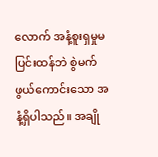လောက် အနံ့စူးရှမှုမပြင်းထန်ဘဲ စွဲမက်ဖွယ်ကောင်းသော အနံ့ရှိပါသည်။ အချို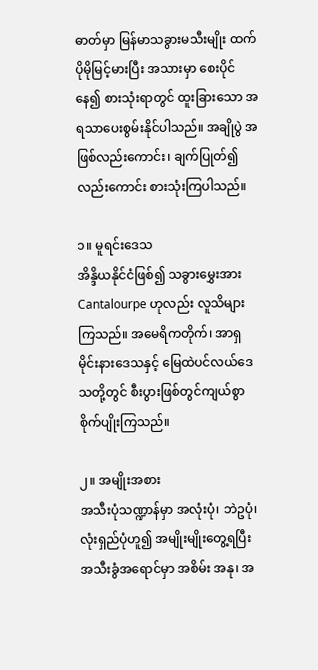ဓာတ်မှာ မြန်မာသခွားမသီးမျိုး ထက် ပိုမိုမြင့်မားပြီး အသားမှာ စေးပိုင်နေ၍ စားသုံးရာတွင် ထူးခြားသော အရသာပေးစွမ်းနိုင်ပါသည်။ အချိုပွဲ အဖြစ်လည်းကောင်း၊ ချက်ပြုတ်၍လည်းကောင်း စားသုံးကြပါသည်။

၁။ မူရင်းဒေသ
အိန္ဒိယနိုင်ငံဖြစ်၍ သခွားမွှေးအား Cantalourpe ဟုလည်း လူသိများကြသည်။ အမေရိကတိုက်၊ အာရှ မိုင်းနားဒေသနှင့် မြေထဲပင်လယ်ဒေသတို့တွင် စီးပွားဖြစ်တွင်ကျယ်စွာ စိုက်ပျိုးကြသည်။

၂။ အမျိုးအစား
အသီးပုံသဏ္ဍာန်မှာ အလုံးပုံ၊ ဘဲဥပုံ၊ လုံးရှည်ပုံဟူ၍ အမျိုးမျိုးတွေ့ရပြီး အသီးခွံအရောင်မှာ အစိမ်း အနု၊ အ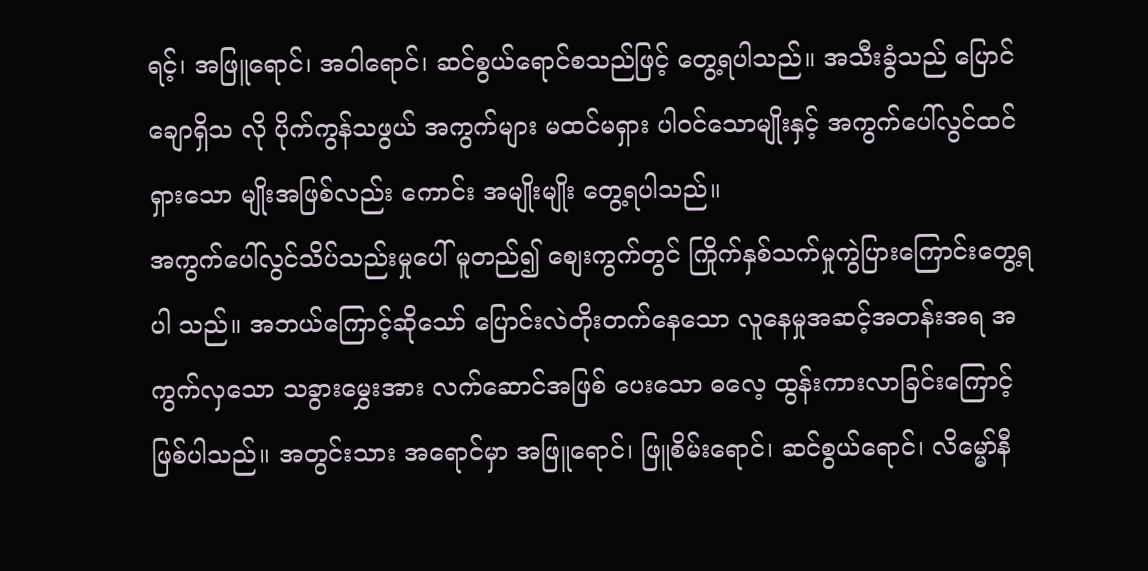ရင့်၊ အဖြူရောင်၊ အဝါရောင်၊ ဆင်စွယ်ရောင်စသည်ဖြင့် တွေ့ရပါသည်။ အသီးခွံသည် ပြောင်ချောရှိသ လို ပိုက်ကွန်သဖွယ် အကွက်များ မထင်မရှား ပါဝင်သောမျိုးနှင့် အကွက်ပေါ်လွင်ထင်ရှားသော မျိုးအဖြစ်လည်း ကောင်း အမျိုးမျိုး တွေ့ရပါသည်။
အကွက်ပေါ်လွင်သိပ်သည်းမှုပေါ် မူတည်၍ စျေးကွက်တွင် ကြိုက်နှစ်သက်မှုကွဲပြားကြောင်းတွေ့ရပါ သည်။ အဘယ်ကြောင့်ဆိုသော် ပြောင်းလဲတိုးတက်နေသော လူနေမှုအဆင့်အတန်းအရ အကွက်လှသော သခွားမွှေးအား လက်ဆောင်အဖြစ် ပေးသော ဓလေ့ ထွန်းကားလာခြင်းကြောင့် ဖြစ်ပါသည်။ အတွင်းသား အရောင်မှာ အဖြူရောင်၊ ဖြူစိမ်းရောင်၊ ဆင်စွယ်ရောင်၊ လိမ္မော်နီ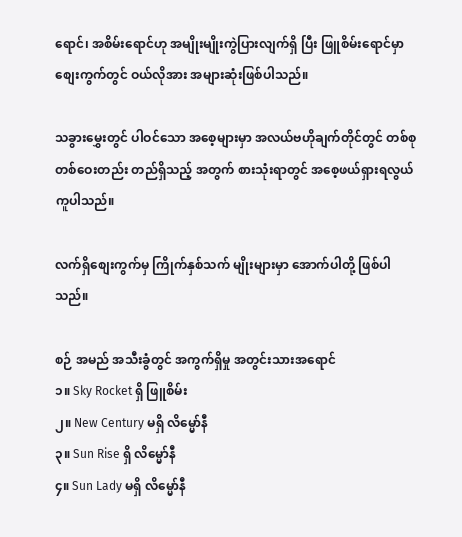ရောင်၊ အစိမ်းရောင်ဟု အမျိုးမျိုးကွဲပြားလျက်ရှိ ပြီး ဖြူစိမ်းရောင်မှာ စျေးကွက်တွင် ဝယ်လိုအား အများဆုံးဖြစ်ပါသည်။

သခွားမွှေးတွင် ပါဝင်သော အစေ့များမှာ အလယ်ဗဟိုချက်တိုင်တွင် တစ်စုတစ်ဝေးတည်း တည်ရှိသည့် အတွက် စားသုံးရာတွင် အစေ့ဖယ်ရှားရလွယ်ကူပါသည်။

လက်ရှိစျေးကွက်မှ ကြိုက်နှစ်သက် မျိုးများမှာ အောက်ပါတို့ ဖြစ်ပါသည်။

စဉ် အမည် အသီးခွံတွင် အကွက်ရှိမှု အတွင်းသားအရောင်
၁။ Sky Rocket ရှိ ဖြူစိမ်း
၂။ New Century မရှိ လိမ္မော်နီ
၃။ Sun Rise ရှိ လိမ္မော်နီ
၄။ Sun Lady မရှိ လိမ္မော်နီ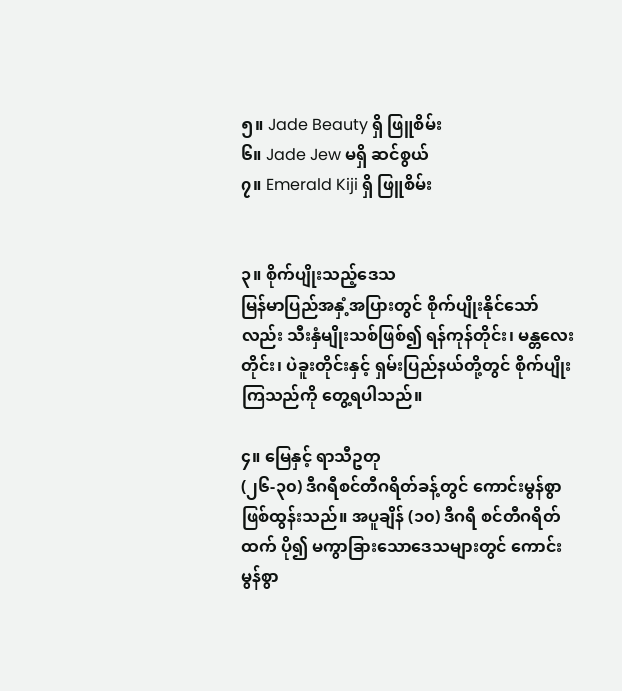၅။ Jade Beauty ရှိ ဖြူစိမ်း
၆။ Jade Jew မရှိ ဆင်စွယ်
၇။ Emerald Kiji ရှိ ဖြူစိမ်း


၃။ စိုက်ပျိုးသည့်ဒေသ
မြန်မာပြည်အနှံ့အပြားတွင် စိုက်ပျိုးနိုင်သော်လည်း သီးနှံမျိုးသစ်ဖြစ်၍ ရန်ကုန်တိုင်း၊ မန္တလေးတိုင်း၊ ပဲခူးတိုင်းနှင့် ရှမ်းပြည်နယ်တို့တွင် စိုက်ပျိုးကြသည်ကို တွေ့ရပါသည်။

၄။ မြေနှင့် ရာသီဥတု
(၂၆-၃၀) ဒီဂရီစင်တီဂရိတ်ခန့်တွင် ကောင်းမွန်စွာ ဖြစ်ထွန်းသည်။ အပူချိန် (၁၀) ဒီဂရီ စင်တီဂရိတ်ထက် ပို၍ မကွာခြားသောဒေသများတွင် ကောင်းမွန်စွာ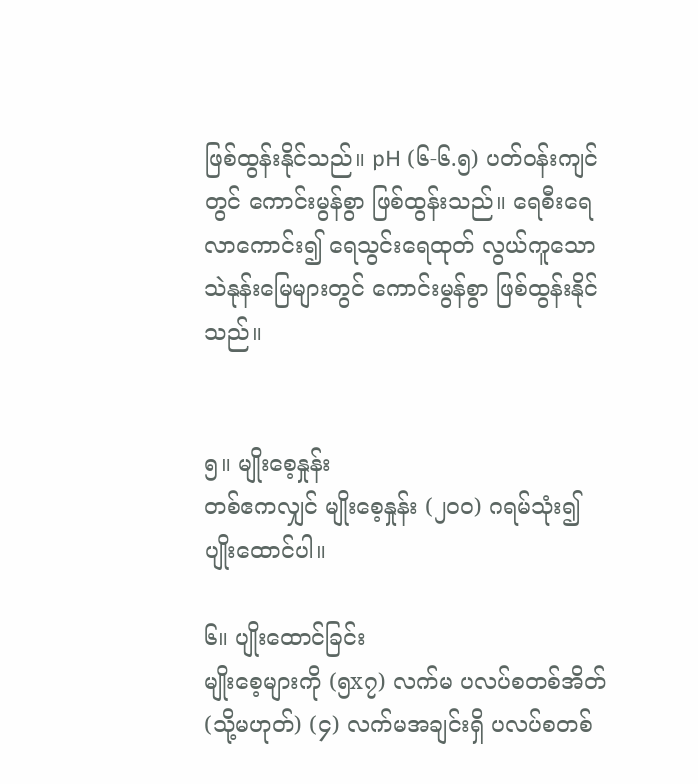ဖြစ်ထွန်းနိုင်သည်။ pH (၆-၆.၅) ပတ်ဝန်းကျင်တွင် ကောင်းမွန်စွာ ဖြစ်ထွန်းသည်။ ရေစီးရေလာကောင်း၍ ရေသွင်းရေထုတ် လွယ်ကူသော သဲနုန်းမြေများတွင် ကောင်းမွန်စွာ ဖြစ်ထွန်းနိုင်သည်။


၅။ မျိုးစေ့နှုန်း
တစ်ဧကလျှင် မျိုးစေ့နှုန်း (၂၀၀) ဂရမ်သုံး၍ ပျိုးထောင်ပါ။

၆။ ပျိုးထောင်ခြင်း
မျိုးစေ့များကို (၅x၇) လက်မ ပလပ်စတစ်အိတ် (သို့မဟုတ်) (၄) လက်မအချင်းရှိ ပလပ်စတစ်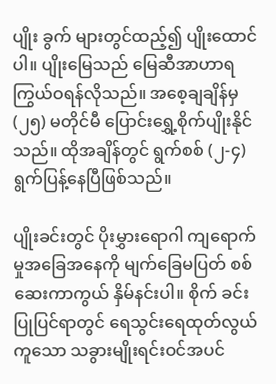ပျိုး ခွက် များတွင်ထည့်၍ ပျိုးထောင်ပါ။ ပျိုးမြေသည် မြေဆီအာဟာရ ကြွယ်ဝရန်လိုသည်။ အစေ့ချချိန်မှ (၂၅) မတိုင်မီ ပြောင်းရွှေ့စိုက်ပျိုးနိုင်သည်။ ထိုအချိန်တွင် ရွက်စစ် (၂-၄) ရွက်ပြန့်နေပြီဖြစ်သည်။

ပျိုးခင်းတွင် ပိုးမွှားရောဂါ ကျရောက်မှုအခြေအနေကို မျက်ခြေမပြတ် စစ်ဆေးကာကွယ် နှိမ်နင်းပါ။ စိုက် ခင်းပြုပြင်ရာတွင် ရေသွင်းရေထုတ်လွယ်ကူသော သခွားမျိုးရင်းဝင်အပင်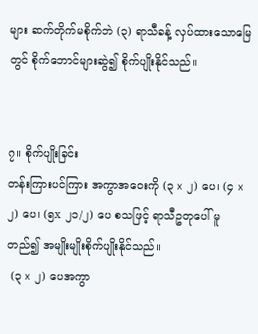များ ဆက်တိုက်မစိုက်ဘဲ (၃) ရာသီခန့် လှပ်ထားသောမြေတွင် စိုက်ဘောင်များဆွဲ၍ စိုက်ပျိုးနိုင်သည်။


၇။ စိုက်ပျိုးခြင်း
တန်းကြားပင်ကြား အကွာအဝေးကို (၃ x ၂) ပေ၊ (၄ x ၂) ပေ၊ (၅x ၂၁/၂) ပေ စသဖြင့် ရာသီဥတုပေါ် မူတည်၍ အမျိုးမျိုးစိုက်ပျိုးနိုင်သည်။
 (၃ x ၂) ပေအကွာ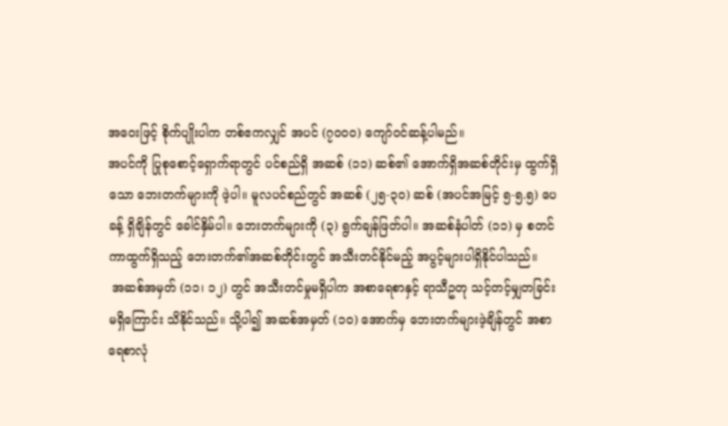အဝေးဖြင့် စိုက်ပျိုးပါက တစ်ဧကလျှင် အပင် (၇၀၀၀) ကျော်ဝင်ဆန့်ပါမည်။
အပင်ကို ပြုစုစောင့်ရှောက်ရာတွင် ပင်စည်ရှိ အဆစ် (၁၁) ဆစ်၏ အောက်ရှိအဆစ်တိုင်းမှ ထွက်ရှိသော ဘေးတက်များကို ဖဲ့ပါ။ မူလပင်စည်တွင် အဆစ် (၂၅-၃၀) ဆစ် (အပင်အမြင့် ၅-၅.၅) ပေခန့် ရှိချိန်တွင် ခေါင်နှိမ်ပါ။ ဘေးတက်များကို (၃) ရွက်ချန်ဖြတ်ပါ။ အဆစ်နံပါတ် (၁၁) မှ စတင်ကာထွက်ရှိသည့် ဘေးတက်၏အဆစ်တိုင်းတွင် အသီးတင်နိုင်မည့် အပွင့်များပါရှိနိုင်ပါသည်။
 အဆစ်အမှတ် (၁၁၊ ၁၂) တွင် အသီးတင်မှုမရှိပါက အစာရေစာနှင့် ရာသီဥတု သင့်တင့်မျှတခြင်း မရှိကြောင်း သိနိုင်သည်။ သို့ပါ၍ အဆစ်အမှတ် (၁၀) အောက်မှ ဘေးတက်များဖဲ့ချိန်တွင် အစာရေစာလုံ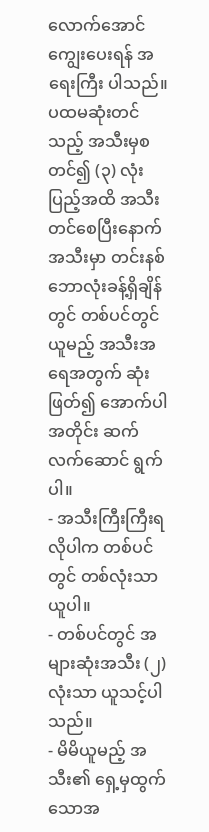လောက်အောင် ကျွေးပေးရန် အရေးကြီး ပါသည်။
ပထမဆုံးတင်သည့် အသီးမှစတင်၍ (၃) လုံးပြည့်အထိ အသီးတင်စေပြီးနောက် အသီးမှာ တင်းနစ် ဘောလုံးခန့်ရှိချိန်တွင် တစ်ပင်တွင်ယူမည့် အသီးအရေအတွက် ဆုံးဖြတ်၍ အောက်ပါအတိုင်း ဆက်လက်ဆောင် ရွက်ပါ။
- အသီးကြီးကြီးရလိုပါက တစ်ပင်တွင် တစ်လုံးသာယူပါ။
- တစ်ပင်တွင် အများဆုံးအသီး (၂) လုံးသာ ယူသင့်ပါသည်။
- မိမိယူမည့် အသီး၏ ရှေ့မှထွက်သောအ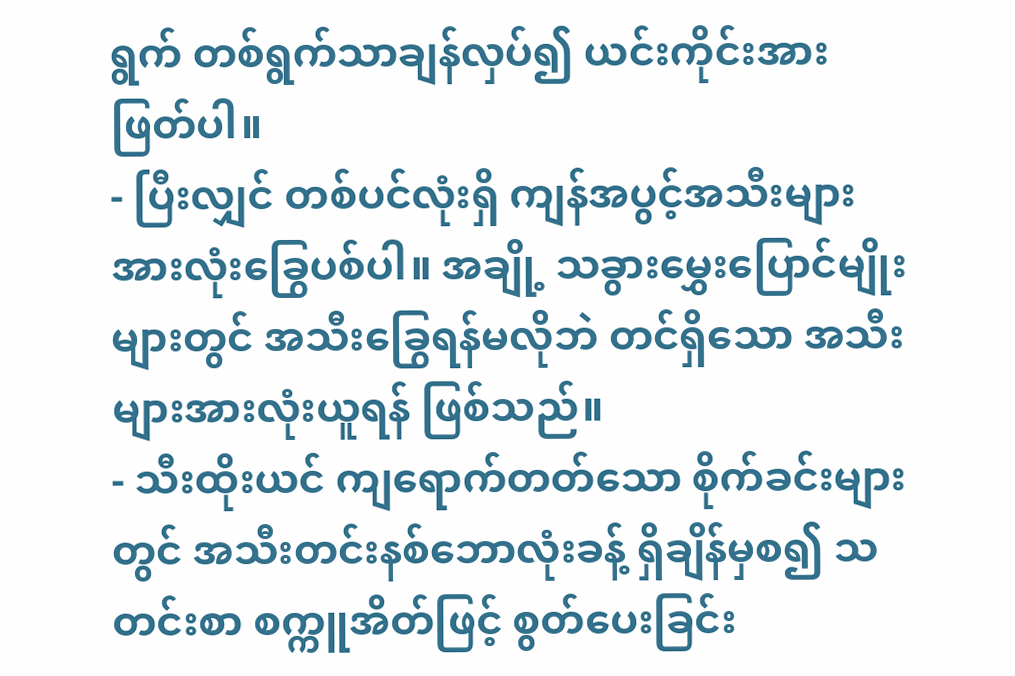ရွက် တစ်ရွက်သာချန်လှပ်၍ ယင်းကိုင်းအား ဖြတ်ပါ။
- ပြီးလျှင် တစ်ပင်လုံးရှိ ကျန်အပွင့်အသီးများ အားလုံးခြွေပစ်ပါ။ အချို့ သခွားမွှေးပြောင်မျိုးများတွင် အသီးခြွေရန်မလိုဘဲ တင်ရှိသော အသီးများအားလုံးယူရန် ဖြစ်သည်။
- သီးထိုးယင် ကျရောက်တတ်သော စိုက်ခင်းများတွင် အသီးတင်းနစ်ဘောလုံးခန့် ရှိချိန်မှစ၍ သတင်းစာ စက္ကူအိတ်ဖြင့် စွတ်ပေးခြင်း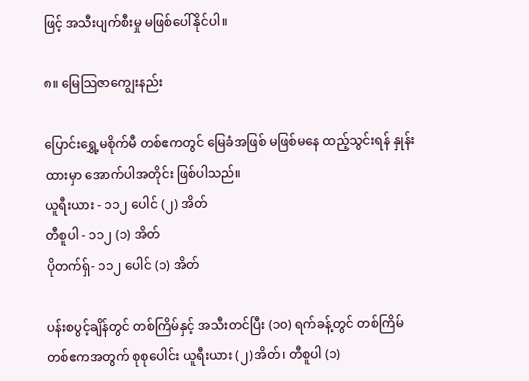ဖြင့် အသီးပျက်စီးမှု မဖြစ်ပေါ်နိုင်ပါ။

၈။ မြေသြဇာကျွေးနည်း

ပြောင်းရွှေ့မစိုက်မီ တစ်ဧကတွင် မြေခံအဖြစ် မဖြစ်မနေ ထည့်သွင်းရန် နှုန်းထားမှာ အောက်ပါအတိုင်း ဖြစ်ပါသည်။
ယူရီးယား - ၁၁၂ ပေါင် (၂) အိတ်
တီစူပါ - ၁၁၂ (၁) အိတ်
ပိုတက်ရှ်- ၁၁၂ ပေါင် (၁) အိတ်

ပန်းစပွင့်ချိန်တွင် တစ်ကြိမ်နှင့် အသီးတင်ပြီး (၁၀) ရက်ခန့်တွင် တစ်ကြိမ် တစ်ဧကအတွက် စုစုပေါင်း ယူရီးယား (၂)အိတ်၊ တီစူပါ (၁)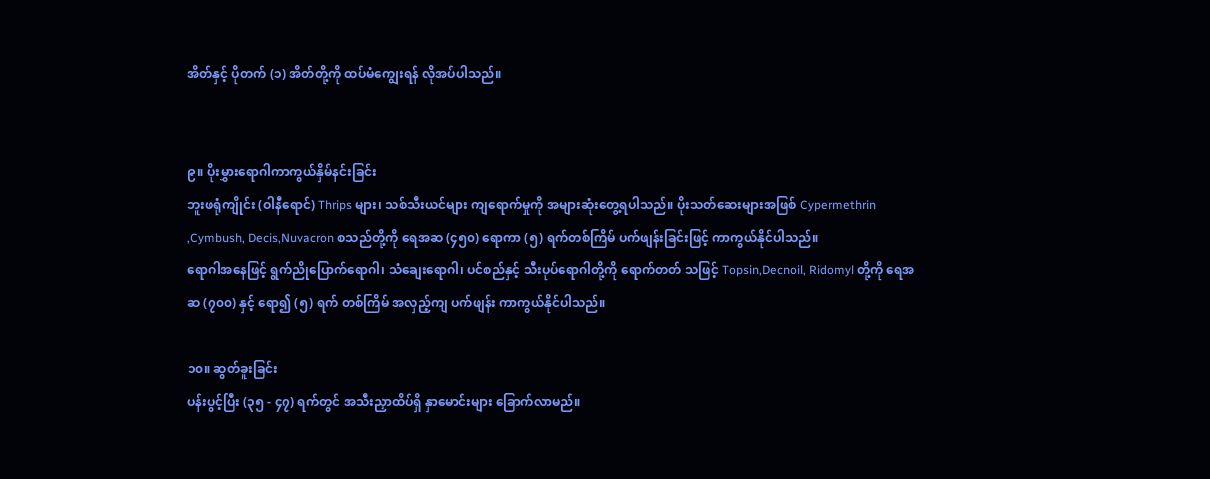အိတ်နှင့် ပိုတက် (၁) အိတ်တို့ကို ထပ်မံကျွေးရန် လိုအပ်ပါသည်။


၉။ ပိုးမွှားရောဂါကာကွယ်နှိမ်နင်းခြင်း
ဘူးဖရုံကျိုင်း (ဝါနီရောင်) Thrips များ၊ သစ်သီးယင်များ ကျရောက်မှုကို အများဆုံးတွေ့ရပါသည်။ ပိုးသတ်ဆေးများအဖြစ် Cypermethrin ,Cymbush, Decis,Nuvacron စသည်တို့ကို ရေအဆ (၄၅၀) ရောကာ (၅) ရက်တစ်ကြိမ် ပက်ဖျန်းခြင်းဖြင့် ကာကွယ်နိုင်ပါသည်။
ရောဂါအနေဖြင့် ရွက်ညိုပြောက်ရောဂါ၊ သံချေးရောဂါ၊ ပင်စည်နှင့် သီးပုပ်ရောဂါတို့ကို ရောက်တတ် သဖြင့် Topsin,Decnoil, Ridomyl တို့ကို ရေအဆ (၇၀၀) နှင့် ရော၍ (၅) ရက် တစ်ကြိမ် အလှည့်ကျ ပက်ဖျန်း ကာကွယ်နိုင်ပါသည်။

၁၀။ ဆွတ်ခူးခြင်း
ပန်းပွင့်ပြီး (၃၅ - ၄၇) ရက်တွင် အသီးညှာထိပ်ရှိ နှာမောင်းများ ခြောက်လာမည်။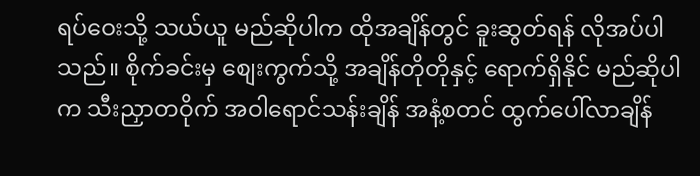ရပ်ဝေးသို့ သယ်ယူ မည်ဆိုပါက ထိုအချိန်တွင် ခူးဆွတ်ရန် လိုအပ်ပါသည်။ စိုက်ခင်းမှ စျေးကွက်သို့ အချိန်တိုတိုနှင့် ရောက်ရှိနိုင် မည်ဆိုပါက သီးညှာတဝိုက် အဝါရောင်သန်းချိန် အနံ့စတင် ထွက်ပေါ်လာချိန်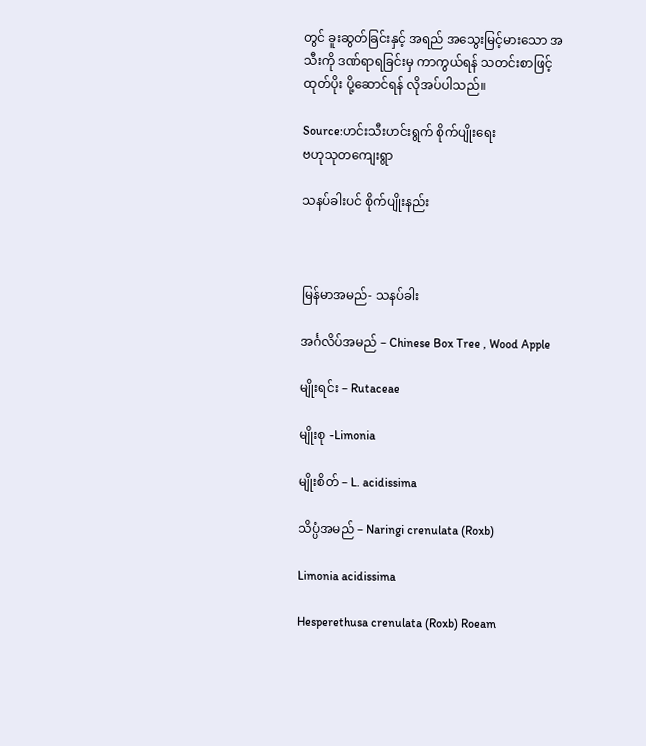တွင် ခူးဆွတ်ခြင်းနှင့် အရည် အသွေးမြင့်မားသော အသီးကို ဒဏ်ရာရခြင်းမှ ကာကွယ်ရန် သတင်းစာဖြင့် ထုတ်ပိုး ပို့ဆောင်ရန် လိုအပ်ပါသည်။

Source:ဟင်းသီးဟင်းရွက် စိုက်ပျိုးရေး
ဗဟုသုတကျေးရွာ

သနပ်ခါးပင် စိုက်ပျိုးနည်း



မြန်မာအမည်- သနပ်ခါး

အင်္ဂလိပ်အမည် – Chinese Box Tree , Wood Apple

မျိုးရင်း – Rutaceae

မျိုးစု -Limonia

မျိုးစိတ် – L. acidissima

သိပ္ပံအမည် – Naringi crenulata (Roxb)

Limonia acidissima

Hesperethusa crenulata (Roxb) Roeam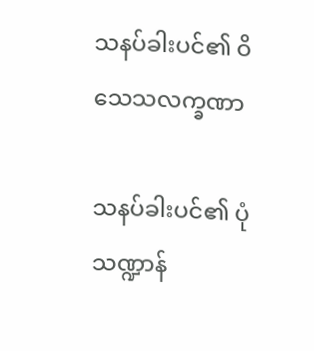သနပ်ခါးပင်၏ ဝိသေသလက္ခဏာ

သနပ်ခါးပင်၏ ပုံသဏ္ဍာန်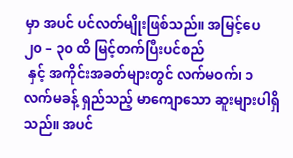မှာ အပင် ပင်လတ်မျိုးဖြစ်သည်။ အမြင့်ပေ ၂၀ – ၃၀ ထိ မြင့်တက်ပြီးပင်စည်
 နှင့် အကိုင်းအခတ်များတွင် လက်မဝက်၊ ၁ လက်မခန့် ရှည်သည့် မာကျောသော ဆူးများပါရှိသည်။ အပင်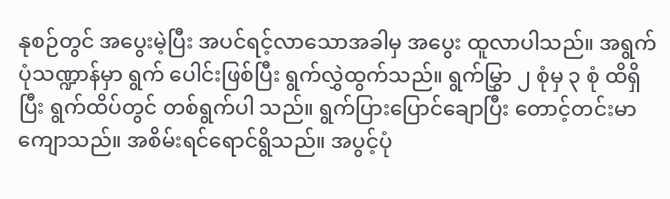နုစဉ်တွင် အပွေးမဲ့ပြီး အပင်ရင့်လာသောအခါမှ အပွေး ထူလာပါသည်။ အရွက်ပုံသဏ္ဍာန်မှာ ရွက် ပေါင်းဖြစ်ပြီး ရွက်လွှဲထွက်သည်။ ရွက်မြွှာ ၂ စုံမှ ၃ စုံ ထိရှိပြီး ရွက်ထိပ်တွင် တစ်ရွက်ပါ သည်။ ရွက်ပြားပြောင်ချောပြီး တောင့်တင်းမာကျောသည်။ အစိမ်းရင်ရောင်ရွိသည်။ အပွင့်ပုံ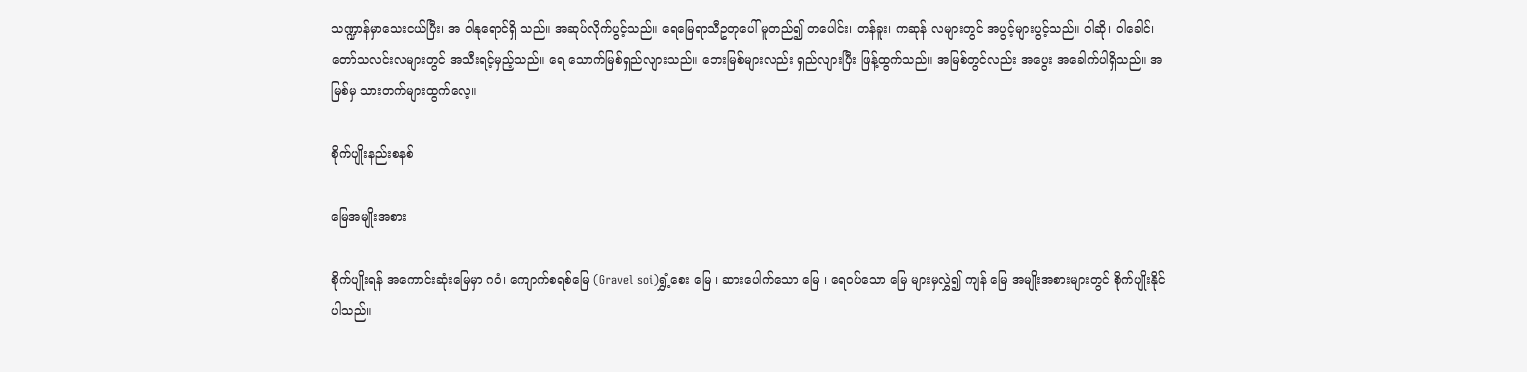သဏ္ဍာန်မှာသေးငယ်ပြီး၊ အ ဝါနုရောင်ရှိ သည်။ အဆုပ်လိုက်ပွင့်သည်။ ရေမြေရာသီဥတုပေါ် မူတည်၍ တပေါင်း၊ တန်ခူး၊ ကဆုန် လများတွင် အပွင့်များပွင့်သည်။ ဝါဆို၊ ဝါခေါင်၊ တော်သလင်းလများတွင် အသီးရင့်မှည့်သည်။ ရေ သောက်မြစ်ရှည်လျားသည်။ ဘေးမြစ်များလည်း ရှည်လျားပြီး ဖြန့်ထွက်သည်။ အမြစ်တွင်လည်း အပွေး အခေါက်ပါရှိသည်။ အမြစ်မှ သားတက်များထွက်လေ့။

စိုက်ပျိုးနည်းစနစ်

မြေအမျိုးအစား

စိုက်ပျိုးရန် အကောင်းဆုံးမြေမှာ ဂဝံ၊ ကျောက်စရစ်မြေ (Gravel soi)ရွှံ့စေး မြေ ၊ ဆားပေါက်သော မြေ ၊ ရေဝပ်သော မြေ များမှလွှဲ၍ ကျန် မြေ အမျိုးအစားများတွင် စိုက်ပျိုးနိုင်ပါသည်။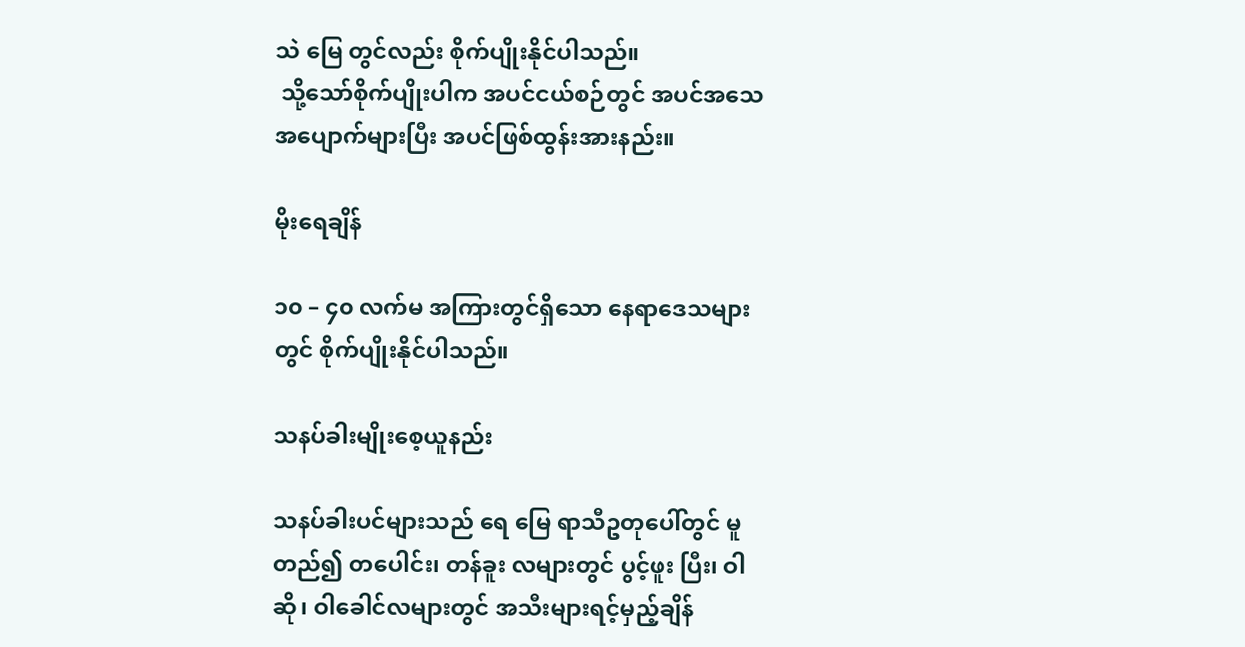သဲ မြေ တွင်လည်း စိုက်ပျိုးနိုင်ပါသည်။
 သို့သော်စိုက်ပျိုးပါက အပင်ငယ်စဉ်တွင် အပင်အသေ အပျောက်များပြီး အပင်ဖြစ်ထွန်းအားနည်း။

မိုးရေချိန်

၁၀ – ၄၀ လက်မ အကြားတွင်ရှိသော နေရာဒေသများတွင် စိုက်ပျိုးနိုင်ပါသည်။

သနပ်ခါးမျိုးစေ့ယူနည်း

သနပ်ခါးပင်များသည် ရေ မြေ ရာသီဥတုပေါ်တွင် မူတည်၍ တပေါင်း၊ တန်ခူး လများတွင် ပွင့်ဖူး ပြီး၊ ဝါဆို၊ ဝါခေါင်လများတွင် အသီးများရင့်မှည့်ချိန်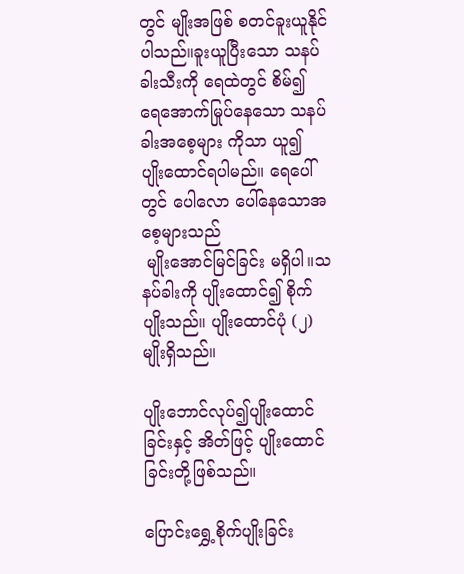တွင် မျိုးအဖြစ် စတင်ခူးယူနိုင် ပါသည်။ခူးယူပြီးသော သနပ်ခါးသီးကို ရေထဲတွင် စိမ်၍ ရေအောက်မြုပ်နေသော သနပ်ခါးအစေ့များ ကိုသာ ယူ၍ ပျိုးထောင်ရပါမည်။ ရေပေါ်တွင် ပေါလော ပေါ်နေသောအစေ့များသည်
 မျိုးအောင်မြင်ခြင်း မရှိပါ။သနပ်ခါးကို ပျိုးထောင်၍ စိုက်ပျိုးသည်။ ပျိုးထောင်ပုံ (၂)မျိုးရှိသည်။

ပျိုးဘောင်လုပ်၍ပျိုးထောင်ခြင်းနှင့် အိတ်ဖြင့် ပျိုးထောင်ခြင်းတို့ဖြစ်သည်။

ပြောင်းရွှေ့စိုက်ပျိုးခြင်း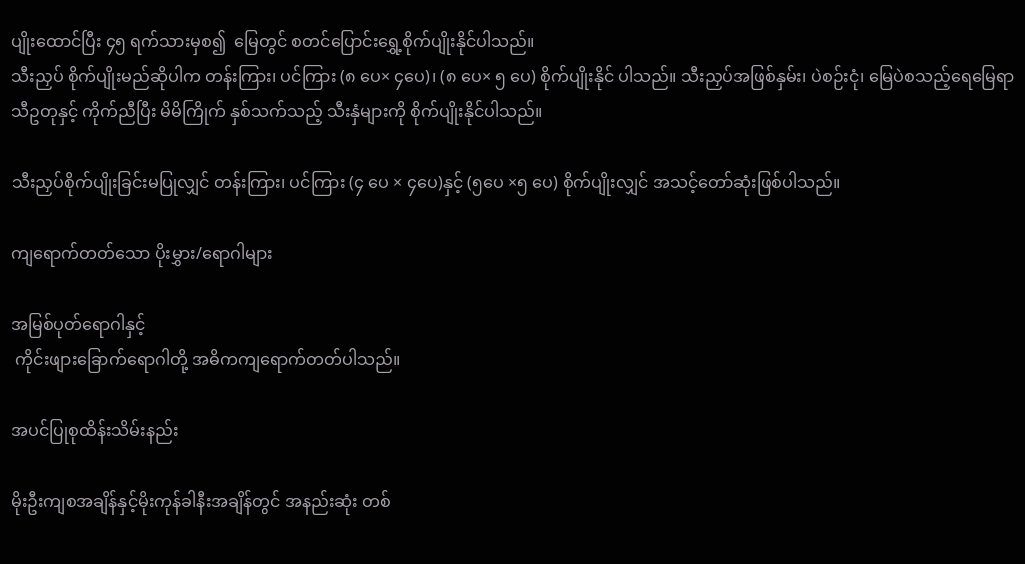ပျိုးထောင်ပြီး ၄၅ ရက်သားမှစ၍  မြေတွင် စတင်ပြောင်းရွှေ့စိုက်ပျိုးနိုင်ပါသည်။
သီးညှပ် စိုက်ပျိုးမည်ဆိုပါက တန်းကြား၊ ပင်ကြား (၈ ပေ× ၄ပေ)၊ (၈ ပေ× ၅ ပေ) စိုက်ပျိုးနိုင် ပါသည်။ သီးညှပ်အဖြစ်နှမ်း၊ ပဲစဉ်းငုံ၊ မြေပဲစသည့်ရေမြေရာသီဥတုနှင့် ကိုက်ညီပြီး မိမိကြိုက် နှစ်သက်သည့် သီးနှံများကို စိုက်ပျိုးနိုင်ပါသည်။

သီးညှပ်စိုက်ပျိုးခြင်းမပြုလျှင် တန်းကြား၊ ပင်ကြား (၄ ပေ × ၄ပေ)နှင့် (၅ပေ ×၅ ပေ) စိုက်ပျိုးလျှင် အသင့်တော်ဆုံးဖြစ်ပါသည်။

ကျရောက်တတ်သော ပိုးမွှား/ရောဂါများ

အမြစ်ပုတ်ရောဂါနှင့်
 ကိုင်းဖျားခြောက်ရောဂါတို့ အဓိကကျရောက်တတ်ပါသည်။

အပင်ပြုစုထိန်းသိမ်းနည်း

မိုးဦးကျစအချိန်နှင့်မိုးကုန်ခါနီးအချိန်တွင် အနည်းဆုံး တစ်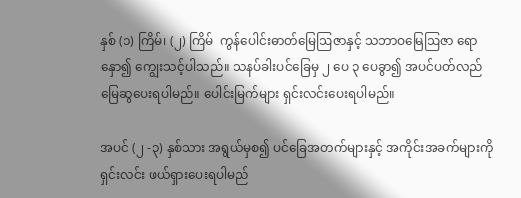နှစ် (၁) ကြိမ်၊ (၂) ကြိမ်  ကွန်ပေါင်းဓာတ်မြေဩဇာနှင့် သဘာဝမြေဩဇာ ရောနှော၍ ကျွေးသင့်ပါသည်။ သနပ်ခါးပင်ခြေမှ ၂ ပေ ၃ ပေခွာ၍ အပင်ပတ်လည်မြေဆွပေးရပါမည်။ ပေါင်းမြက်များ ရှင်းလင်းပေးရပါမည်။

အပင် (၂ -၃) နှစ်သား အရွယ်မှစ၍ ပင်ခြေအတက်များနှင့် အကိုင်းအခက်များကို ရှင်းလင်း ဖယ်ရှားပေးရပါမည်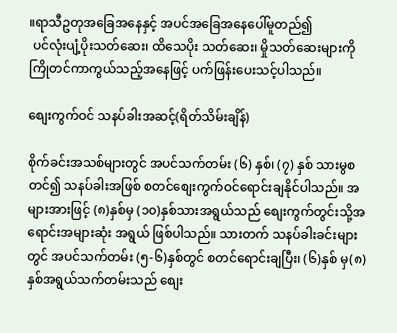။ရာသီဥတုအခြေအနေနှင့် အပင်အခြေအနေပေါ်မူတည်၍
 ပင်လုံးပျံ့ပိုးသတ်ဆေး၊ ထိသေပိုး သတ်ဆေး၊ မှိုသတ်ဆေးများကို ကြိုတင်ကာကွယ်သည့်အနေဖြင့် ပက်ဖြန်းပေးသင့်ပါသည်။

စျေးကွက်ဝင် သနပ်ခါးအဆင့်(ရိတ်သိမ်းချိန်)

စိုက်ခင်းအသစ်များတွင် အပင်သက်တမ်း (၆) နှစ်၊ (၇) နှစ် သားမွစတင်၍ သနပ်ခါးအဖြစ် စတင်စျေးကွက်ဝင်ရောင်းချနိုင်ပါသည်။ အများအားဖြင့် (၈)နှစ်မှ (၁၀)နှစ်သားအရွယ်သည် စျေးကွက်တွင်းသို့အရောင်းအများဆုံး အရွယ် ဖြစ်ပါသည်။ သားတက် သနပ်ခါးခင်းများတွင် အပင်သက်တမ်း (၅-၆)နှစ်တွင် စတင်ရောင်းချပြီး၊ (၆)နှစ် မှ(၈)နှစ်အရွယ်သက်တမ်းသည် စျေး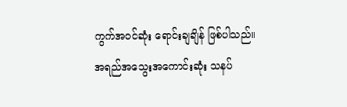ကွက်အဝင်ဆုံး ရောင်းချချိန် ဖြစ်ပါသည်။
အရည်အသွေးအကောင်းဆုံး သနပ်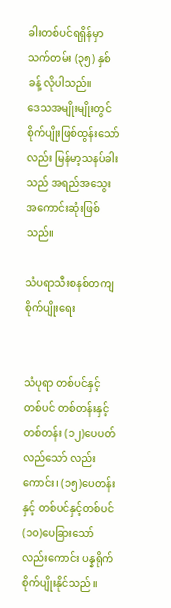ခါးတစ်ပင်ရရှိန်မှာ သက်တမ်း (၃၅) နှစ်ခန့် လိုပါသည်။
ဒေသအမျိုးမျိုးတွင် စိုက်ပျိုးဖြစ်ထွန်းသော်လည်း မြန်မာ့သနပ်ခါးသည် အရည်အသွေးအကောင်းဆုံးဖြစ်သည်။

သံပရာသီးစနစ်တကျစိုက်ပျိုးရေး


သံပုရာ တစ်ပင်နှင့် တစ်ပင် တစ်တန်းနှင့် တစ်တန်း (၁၂)ပေပတ်လည်သော် လည်းကောင်း၊ (၁၅)ပေတန်းနှင့် တစ်ပင်နှင့်တစ်ပင် (၁၀)ပေခြားသော် လည်းကောင်း ပန္နရိုက်စိုက်ပျိုးနိုင်သည်။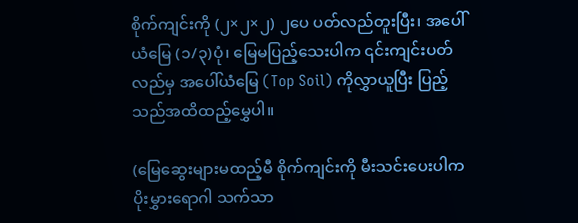စိုက်ကျင်းကို (၂×၂×၂) ၂ပေ ပတ်လည်တူးပြီး၊ အပေါ်ယံမြေ (၁/၃)ပုံ၊ မြေမပြည့်သေးပါက ၎င်းကျင်းပတ် လည်မှ အပေါ်ယံမြေ (Top Soil) ကိုလွှာယူပြီး ပြည့်သည်အထိထည့်မွှေပါ။

(မြေဆွေးများမထည့်မီ စိုက်ကျင်းကို မီးသင်းပေးပါက ပိုးမွှားရောဂါ သက်သာ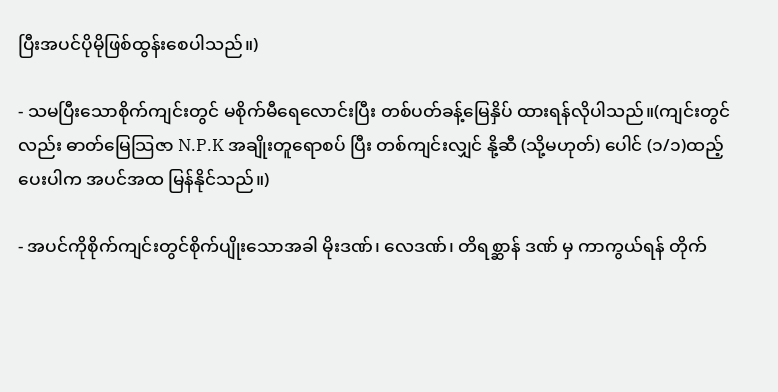ပြီးအပင်ပိုမိုဖြစ်ထွန်းစေပါသည်။)

- သမပြီးသောစိုက်ကျင်းတွင် မစိုက်မီရေလောင်းပြီး တစ်ပတ်ခန့်မြေနှိပ် ထားရန်လိုပါသည်။(ကျင်းတွင်လည်း ဓာတ်မြေသြဇာ N.P.K အချိုးတူရောစပ် ပြီး တစ်ကျင်းလျှင် နို့ဆီ (သို့မဟုတ်) ပေါင် (၁/၁)ထည့်ပေးပါက အပင်အထ မြန်နိုင်သည်။)

- အပင်ကိုစိုက်ကျင်းတွင်စိုက်ပျိုးသောအခါ မိုးဒဏ်၊ လေဒဏ်၊ တိရစ္ဆာန် ဒဏ် မှ ကာကွယ်ရန် တိုက်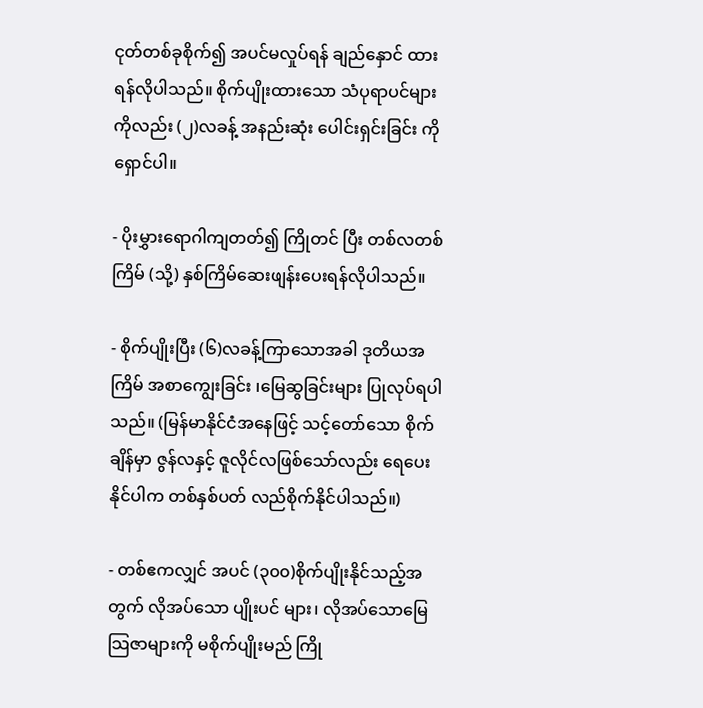ငုတ်တစ်ခုစိုက်၍ အပင်မလှုပ်ရန် ချည်နှောင် ထားရန်လိုပါသည်။ စိုက်ပျိုးထားသော သံပုရာပင်များကိုလည်း (၂)လခန့် အနည်းဆုံး ပေါင်းရှင်းခြင်း ကိုရှောင်ပါ။

- ပိုးမွှားရောဂါကျတတ်၍ ကြိုတင် ပြီး တစ်လတစ်ကြိမ် (သို့) နှစ်ကြိမ်ဆေးဖျန်းပေးရန်လိုပါသည်။

- စိုက်ပျိုးပြီး (၆)လခန့်ကြာသောအခါ ဒုတိယအကြိမ် အစာကျွေးခြင်း ၊မြေဆွခြင်းများ ပြုလုပ်ရပါသည်။ (မြန်မာနိုင်ငံအနေဖြင့် သင့်တော်သော စိုက်ချိန်မှာ ဇွန်လနှင့် ဇူလိုင်လဖြစ်သော်လည်း ရေပေးနိုင်ပါက တစ်နှစ်ပတ် လည်စိုက်နိုင်ပါသည်။)

- တစ်ဧကလျှင် အပင် (၃၀၀)စိုက်ပျိုးနိုင်သည့်အတွက် လိုအပ်သော ပျိုးပင် များ၊ လိုအပ်သောမြေသြဇာများကို မစိုက်ပျိုးမည် ကြို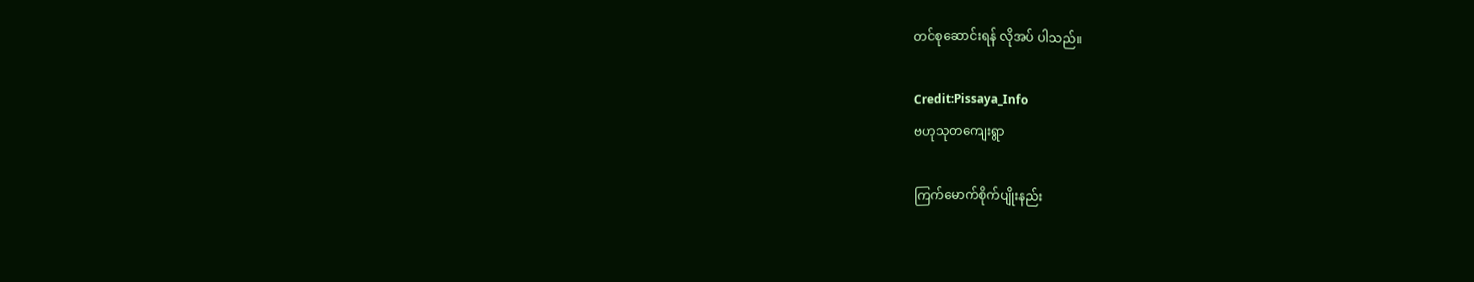တင်စုဆောင်းရန် လိုအပ် ပါသည်။

Credit:Pissaya_Info
ဗဟုသုတကျေးရွာ

ကြက်မောက်စိုက်ပျိုးနည်း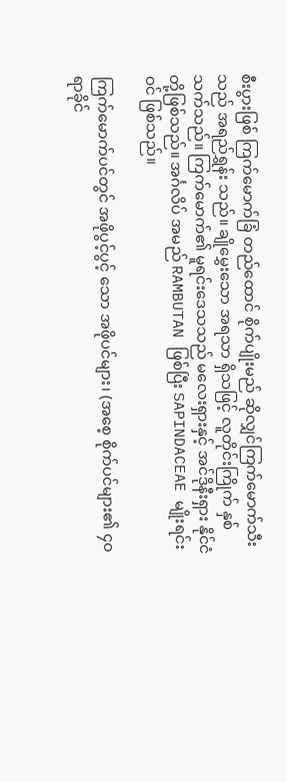စီးပွားဖြစ် ကြက်မောက်ခြံ တည်ထောင် စိုက်ပျိုးမည် ဆိုလျှင်ကြက်မောက်သီးသည် အရည်ရွှန်း သည်။ ချိုမွှေးသော အရသာ ရှိသဖြင့် လူတိုင်းကြိုက် နှစ်သက်သည်။ ကြက်မောက်၏ မူရင်းဒေသသည် မလေးရှားနှင့် အင်ဒိုနီးရှား နိုင်ငံတို့ဖြစ်သည်။ အင်္ဂလိပ် အမည် RAMBUTAN ဖြစ်ပြီး SAPINDACEAE မျိုးရင်းဝင် ဖြစ်သည်။

ကြက်မောက်ပင်တွင် အဖိုပွင့်ပွင့် သော အဖိုပင်များ၊ (အစေ့ စိုက်ပင်များ၏ ၄၀ ရာခိုင်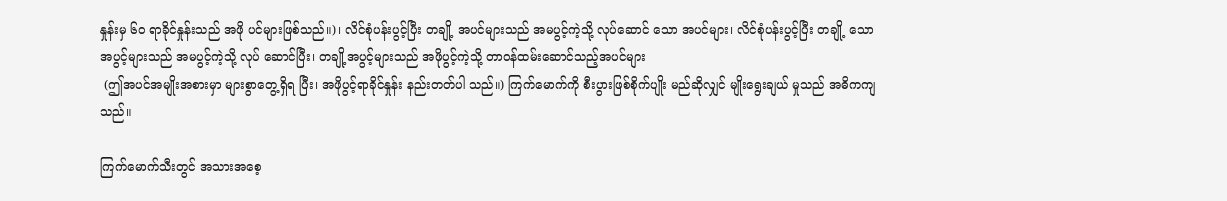နှုန်းမှ ၆၀ ရာခိုင်နှုန်းသည် အဖို ပင်များဖြစ်သည်။)၊ လိင်စုံပန်းပွင့်ပြီး တချို့ အပင်များသည် အမပွင့်ကဲ့သို့ လုပ်ဆောင် သော အပင်များ၊ လိင်စုံပန်းပွင့်ပြီး တချို့ သောအပွင့်များသည် အမပွင့်ကဲ့သို့ လုပ် ဆောင်ပြီး၊ တချို့အပွင့်များသည် အဖိုပွင့်ကဲ့သို့ တာဝန်ထမ်းဆောင်သည့်အပင်များ
 (ဤအပင်အမျိုးအစားမှာ များစွာတွေ့ရှိရ ပြီး၊ အဖိုပွင့်ရာခိုင်နှုန်း နည်းတတ်ပါ သည်။) ကြက်မောက်ကို စီးပွားဖြစ်စိုက်ပျိုး မည်ဆိုလျှင် မျိုးရွေးချယ် မှုသည် အဓိကကျသည်။

ကြက်မောက်သီးတွင် အသားအစေ့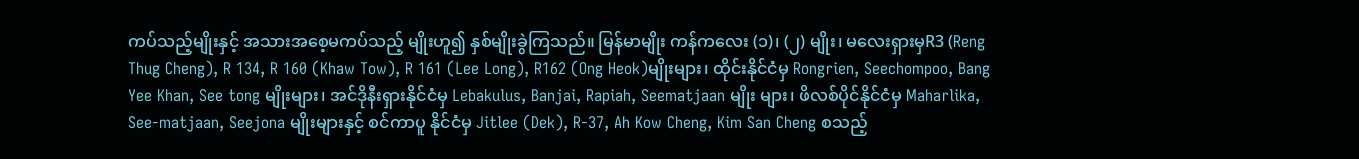ကပ်သည့်မျိုးနှင့် အသားအစေ့မကပ်သည့် မျိုးဟူ၍ နှစ်မျိုးခွဲကြသည်။ မြန်မာမျိုး ကန်ကလေး (၁)၊ (၂) မျိုး၊ မလေးရှားမှR3 (Reng Thug Cheng), R 134, R 160 (Khaw Tow), R 161 (Lee Long), R162 (Ong Heok)မျိုးများ၊ ထိုင်းနိုင်ငံမှ Rongrien, Seechompoo, Bang Yee Khan, See tong မျိုးများ၊ အင်ဒိုနီးရှားနိုင်ငံမှ Lebakulus, Banjai, Rapiah, Seematjaan မျိုး များ၊ ဖိလစ်ပိုင်နိုင်ငံမှ Maharlika, See-matjaan, Seejona မျိုးများနှင့် စင်ကာပူ နိုင်ငံမှ Jitlee (Dek), R-37, Ah Kow Cheng, Kim San Cheng စသည့်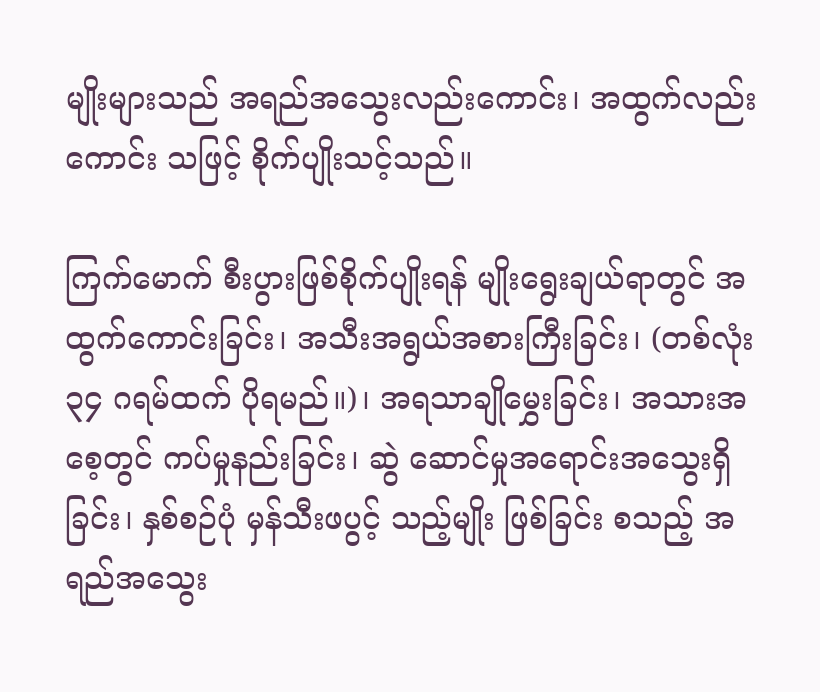မျိုးများသည် အရည်အသွေးလည်းကောင်း၊ အထွက်လည်းကောင်း သဖြင့် စိုက်ပျိုးသင့်သည်။

ကြက်မောက် စီးပွားဖြစ်စိုက်ပျိုးရန် မျိုးရွေးချယ်ရာတွင် အထွက်ကောင်းခြင်း၊ အသီးအရွယ်အစားကြီးခြင်း၊ (တစ်လုံး ၃၄ ဂရမ်ထက် ပိုရမည်။)၊ အရသာချိုမွှေးခြင်း၊ အသားအစေ့တွင် ကပ်မှုနည်းခြင်း၊ ဆွဲ ဆောင်မှုအရောင်းအသွေးရှိခြင်း၊ နှစ်စဉ်ပုံ မှန်သီးဖပွင့် သည့်မျိုး ဖြစ်ခြင်း စသည့် အရည်အသွေး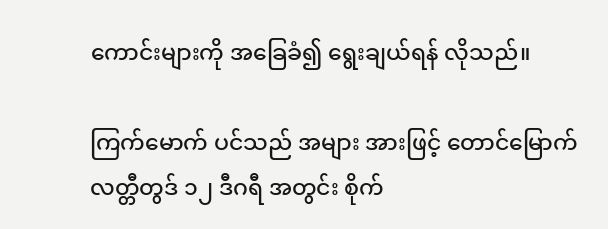ကောင်းများကို အခြေခံ၍ ရွေးချယ်ရန် လိုသည်။

ကြက်မောက် ပင်သည် အများ အားဖြင့် တောင်မြောက် လတ္တီတွဒ် ၁၂ ဒီဂရီ အတွင်း စိုက်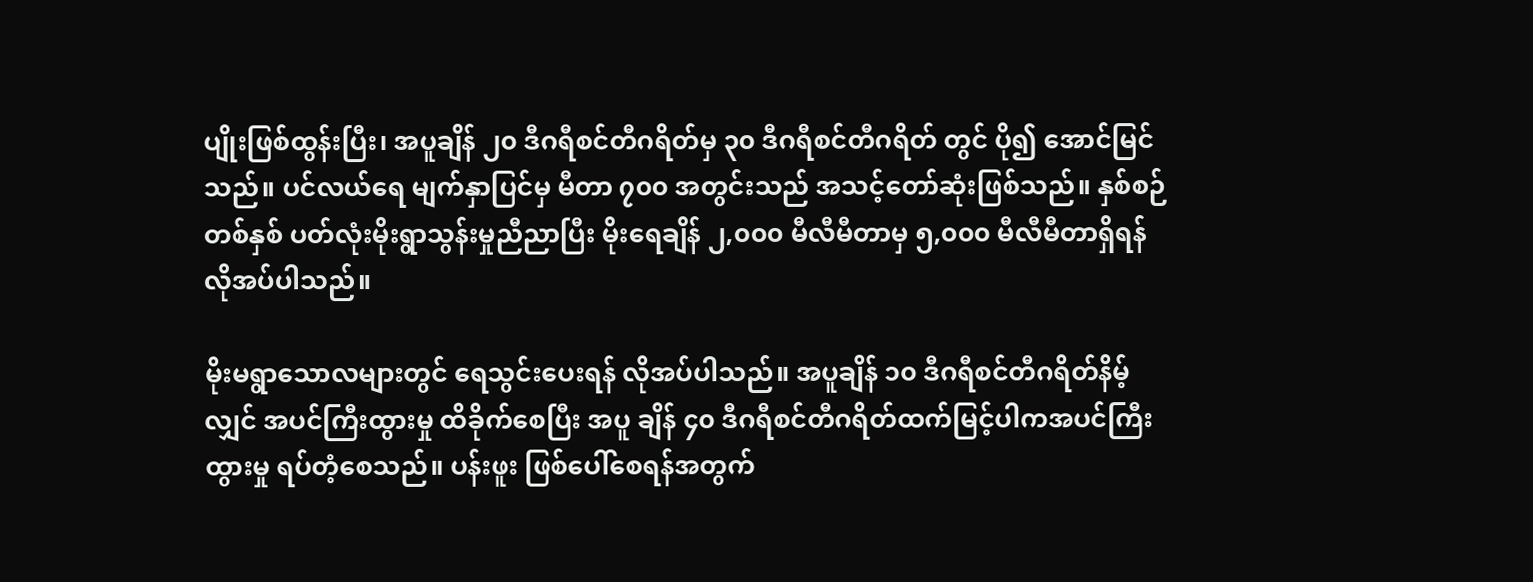ပျိုးဖြစ်ထွန်းပြီး၊ အပူချိန် ၂၀ ဒီဂရီစင်တီဂရိတ်မှ ၃၀ ဒီဂရီစင်တီဂရိတ် တွင် ပို၍ အောင်မြင်သည်။ ပင်လယ်ရေ မျက်နှာပြင်မှ မီတာ ၇၀၀ အတွင်းသည် အသင့်တော်ဆုံးဖြစ်သည်။ နှစ်စဉ် တစ်နှစ် ပတ်လုံးမိုးရွာသွန်းမှုညီညာပြီး မိုးရေချိန် ၂,၀၀၀ မီလီမီတာမှ ၅,၀၀၀ မီလီမီတာရှိရန် လိုအပ်ပါသည်။

မိုးမရွာသောလများတွင် ရေသွင်းပေးရန် လိုအပ်ပါသည်။ အပူချိန် ၁၀ ဒီဂရီစင်တီဂရိတ်နိမ့်လျှင် အပင်ကြီးထွားမှု ထိခိုက်စေပြီး အပူ ချိန် ၄၀ ဒီဂရီစင်တီဂရိတ်ထက်မြင့်ပါကအပင်ကြီးထွားမှု ရပ်တံ့စေသည်။ ပန်းဖူး ဖြစ်ပေါ်စေရန်အတွက်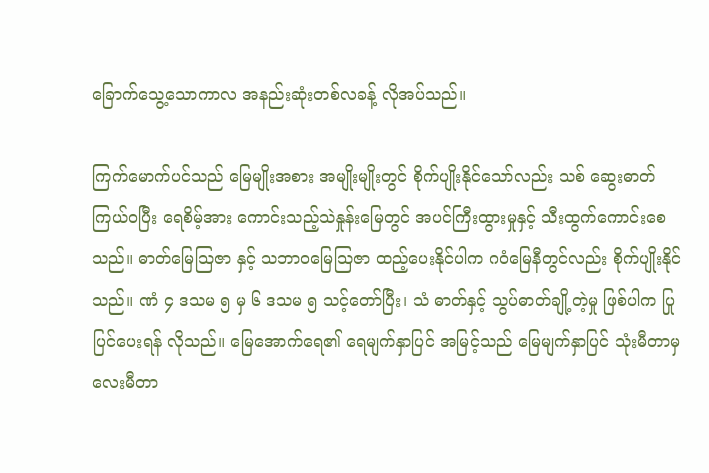ခြောက်သွေ့သောကာလ အနည်းဆုံးတစ်လခန့် လိုအပ်သည်။

ကြက်မောက်ပင်သည် မြေမျိုးအစား အမျိုးမျိုးတွင် စိုက်ပျိုးနိုင်သော်လည်း သစ် ဆွေးဓာတ်ကြယ်ဝပြီး ရေစိမ့်အား ကောင်းသည့်သဲနှုန်းမြေတွင် အပင်ကြီးထွားမှုနှင့် သီးထွက်ကောင်းစေသည်။ ဓာတ်မြေသြဇာ နှင့် သဘာဝမြေသြဇာ ထည့်ပေးနိုင်ပါက ဂဝံမြေနီတွင်လည်း စိုက်ပျိုးနိုင်သည်။ ဏံ ၄ ဒသမ ၅ မှ ၆ ဒသမ ၅ သင့်တော်ပြီး၊ သံ ဓာတ်နှင့် သွပ်ဓာတ်ချို့တဲ့မှု ဖြစ်ပါက ပြုပြင်ပေးရန် လိုသည်။ မြေအောက်ရေ၏ ရေမျက်နှာပြင် အမြင့်သည် မြေမျက်နှာပြင် သုံးမီတာမှ လေးမီတာ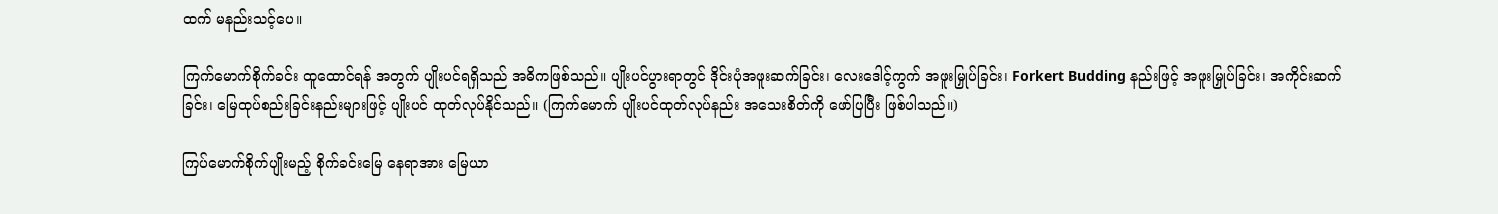ထက် မနည်းသင့်ပေ။

ကြက်မောက်စိုက်ခင်း ထူထောင်ရန် အတွက် ပျိုးပင်ရရှိသည် အဓိကဖြစ်သည်။ ပျိုးပင်ပွားရာတွင် ဒိုင်းပုံအဖူးဆက်ခြင်း၊ လေးဒေါင့်ကွက် အဖူးမြှုပ်ခြင်း၊ Forkert Budding နည်းဖြင့် အဖူးမြှုပ်ခြင်း၊ အကိုင်းဆက်ခြင်း၊ မြေထုပ်စည်းခြင်းနည်းများဖြင့် ပျိုးပင် ထုတ်လုပ်နိုင်သည်။ (ကြက်မောက် ပျိုးပင်ထုတ်လုပ်နည်း အသေးစိတ်ကို ဖော်ပြပြီး ဖြစ်ပါသည်။)

ကြပ်မောက်စိုက်ပျိုးမည့် စိုက်ခင်းမြေ နေရာအား မြေယာ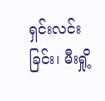ရှင်းလင်းခြင်း၊ မီးရှို့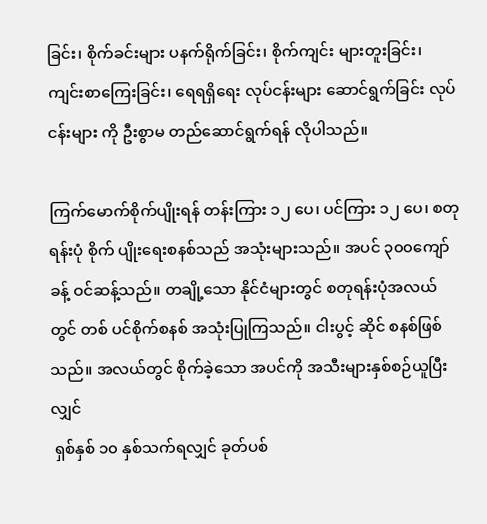ခြင်း၊ စိုက်ခင်းများ ပနက်ရိုက်ခြင်း၊ စိုက်ကျင်း များတူးခြင်း၊ ကျင်းစာကြေးခြင်း၊ ရေရရှိရေး လုပ်ငန်းများ ဆောင်ရွက်ခြင်း လုပ်ငန်းများ ကို ဦးစွာမ တည်ဆောင်ရွက်ရန် လိုပါသည်။

ကြက်မောက်စိုက်ပျိုးရန် တန်းကြား ၁၂ ပေ၊ ပင်ကြား ၁၂ ပေ၊ စတုရန်းပုံ စိုက် ပျိုးရေးစနစ်သည် အသုံးများသည်။ အပင် ၃၀၀ကျော်ခန့် ဝင်ဆန့်သည်။ တချို့သော နိုင်ငံများတွင် စတုရန်းပုံအလယ်တွင် တစ် ပင်စိုက်စနစ် အသုံးပြုကြသည်။ ငါးပွင့် ဆိုင် စနစ်ဖြစ်သည်။ အလယ်တွင် စိုက်ခဲ့သော အပင်ကို အသီးများနှစ်စဉ်ယူပြီးလျှင်
 ရှစ်နှစ် ၁၀ နှစ်သက်ရလျှင် ခုတ်ပစ်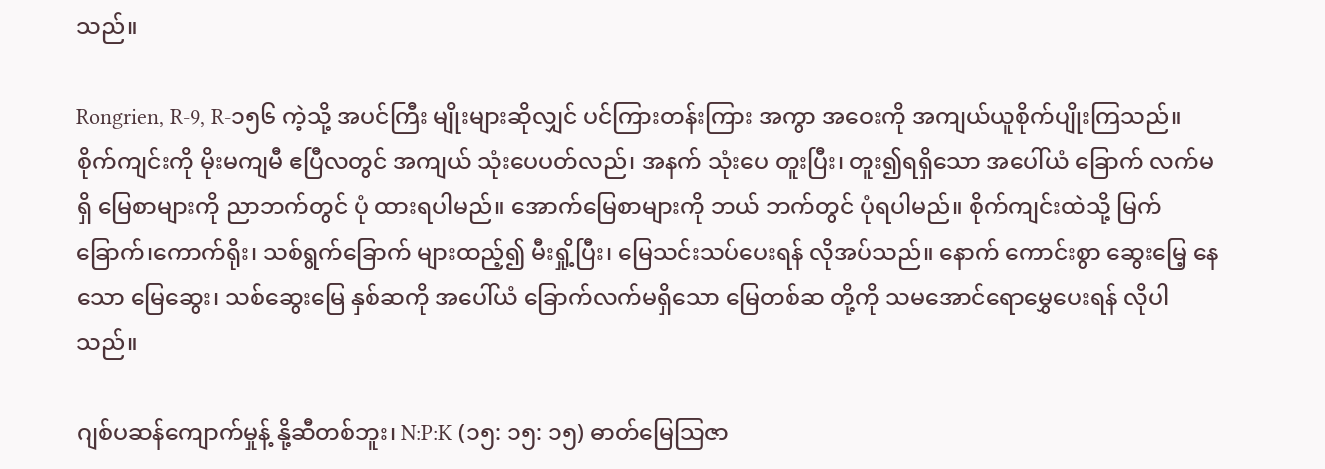သည်။

Rongrien, R-9, R-၁၅၆ ကဲ့သို့ အပင်ကြီး မျိုးများဆိုလျှင် ပင်ကြားတန်းကြား အကွာ အဝေးကို အကျယ်ယူစိုက်ပျိုးကြသည်။ စိုက်ကျင်းကို မိုးမကျမီ ဧပြီလတွင် အကျယ် သုံးပေပတ်လည်၊ အနက် သုံးပေ တူးပြီး၊ တူး၍ရရှိသော အပေါ်ယံ ခြောက် လက်မရှိ မြေစာများကို ညာဘက်တွင် ပုံ ထားရပါမည်။ အောက်မြေစာများကို ဘယ် ဘက်တွင် ပုံရပါမည်။ စိုက်ကျင်းထဲသို့ မြက်ခြောက်၊ကောက်ရိုး၊ သစ်ရွက်ခြောက် များထည့်၍ မီးရှို့ပြီး၊ မြေသင်းသပ်ပေးရန် လိုအပ်သည်။ နောက် ကောင်းစွာ ဆွေးမြေ့ နေသော မြေဆွေး၊ သစ်ဆွေးမြေ နှစ်ဆကို အပေါ်ယံ ခြောက်လက်မရှိသော မြေတစ်ဆ တို့ကို သမအောင်ရောမွှေပေးရန် လိုပါသည်။

ဂျစ်ပဆန်ကျောက်မှုန့် နို့ဆီတစ်ဘူး၊ N:P:K (၁၅: ၁၅: ၁၅) ဓာတ်မြေသြဇာ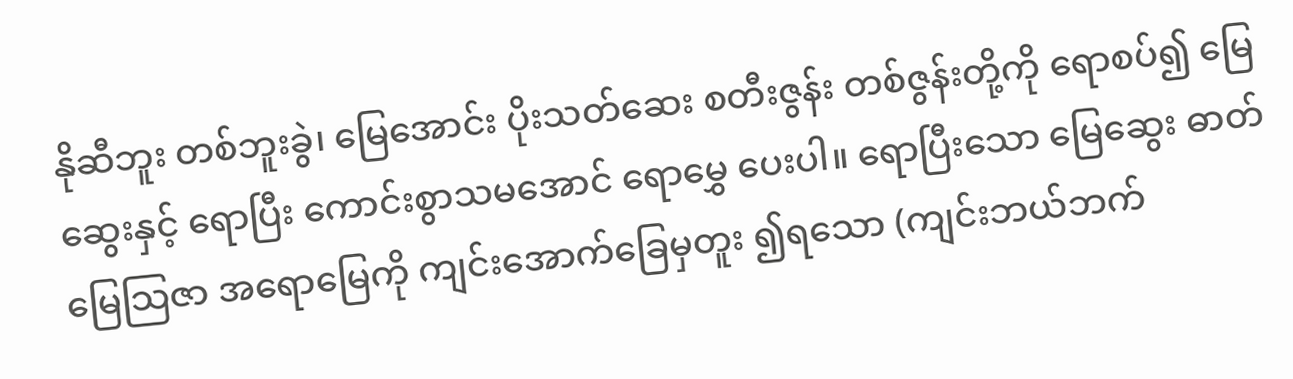နိုဆီဘူး တစ်ဘူးခွဲ၊ မြေအောင်း ပိုးသတ်ဆေး စတီးဇွန်း တစ်ဇွန်းတို့ကို ရောစပ်၍ မြေဆွေးနှင့် ရောပြီး ကောင်းစွာသမအောင် ရောမွှေ ပေးပါ။ ရောပြီးသော မြေဆွေး ဓာတ်မြေသြဇာ အရောမြေကို ကျင်းအောက်ခြေမှတူး ၍ရသော (ကျင်းဘယ်ဘက်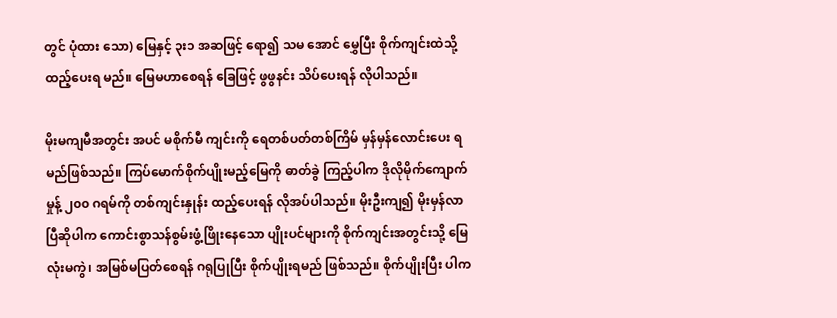တွင် ပုံထား သော) မြေနှင့် ၃း၁ အဆဖြင့် ရော၍ သမ အောင် မွှေပြီး စိုက်ကျင်းထဲသို့ ထည့်ပေးရ မည်။ မြေမဟာစေရန် ခြေဖြင့် ဖွဖွနင်း သိပ်ပေးရန် လိုပါသည်။

မိုးမကျမီအတွင်း အပင် မစိုက်မီ ကျင်းကို ရေတစ်ပတ်တစ်ကြိမ် မှန်မှန်လောင်းပေး ရမည်ဖြစ်သည်။ ကြပ်မောက်စိုက်ပျိုးမည့်မြေကို ဓာတ်ခွဲ ကြည့်ပါက ဒိုလိုမိုက်ကျောက်မှုန့် ၂၀၀ ဂရမ်ကို တစ်ကျင်းနှုန်း ထည့်ပေးရန် လိုအပ်ပါသည်။ မိုးဦးကျ၍ မိုးမှန်လာပြီဆိုပါက ကောင်းစွာသန်စွမ်းဖွံ့ဖြိုးနေသော ပျိုးပင်များကို စိုက်ကျင်းအတွင်းသို့ မြေလုံးမကွဲ၊ အမြစ်မပြတ်စေရန် ဂရုပြုပြီး စိုက်ပျိုးရမည် ဖြစ်သည်။ စိုက်ပျိုးပြီး ပါက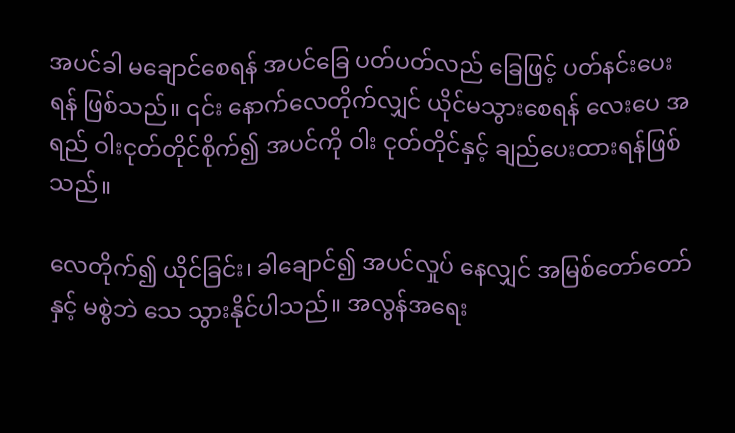အပင်ခါ မချောင်စေရန် အပင်ခြေ ပတ်ပတ်လည် ခြေဖြင့် ပတ်နင်းပေးရန် ဖြစ်သည်။ ၎င်း နောက်လေတိုက်လျှင် ယိုင်မသွားစေရန် လေးပေ အရည် ဝါးငုတ်တိုင်စိုက်၍ အပင်ကို ဝါး ငုတ်တိုင်နှင့် ချည်ပေးထားရန်ဖြစ်သည်။

လေတိုက်၍ ယိုင်ခြင်း၊ ခါချောင်၍ အပင်လှုပ် နေလျှင် အမြစ်တော်တော်နှင့် မစွဲဘဲ သေ သွားနိုင်ပါသည်။ အလွန်အရေး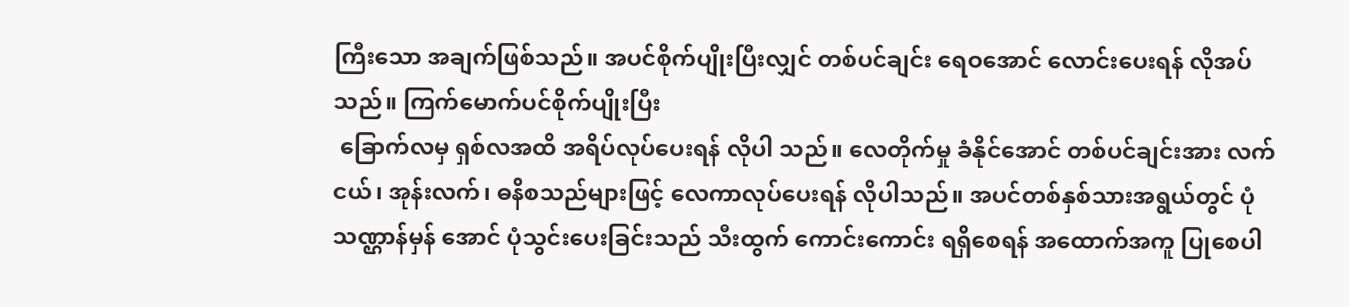ကြီးသော အချက်ဖြစ်သည်။ အပင်စိုက်ပျိုးပြီးလျှင် တစ်ပင်ချင်း ရေဝအောင် လောင်းပေးရန် လိုအပ်သည်။ ကြက်မောက်ပင်စိုက်ပျိုးပြီး
 ခြောက်လမှ ရှစ်လအထိ အရိပ်လုပ်ပေးရန် လိုပါ သည်။ လေတိုက်မှု ခံနိုင်အောင် တစ်ပင်ချင်းအား လက်ငယ်၊ အုန်းလက်၊ ဓနိစသည်များဖြင့် လေကာလုပ်ပေးရန် လိုပါသည်။ အပင်တစ်နှစ်သားအရွယ်တွင် ပုံသဏ္ဌာန်မှန် အောင် ပုံသွင်းပေးခြင်းသည် သီးထွက် ကောင်းကောင်း ရရှိစေရန် အထောက်အကူ ပြုစေပါ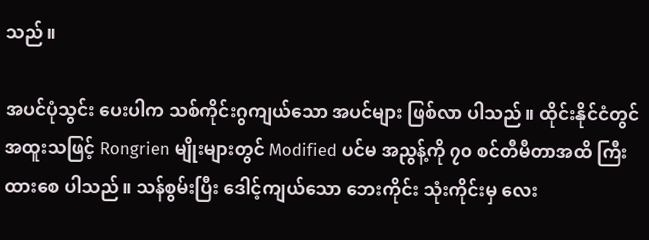သည်။

အပင်ပုံသွင်း ပေးပါက သစ်ကိုင်းဂွကျယ်သော အပင်များ ဖြစ်လာ ပါသည်။ ထိုင်းနိုင်ငံတွင် အထူးသဖြင့် Rongrien မျိုးများတွင် Modified ပင်မ အညွန့်ကို ၇၀ စင်တီမီတာအထိ ကြီးထားစေ ပါသည်။ သန်စွမ်းပြီး ဒေါင့်ကျယ်သော ဘေးကိုင်း သုံးကိုင်းမှ လေး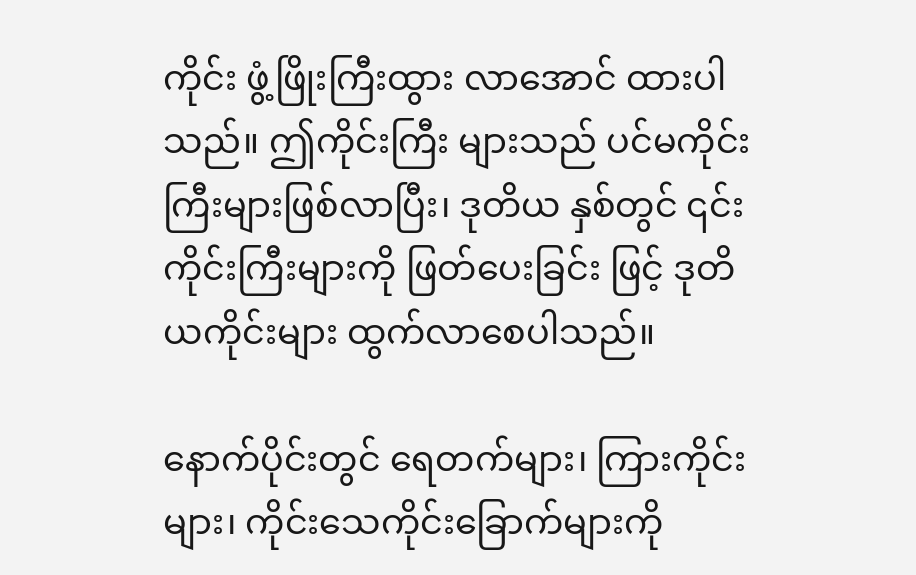ကိုင်း ဖွံ့ဖြိုးကြီးထွား လာအောင် ထားပါသည်။ ဤကိုင်းကြီး များသည် ပင်မကိုင်းကြီးများဖြစ်လာပြီး၊ ဒုတိယ နှစ်တွင် ၎င်း ကိုင်းကြီးများကို ဖြတ်ပေးခြင်း ဖြင့် ဒုတိယကိုင်းများ ထွက်လာစေပါသည်။

နောက်ပိုင်းတွင် ရေတက်များ၊ ကြားကိုင်း များ၊ ကိုင်းသေကိုင်းခြောက်များကို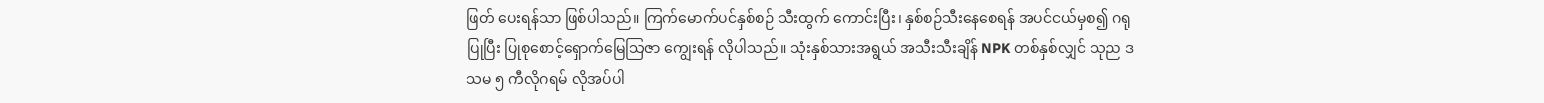ဖြတ် ပေးရန်သာ ဖြစ်ပါသည်။ ကြက်မောက်ပင်နှစ်စဉ် သီးထွက် ကောင်းပြီး၊ နှစ်စဉ်သီးနေစေရန် အပင်ငယ်မှစ၍ ဂရုပြုပြီး ပြုစုစောင့်ရှောက်မြေသြဇာ ကျွေးရန် လိုပါသည်။ သုံးနှစ်သားအရွယ် အသီးသီးချိန် NPK တစ်နှစ်လျှင် သုည ဒသမ ၅ ကီလိုဂရမ် လိုအပ်ပါ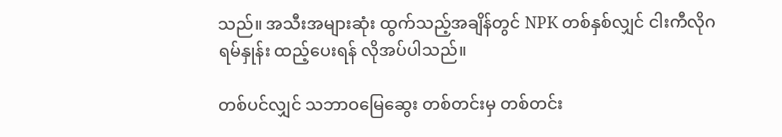သည်။ အသီးအများဆုံး ထွက်သည့်အချိန်တွင် NPK တစ်နှစ်လျှင် ငါးကီလိုဂရမ်နှုန်း ထည့်ပေးရန် လိုအပ်ပါသည်။

တစ်ပင်လျှင် သဘာဝမြေဆွေး တစ်တင်းမှ တစ်တင်း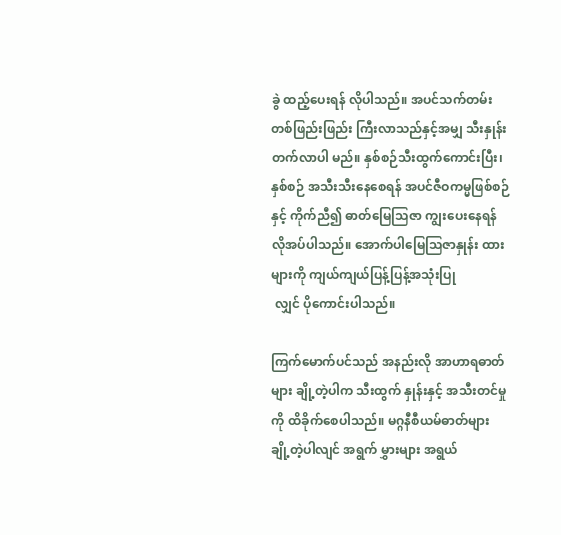ခွဲ ထည့်ပေးရန် လိုပါသည်။ အပင်သက်တမ်း တစ်ဖြည်းဖြည်း ကြီးလာသည်နှင့်အမျှ သီးနှုန်း တက်လာပါ မည်။ နှစ်စဉ်သီးထွက်ကောင်းပြီး၊ နှစ်စဉ် အသီးသီးနေစေရန် အပင်ဇီဝကမ္မဖြစ်စဉ်နှင့် ကိုက်ညီ၍ ဓာတ်မြေသြဇာ ကျွးပေးနေရန် လိုအပ်ပါသည်။ အောက်ပါမြေသြဇာနှုန်း ထားများကို ကျယ်ကျယ်ပြန့်ပြန့်အသုံးပြု
 လျှင် ပိုကောင်းပါသည်။

ကြက်မောက်ပင်သည် အနည်းလို အာဟာရဓာတ်များ ချို့တဲ့ပါက သီးထွက် နှုန်းနှင့် အသီးတင်မှုကို ထိခိုက်စေပါသည်။ မဂ္ဂနီစီယမ်ဓာတ်များ ချို့တဲ့ပါလျင် အရွက် မွှားများ အရွယ်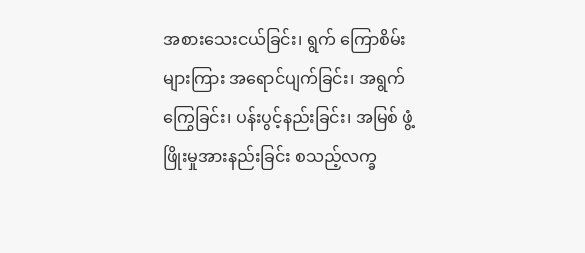အစားသေးငယ်ခြင်း၊ ရွက် ကြောစိမ်းများကြား အရောင်ပျက်ခြင်း၊ အရွက်ကြွေခြင်း၊ ပန်းပွင့်နည်းခြင်း၊ အမြစ် ဖွံ့ဖြိုးမှုအားနည်းခြင်း စသည့်လက္ခ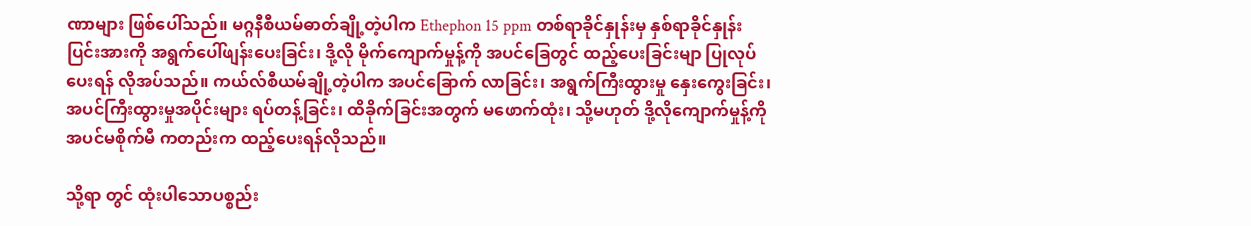ဏာများ ဖြစ်ပေါ်သည်။ မဂ္ဂနီစီယမ်ဓာတ်ချို့တဲ့ပါက Ethephon 15 ppm တစ်ရာခိုင်နှုန်းမှ နှစ်ရာခိုင်နှုန်း ပြင်းအားကို အရွက်ပေါ်ဖျန်းပေးခြင်း၊ ဒို့လို မိုက်ကျောက်မှုန့်ကို အပင်ခြေတွင် ထည့်ပေးခြင်းမျာ ပြုလုပ်ပေးရန် လိုအပ်သည်။ ကယ်လ်စီယမ်ချို့တဲ့ပါက အပင်ခြောက် လာခြင်း၊ အရွက်ကြီးထွားမှု နှေးကွေးခြင်း၊ အပင်ကြီးထွားမှုအပိုင်းများ ရပ်တန့်ခြင်း၊ ထိခိုက်ခြင်းအတွက် မဖောက်ထုံး၊ သို့မဟုတ် ဒို့လိုကျောက်မှုန့်ကို အပင်မစိုက်မီ ကတည်းက ထည့်ပေးရန်လိုသည်။

သို့ရာ တွင် ထုံးပါသောပစ္စည်း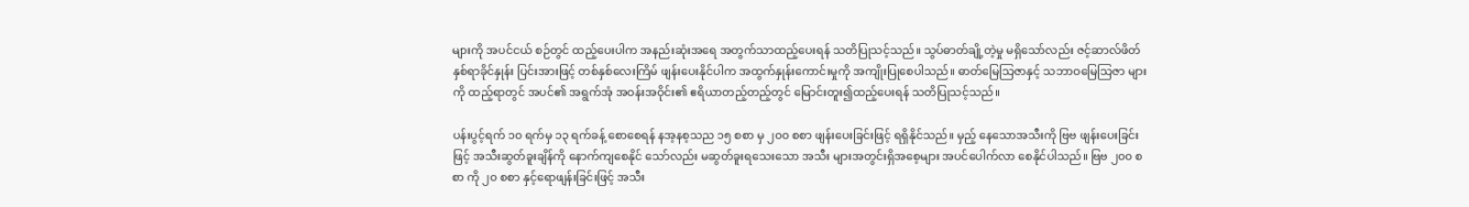များကို အပင်ငယ် စဉ်တွင် ထည့်ပေးပါက အနည်းဆုံးအရေ အတွက်သာထည့်ပေးရန် သတိပြုသင့်သည်။ သွပ်ဓာတ်ချို့တဲ့မှု မရှိသော်လည်း ဇင့်ဆာလ်ဖိတ် နှစ်ရာခိုင်နှုန်း ပြင်းအားဖြင့် တစ်နှစ်လေးကြိမ် ဖျန်းပေးနိုင်ပါက အထွက်နှုန်းကောင်းမှုကို အကျိုးပြုစေပါသည်။ ဓာတ်မြေသြဇာနှင့် သဘာဝမြေသြဇာ များကို ထည့်ရာတွင် အပင်၏ အရွက်အုံ အဝန်းအဝိုင်း၏ ဧရိယာတည့်တည့်တွင် မြောင်းတူး၍ထည့်ပေးရန် သတိပြုသင့်သည်။

ပန်းပွင့်ရက် ၁၀ ရက်မှ ၁၃ ရက်ခန့် စောစေရန် နအ့နစ့သည ၁၅ စစာ မှ ၂၀၀ စစာ ဖျန်းပေးခြင်းဖြင့် ရရှိနိုင်သည်။ မှည့် နေသောအသီးကို ဗြဗ ဖျန်းပေးခြင်းဖြင့် အသီးဆွတ်ခူးချိန်ကို နောက်ကျစေနိုင် သော်လည်း မဆွတ်ခူးရသေးသော အသီး များအတွင်းရှိအစေ့များ အပင်ပေါက်လာ စေနိုင်ပါသည်။ ဗြဗ ၂၀၀ စစာ ကို ၂၀ စစာ နှင့်ရောဖျန်းခြင်းဖြင့် အသီး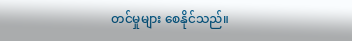တင်မှုများ စေနိုင်သည်။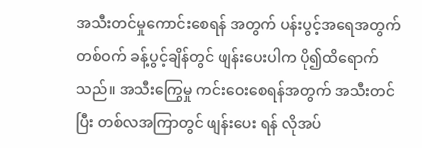အသီးတင်မှုကောင်းစေရန် အတွက် ပန်းပွင့်အရေအတွက် တစ်ဝက် ခန့်ပွင့်ချိန်တွင် ဖျန်းပေးပါက ပို၍ထိရောက်သည်။ အသီးကြွေမှု ကင်းဝေးစေရန်အတွက် အသီးတင်ပြီး တစ်လအကြာတွင် ဖျန်းပေး ရန် လိုအပ်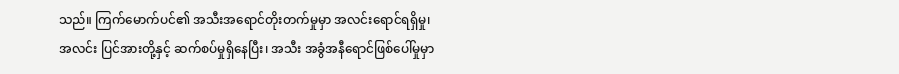သည်။ ကြက်မောက်ပင်၏ အသီးအရောင်တိုးတက်မှုမှာ အလင်းရောင်ရရှိမှု၊ အလင်း ပြင်အားတို့နှင့် ဆက်စပ်မှုရှိနေပြီး၊ အသီး အခွံအနီရောင်ဖြစ်ပေါ်မှုမှာ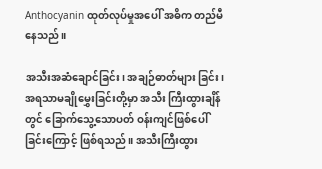Anthocyanin ထုတ်လုပ်မှုအပေါ် အဓိက တည်မီနေသည်။

အသီးအဆံချောင်ခြင်း၊ အချဉ်ဓာတ်များ ခြင်း၊ အရသာမချိုမွှေးခြင်းတို့မှာ အသီး ကြီးထွားချိန်တွင် ခြောက်သွေ့သောပတ် ဝန်းကျင်ဖြစ်ပေါ်ခြင်းကြောင့် ဖြစ်ရသည်။ အသီးကြီးထွား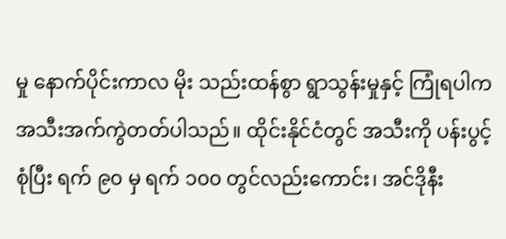မှု နောက်ပိုင်းကာလ မိုး သည်းထန်စွာ ရွာသွန်းမှုနှင့် ကြုံရပါက အသီးအက်ကွဲတတ်ပါသည်။ ထိုင်းနိုင်ငံတွင် အသီးကို ပန်းပွင့်စုံပြီး ရက် ၉၀ မှ ရက် ၁၀၀ တွင်လည်းကောင်း၊ အင်ဒိုနီး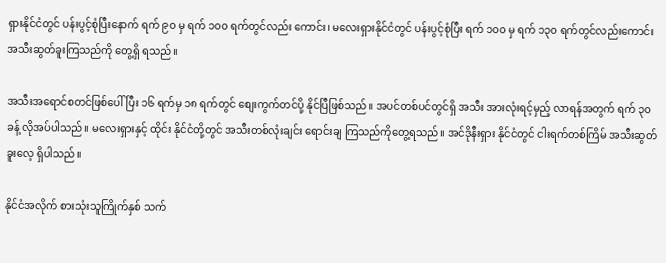ရှားနိုင်ငံတွင် ပန်းပွင့်စုံပြီးနောက် ရက် ၉၀ မှ ရက် ၁၀၀ ရက်တွင်လည်း ကောင်း၊ မလေးရှားနိုင်ငံတွင် ပန်းပွင့်စုံပြီး ရက် ၁၀၀ မှ ရက် ၁၃၀ ရက်တွင်လည်းကောင်း အသီးဆွတ်ခူးကြသည်ကို တွေ့ရှိ ရသည်။

အသီးအရောင်စတင်ဖြစ်ပေါ်ပြီး ၁၆ ရက်မှ ၁၈ ရက်တွင် စျေးကွက်တင်ပို့ နိုင်ပြီဖြစ်သည်။ အပင်တစ်ပင်တွင်ရှိ အသီး အားလုံးရင့်မှည့် လာရန်အတွက် ရက် ၃၀ ခန့် လိုအပ်ပါသည်။ မလေးရှားနှင့် ထိုင်း နိုင်ငံတို့တွင် အသီးတစ်လုံးချင်း ရောင်းချ ကြသည်ကိုတွေ့ရသည်။ အင်ဒိုနီးရှား နိုင်ငံတွင် ငါးရက်တစ်ကြိမ် အသီးဆွတ်ခူးလေ့ ရှိပါသည်။

နိုင်ငံအလိုက် စားသုံးသူကြိုက်နှစ် သက်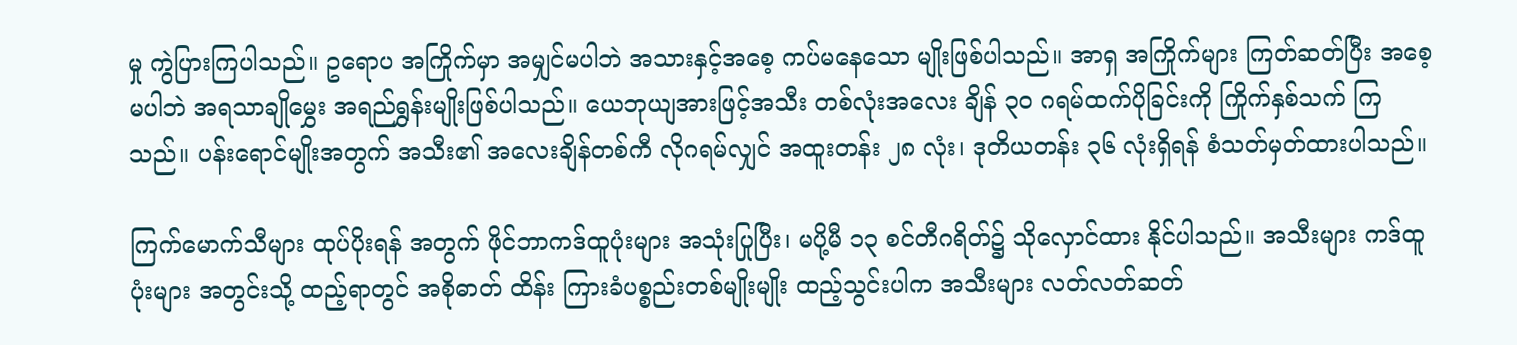မှု ကွဲပြားကြပါသည်။ ဥရောပ အကြိုက်မှာ အမျှင်မပါဘဲ အသားနှင့်အစေ့ ကပ်မနေသော မျိုးဖြစ်ပါသည်။ အာရှ အကြိုက်များ ကြတ်ဆတ်ပြီး အစေ့မပါဘဲ အရသာချိုမွှေး အရည်ရွှန်းမျိုးဖြစ်ပါသည်။ ယေဘုယျအားဖြင့်အသီး တစ်လုံးအလေး ချိန် ၃၀ ဂရမ်ထက်ပိုခြင်းကို ကြိုက်နှစ်သက် ကြသည်။ ပန်းရောင်မျိုးအတွက် အသီး၏ အလေးချိန်တစ်ကီ လိုဂရမ်လျှင် အထူးတန်း ၂၈ လုံး၊ ဒုတိယတန်း ၃၆ လုံးရှိရန် စံသတ်မှတ်ထားပါသည်။

ကြက်မောက်သီများ ထုပ်ပိုးရန် အတွက် ဖိုင်ဘာကဒ်ထူပုံးများ အသုံးပြုပြီး၊ မပို့မီ ၁၃ စင်တီဂရိတ်၌ သိုလှောင်ထား နိုင်ပါသည်။ အသီးများ ကဒ်ထူပုံးများ အတွင်းသို့ ထည့်ရာတွင် အစိုဓာတ် ထိန်း ကြားခံပစ္စည်းတစ်မျိုးမျိုး ထည့်သွင်းပါက အသီးများ လတ်လတ်ဆတ်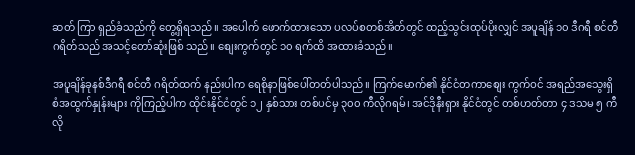ဆတ် ကြာ ရှည်ခံသည်ကို တွေ့ရှိရသည်။ အပေါက် ဖောက်ထားသော ပလပ်စတစ်အိတ်တွင် ထည့်သွင်းထုပ်ပိုးလျှင် အပူချိန် ၁၀ ဒီဂရီ စင်တီဂရိတ်သည် အသင့်တော်ဆုံးဖြစ် သည်။ စျေးကွက်တွင် ၁၀ ရက်ထိ အထားခံသည်။

အပူချိန်ခုနစ်ဒီဂရီ စင်တီ ဂရိတ်ထက် နည်းပါက ရေစိုနာဖြစ်ပေါ်တတ်ပါသည်။ ကြက်မောက်၏ နိုင်ငံတကာစျေး ကွက်ဝင် အရည်အသွေးရှိ စံအထွက်နှုန်းများ ကိုကြည့်ပါက ထိုင်းနိုင်ငံတွင် ၁၂ နှစ်သား တစ်ပင်မှ ၃၀၀ ကီလိုဂရမ်၊ အင်ဒိုနီးရှား နိုင်ငံတွင် တစ်ဟတ်တာ ၄ ဒသမ ၅ ကီလို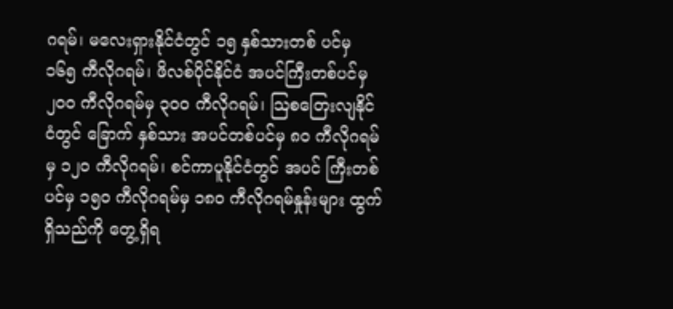ဂရမ်၊ မလေးရှားနိုင်ငံတွင် ၁၅ နှစ်သားတစ် ပင်မှ ၁၆၅ ကီလိုဂရမ်၊ ဖိလစ်ပိုင်နိုင်ငံ အပင်ကြီးတစ်ပင်မှ၂၀၀ ကီလိုဂရမ်မှ ၃၀၀ ကီလိုဂရမ်၊ သြစတြေးလျနိုင်ငံတွင် ခြောက် နှစ်သား အပင်တစ်ပင်မှ ၈၀ ကီလိုဂရမ်မှ ၁၂၀ ကီလိုဂရမ်၊ စင်ကာပူနိုင်ငံတွင် အပင် ကြီးတစ်ပင်မှ ၁၅၀ ကီလိုဂရမ်မှ ၁၈၀ ကီလိုဂရမ်နှုန်းများ ထွက်ရှိသည်ကို တွေ့ရှိရ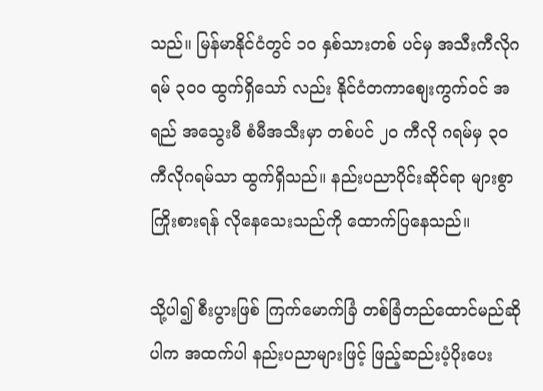သည်။ မြန်မာနိုင်ငံတွင် ၁၀ နှစ်သားတစ် ပင်မှ အသီးကီလိုဂရမ် ၃၀၀ ထွက်ရှိသော် လည်း နိုင်ငံတကာစျေးကွက်ဝင် အရည် အသွေးမီ စံမီအသီးမှာ တစ်ပင် ၂၀ ကီလို ဂရမ်မှ ၃၀ ကီလိုဂရမ်သာ ထွက်ရှိသည်။ နည်းပညာပိုင်းဆိုင်ရာ များစွာကြိုးစားရန် လိုနေသေးသည်ကို ထောက်ပြနေသည်။

သို့ပါ၍ စီးပွားဖြစ် ကြက်မောက်ခြံ တစ်ခြံတည်ထောင်မည်ဆိုပါက အထက်ပါ နည်းပညာများဖြင့် ဖြည့်ဆည်းပံ့ပိုးပေး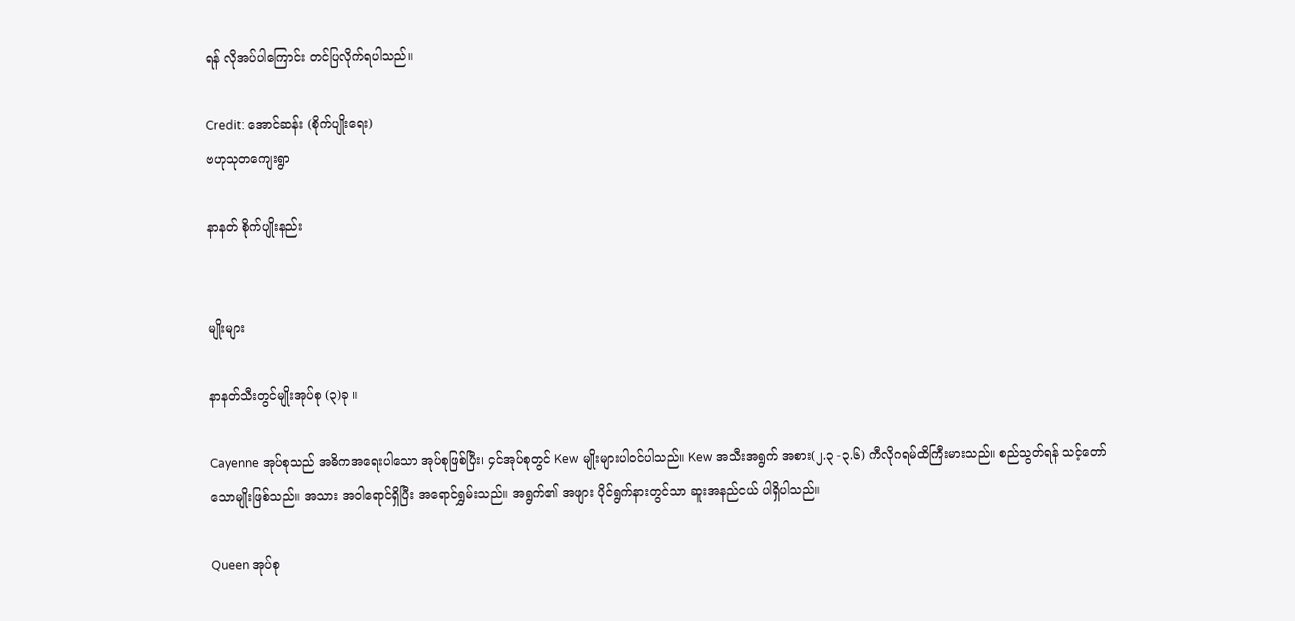ရန် လိုအပ်ပါကြောင်း တင်ပြလိုက်ရပါသည်။

Credit: အောင်ဆန်း (စိုက်ပျိုးရေး)
ဗဟုသုတကျေးရွာ

နာနတ် စိုက်ပျိုးနည်း


မျိုးများ

နာနတ်သီးတွင်မျိုးအုပ်စု (၃)ခု ။

Cayenne အုပ်စုသည် အဓိကအရေးပါသော အုပ်စုဖြစ်ပြီး၊ ၄င်အုပ်စုတွင် Kew မျိုးများပါဝင်ပါသည်။ Kew အသီးအရွက် အစား(၂.၃ -၃.၆) ကီလိုဂရမ်ထိကြီးမားသည်။ စည်သွတ်ရန် သင့်တော်သောမျိုးဖြစ်သည်။ အသား အဝါရောင်ရှိပြီး အရောင်ရွှမ်းသည်။ အရွက်၏ အဖျား ပိုင်ရွက်နားတွင်သာ ဆူးအနည်ငယ် ပါရှိပါသည်။

Queen အုပ်စု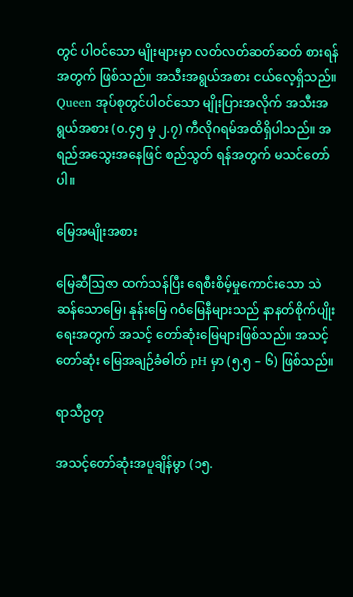တွင် ပါဝင်သော မျိုးများမှာ လတ်လတ်ဆတ်ဆတ် စားရန်အတွက် ဖြစ်သည်။ အသီးအရွယ်အစား ငယ်လေ့ရှိသည်။ Queen အုပ်စုတွင်ပါဝင်သော မျိုးပြားအလိုက် အသီးအရွယ်အစား (၀.၄၅ မှ ၂.၇) ကီလိုဂရမ်အထိရှိပါသည်။ အရည်အသွေးအနေဖြင် စည်သွတ် ရန်အတွက် မသင်တော်ပါ။

မြေအမျိုးအစား

မြေဆီဩဇာ ထက်သန်ပြီး ရေစီးစိမ့်မှုကောင်းသော သဲဆန်သောမြေ၊ နုန်းမြေ ဂဝံမြေနီများသည် နာနတ်စိုက်ပျိုးရေးအတွက် အသင့် တော်ဆုံးမြေများဖြစ်သည်။ အသင့်တော်ဆုံး မြေအချဉ်ခံဓါတ် pH မှာ (၅.၅ – ၆) ဖြစ်သည်။

ရာသီဥတု

အသင့်တော်ဆုံးအပူချိန်မွာ (၁၅.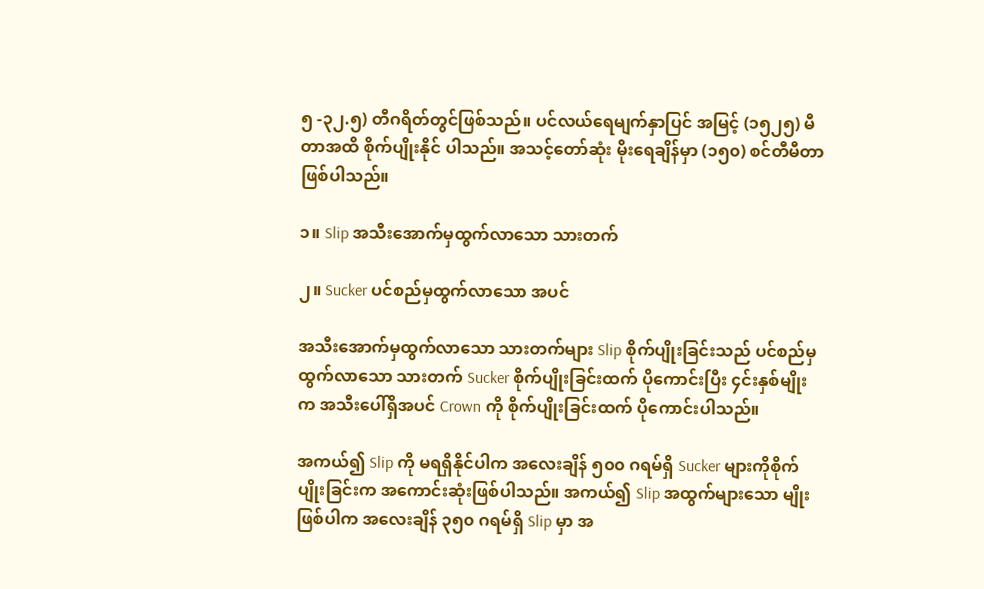၅ -၃၂.၅) တီဂရိတ်တွင်ဖြစ်သည်။ ပင်လယ်ရေမျက်နှာပြင် အမြင့် (၁၅၂၅) မီတာအထိ စိုက်ပျိုးနိုင် ပါသည်။ အသင့်တော်ဆုံး မိုးရေချိန်မှာ (၁၅၀) စင်တီမီတာ ဖြစ်ပါသည်။

၁။ Slip အသီးအောက်မှထွက်လာသော သားတက်

၂။ Sucker ပင်စည်မှထွက်လာသော အပင်

အသီးအောက်မှထွက်လာသော သားတက်များ Slip စိုက်ပျိုးခြင်းသည် ပင်စည်မှထွက်လာသော သားတက် Sucker စိုက်ပျိုးခြင်းထက် ပိုကောင်းပြီး ၄င်းနှစ်မျိုးက အသီးပေါ်ရှိအပင် Crown ကို စိုက်ပျိုးခြင်းထက် ပိုကောင်းပါသည်။

အကယ်၍ Slip ကို မရရှိနိုင်ပါက အလေးချိန် ၅၀၀ ဂရမ်ရှိ Sucker များကိုစိုက်ပျိုးခြင်းက အကောင်းဆုံးဖြစ်ပါသည်။ အကယ်၍ Slip အထွက်များသော မျိုးဖြစ်ပါက အလေးချိန် ၃၅၀ ဂရမ်ရှိ Slip မှာ အ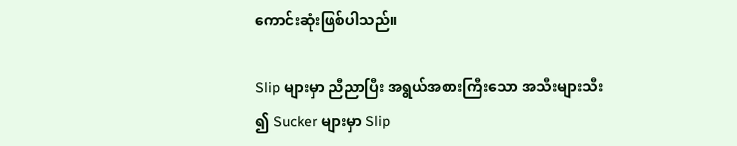ကောင်းဆုံးဖြစ်ပါသည်။

Slip များမှာ ညီညာပြီး အရွယ်အစားကြီးသော အသီးများသီး၍ Sucker များမှာ Slip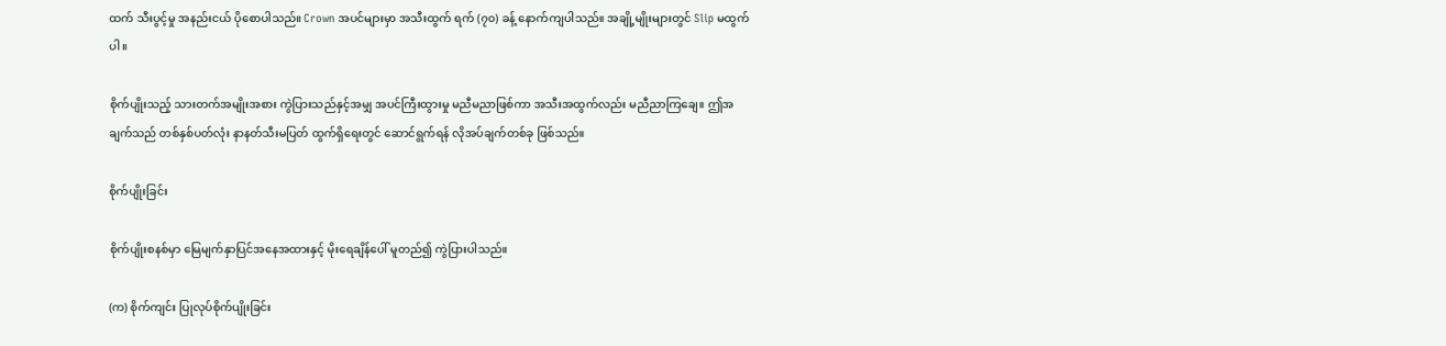ထက် သီးပွင့်မှု အနည်းငယ် ပိုစောပါသည်။ Crown အပင်များမှာ အသီးထွက် ရက် (၇၀) ခန့် နောက်ကျပါသည်။ အချို့မျိုးများတွင် Slip မထွက်ပါ။

စိုက်ပျိုးသည့် သားတက်အမျိုးအစား ကွဲပြားသည်နှင့်အမျှ အပင်ကြီးထွားမှု မညီမညာဖြစ်ကာ အသီးအထွက်လည်း မညီညာကြချေ။ ဤအချက်သည် တစ်နှစ်ပတ်လုံး နာနတ်သီးမပြတ် ထွက်ရှိရေးတွင် ဆောင်ရွက်ရန် လိုအပ်ချက်တစ်ခု ဖြစ်သည်။

စိုက်ပျိုးခြင်း

စိုက်ပျိုးစနစ်မှာ မြေမျက်နှာပြင်အနေအထားနှင့် မိုးရေချိန်ပေါ် မူတည်၍ ကွဲပြားပါသည်။

(က) စိုက်ကျင်း ပြုလုပ်စိုက်ပျိုးခြင်း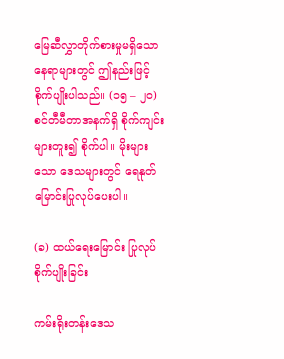မြေဆီလွှာတိုက်စားမှုမရှိသော နေရာများတွင် ဤနည်းဖြင့် စိုက်ပျိုးပါသည်။ (၁၅ – ၂၀) စင်တီမီတာအနက်ရှိ စိုက်ကျင်းများတူး၍ စိုက်ပါ။ မိုးများသော ဒေသများတွင် ရေနုတ်မြောင်းပြုလုပ်ပေးပါ။

(ခ) ထယ်ရေးမြောင်း ပြုလုပ်စိုက်ပျိုးခြင်း

ကမ်းရိုးတန်းဒေသ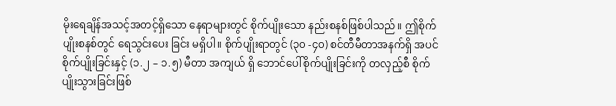မိုးရေချိန်အသင့်အတင့်ရှိသော နေရာများတွင် စိုက်ပျိုးသော နည်းစနစ်ဖြစ်ပါသည်။ ဤစိုက်ပျိုးစနစ်တွင် ရေသွင်းပေး ခြင်း မရှိပါ။ စိုက်ပျိုးရာတွင် (၃၀ -၄၀) စင်တီမီတာအနက်ရှိ အပင်စိုက်ပျိုးခြင်းနှင့် (၁.၂ – ၁.၅) မီတာ အကျယ် ရှိ ဘောင်ပေါ်စိုက်ပျိုးခြင်းကို တလှည့်စီ စိုက်ပျိုးသွားခြင်းဖြစ်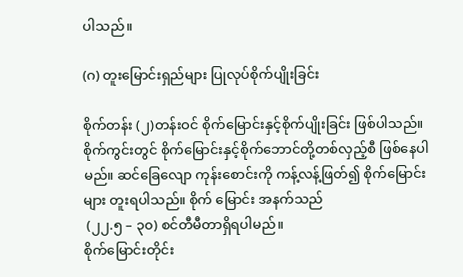ပါသည်။

(ဂ) တူးမြောင်းရှည်များ ပြုလုပ်စိုက်ပျိုးခြင်း

စိုက်တန်း (၂)တန်းဝင် စိုက်မြောင်းနှင့်စိုက်ပျိုးခြင်း ဖြစ်ပါသည်။ စိုက်ကွင်းတွင် စိုက်မြောင်းနှင့်စိုက်ဘောင်တို့တစ်လှည့်စီ ဖြစ်နေပါမည်။ ဆင်ခြေလျော ကုန်းစောင်းကို ကန့်လန့်ဖြတ်၍ စိုက်မြောင်း များ တူးရပါသည်။ စိုက် မြောင်း အနက်သည်
 (၂၂.၅ – ၃၀) စင်တီမီတာရှိရပါမည်။
စိုက်မြောင်းတိုင်း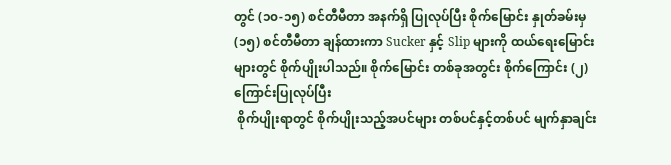တွင် (၁၀-၁၅) စင်တီမီတာ အနက်ရှိ ပြုလုပ်ပြီး စိုက်မြောင်း နှုတ်ခမ်းမှ (၁၅) စင်တီမီတာ ချန်ထားကာ Sucker နှင့် Slip များကို ထယ်ရေးမြောင်း များတွင် စိုက်ပျိုးပါသည်။ စိုက်မြောင်း တစ်ခုအတွင်း စိုက်ကြောင်း (၂) ကြောင်းပြုလုပ်ပြီး
 စိုက်ပျိုးရာတွင် စိုက်ပျိုးသည့်အပင်များ တစ်ပင်နှင့်တစ်ပင် မျက်နှာချင်း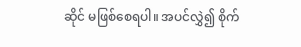ဆိုင် မဖြစ်စေရပါ။ အပင်လွှဲ၍ စိုက်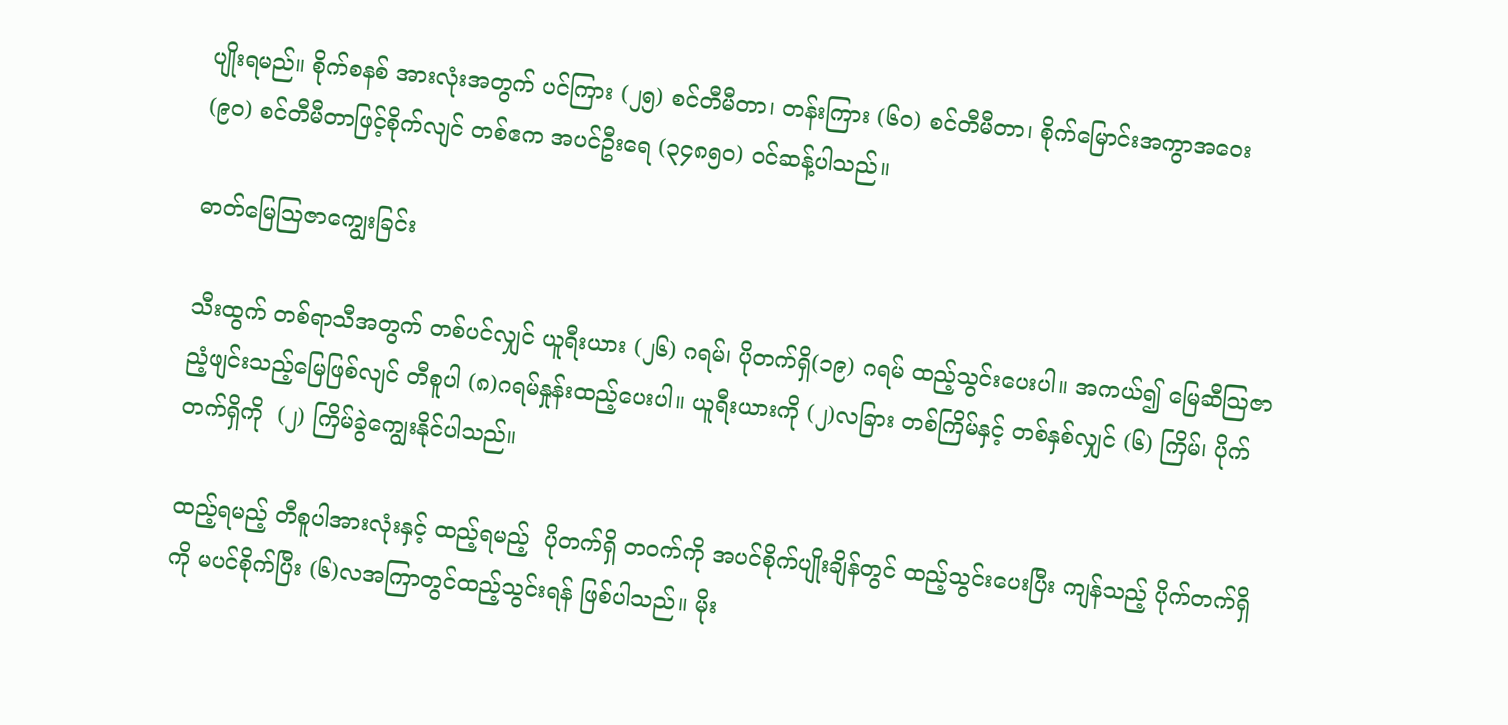ပျိုးရမည်။ စိုက်စနစ် အားလုံးအတွက် ပင်ကြား (၂၅) စင်တီမီတာ၊ တန်းကြား (၆၀) စင်တီမီတာ၊ စိုက်မြောင်းအကွာအဝေး (၉၀) စင်တီမီတာဖြင့်စိုက်လျင် တစ်ဧက အပင်ဦးရေ (၃၄၈၅၀) ဝင်ဆန့်ပါသည်။

ဓာတ်မြေဩဇာကျွေးခြင်း

သီးထွက် တစ်ရာသီအတွက် တစ်ပင်လျှင် ယူရီးယား (၂၆) ဂရမ်၊ ပိုတက်ရှိ(၁၉) ဂရမ် ထည့်သွင်းပေးပါ။ အကယ်၍ မြေဆီသြဇာ ညံ့ဖျင်းသည့်မြေဖြစ်လျင် တီစူပါ (၈)ဂရမ်နှုန်းထည့်ပေးပါ။ ယူရီးယားကို (၂)လခြား တစ်ကြိမ်နှင့် တစ်နှစ်လျှင် (၆) ကြိမ်၊ ပိုက်တက်ရှိကို  (၂) ကြိမ်ခွဲကျွေးနိုင်ပါသည်။

ထည့်ရမည့် တီစူပါအားလုံးနှင့် ထည့်ရမည့်  ပိုတက်ရှိ တဝက်ကို အပင်စိုက်ပျိုးချိန်တွင် ထည့်သွင်းပေးပြီး ကျန်သည့် ပိုက်တက်ရှိကို မပင်စိုက်ပြီး (၆)လအကြာတွင်ထည့်သွင်းရန် ဖြစ်ပါသည်။ မိုး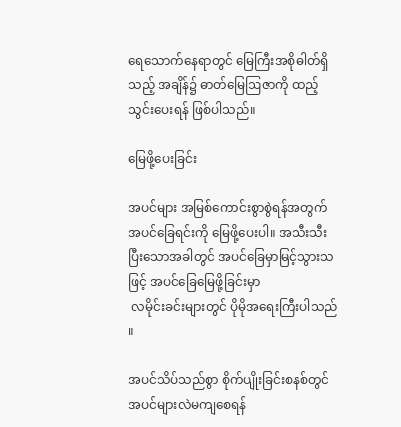ရေသောက်နေရာတွင် မြေကြီးအစိုဓါတ်ရှိသည့် အချိန်၌ ဓာတ်မြေဩဇာကို ထည့်သွင်းပေးရန် ဖြစ်ပါသည်။

မြေဖို့ပေးခြင်း

အပင်များ အမြစ်ကောင်းစွာစွဲရန်အတွက် အပင်ခြေရင်းကို မြေဖို့ပေးပါ။ အသီးသီးပြီးသောအခါတွင် အပင်ခြေမှာမြင့်သွားသဖြင့် အပင်ခြေမြေဖို့ခြင်းမှာ
 လမိုင်းခင်းများတွင် ပိုမိုအရေးကြီးပါသည်။

အပင်သိပ်သည်စွာ စိုက်ပျိုးခြင်းစနစ်တွင် အပင်များလဲမကျစေရန်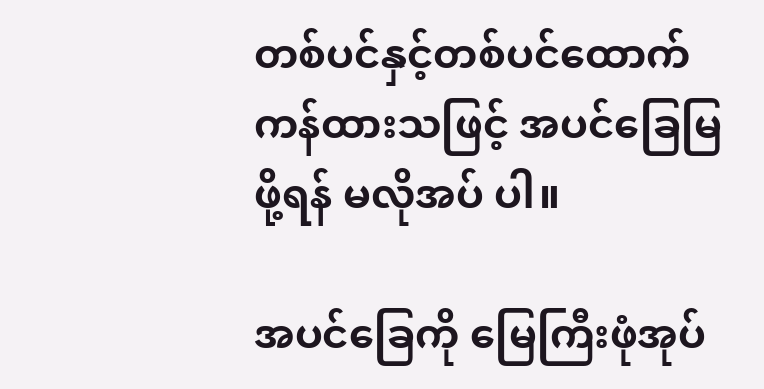တစ်ပင်နှင့်တစ်ပင်ထောက်ကန်ထားသဖြင့် အပင်ခြေမြဖို့ရန် မလိုအပ် ပါ။

အပင်ခြေကို မြေကြီးဖုံအုပ်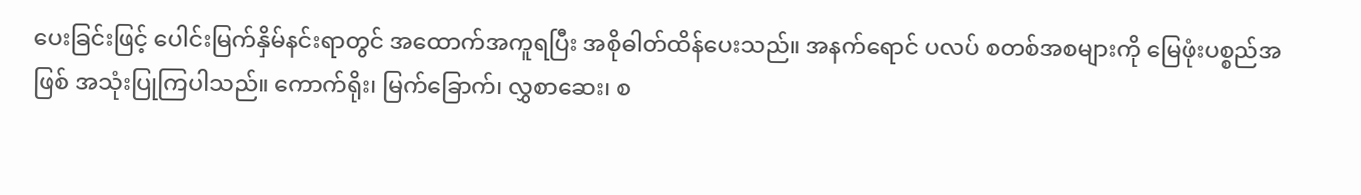ပေးခြင်းဖြင့် ပေါင်းမြက်နှိမ်နင်းရာတွင် အထောက်အကူရပြီး အစိုဓါတ်ထိန်ပေးသည်။ အနက်ရောင် ပလပ် စတစ်အစများကို မြေဖုံးပစ္စည်အဖြစ် အသုံးပြုကြပါသည်။ ကောက်ရိုး၊ မြက်ခြောက်၊ လွှစာဆေး၊ စ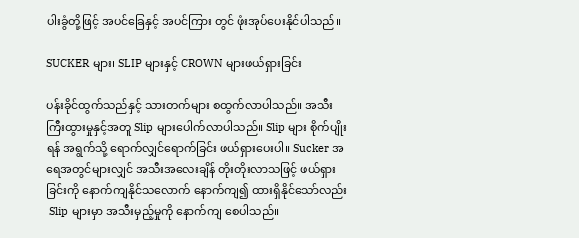ပါးခွံတို့ဖြင့် အပင်ခြေနှင့် အပင်ကြား တွင် ဖုံးအုပ်ပေးနိုင်ပါသည်။

SUCKER များ၊ SLIP များနှင့် CROWN များဖယ်ရှားခြင်း

ပန်းခိုင်ထွက်သည်နှင့် သားတက်များ စထွက်လာပါသည်။ အသီးကြီးထွားမှုနှင့်အတူ Slip များပေါက်လာပါသည်။ Slip များ စိုက်ပျိုးရန် အရွက်သို့ ရောက်လျှင်ရောက်ခြင်း ဖယ်ရှားပေးပါ။ Sucker အရေအတွင်များလျှင် အသီးအလေးချိန် တိုးတိုးလာသဖြင့် ဖယ်ရှားခြင်းကို နောက်ကျနိုင်သလောက် နောက်ကျ၍ ထားရှိနိုင်သော်လည်း
 Slip များမှာ အသီးမှည့်မှုကို နောက်ကျ စေပါသည်။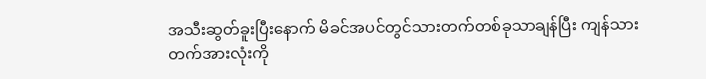အသီးဆွတ်ခူးပြီးနောက် မိခင်အပင်တွင်သားတက်တစ်ခုသာချန်ပြီး ကျန်သားတက်အားလုံးကို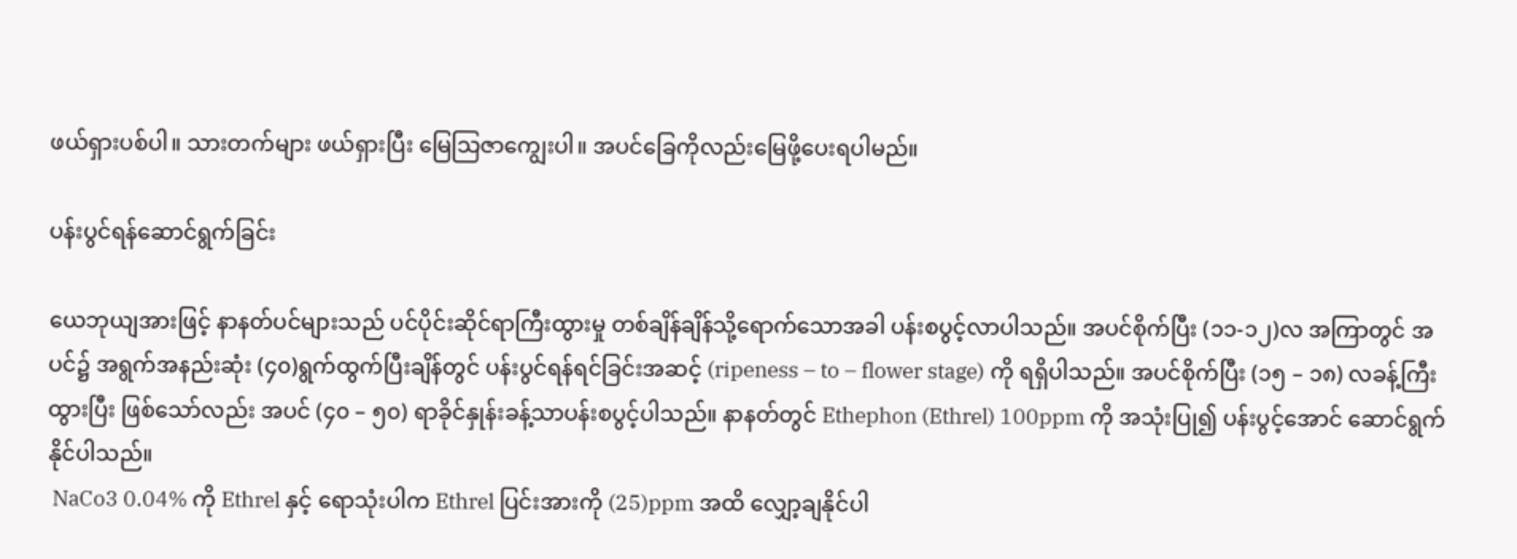ဖယ်ရှားပစ်ပါ။ သားတက်များ ဖယ်ရှားပြီး မြေသြဇာကျွေးပါ။ အပင်ခြေကိုလည်းမြေဖို့ပေးရပါမည်။

ပန်းပွင်ရန်ဆောင်ရွက်ခြင်း

ယေဘုယျအားဖြင့် နာနတ်ပင်များသည် ပင်ပိုင်းဆိုင်ရာကြီးထွားမှု တစ်ချိန်ချိန်သို့ရောက်သောအခါ ပန်းစပွင့်လာပါသည်။ အပင်စိုက်ပြီး (၁၁-၁၂)လ အကြာတွင် အပင်၌ အရွက်အနည်းဆုံး (၄၀)ရွက်ထွက်ပြီးချိန်တွင် ပန်းပွင်ရန်ရင်ခြင်းအဆင့် (ripeness – to – flower stage) ကို ရရှိပါသည်။ အပင်စိုက်ပြီး (၁၅ – ၁၈) လခန့်ကြီးထွားပြီး ဖြစ်သော်လည်း အပင် (၄၀ – ၅၀) ရာခိုင်နှုန်းခန့်သာပန်းစပွင့်ပါသည်။ နာနတ်တွင် Ethephon (Ethrel) 100ppm ကို အသုံးပြု၍ ပန်းပွင့်အောင် ဆောင်ရွက်နိုင်ပါသည်။
 NaCo3 0.04% ကို Ethrel နှင့် ရောသုံးပါက Ethrel ပြင်းအားကို (25)ppm အထိ လျှော့ချနိုင်ပါ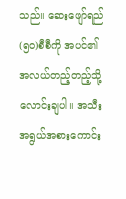သည်။ ဆေးဖျော်ရည် (၅၀)စီစီကို အပင်၏ အလယ်တည့်တည့်သို့ လောင်းချပါ။ အသီးအရွယ်အစားကောင်း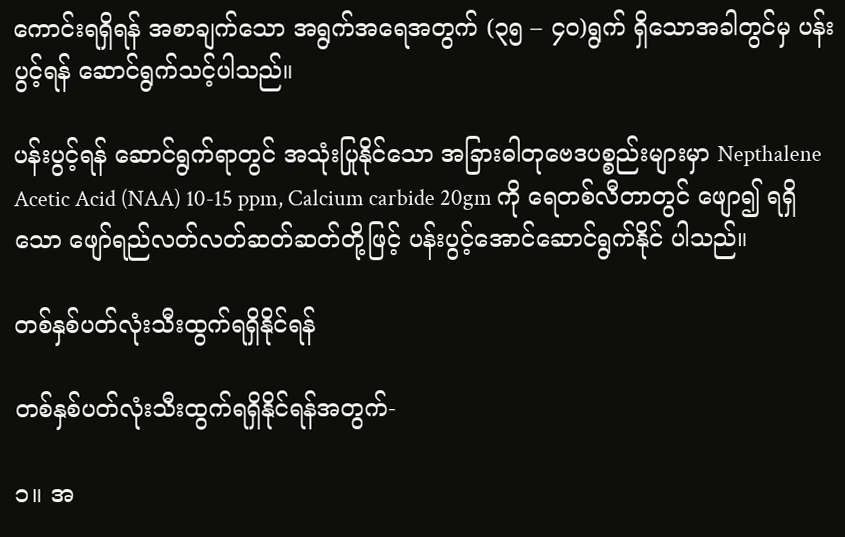ကောင်းရရှိရန် အစာချက်သော အရွက်အရေအတွက် (၃၅ – ၄၀)ရွက် ရှိသောအခါတွင်မှ ပန်းပွင့်ရန် ဆောင်ရွက်သင့်ပါသည်။

ပန်းပွင့်ရန် ဆောင်ရွက်ရာတွင် အသုံးပြုနိုင်သော အခြားဓါတုဗေဒပစ္စည်းများမှာ Nepthalene Acetic Acid (NAA) 10-15 ppm, Calcium carbide 20gm ကို ရေတစ်လီတာတွင် ဖျော၍ ရရှိသော ဖျော်ရည်လတ်လတ်ဆတ်ဆတ်တို့ဖြင့် ပန်းပွင့်အောင်ဆောင်ရွက်နိုင် ပါသည်။

တစ်နှစ်ပတ်လုံးသီးထွက်ရရှိနိုင်ရန်

တစ်နှစ်ပတ်လုံးသီးထွက်ရရှိနိုင်ရန်အတွက်-

၁။ အ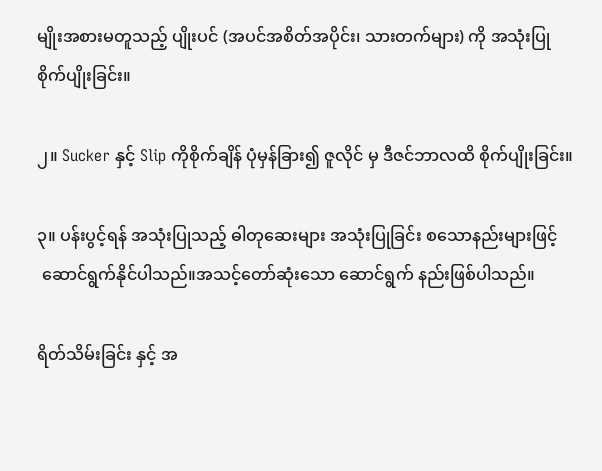မျိုးအစားမတူသည့် ပျိုးပင် (အပင်အစိတ်အပိုင်း၊ သားတက်များ) ကို အသုံးပြုစိုက်ပျိုးခြင်း။

၂။ Sucker နှင့် Slip ကိုစိုက်ချိန် ပုံမှန်ခြား၍ ဇူလိုင် မှ ဒီဇင်ဘာလထိ စိုက်ပျိုးခြင်း။

၃။ ပန်းပွင့်ရန် အသုံးပြုသည့် ဓါတုဆေးများ အသုံးပြုခြင်း စသောနည်းများဖြင့်
 ဆောင်ရွက်နိုင်ပါသည်။အသင့်တော်ဆုံးသော ဆောင်ရွက် နည်းဖြစ်ပါသည်။

ရိတ်သိမ်းခြင်း နှင့် အ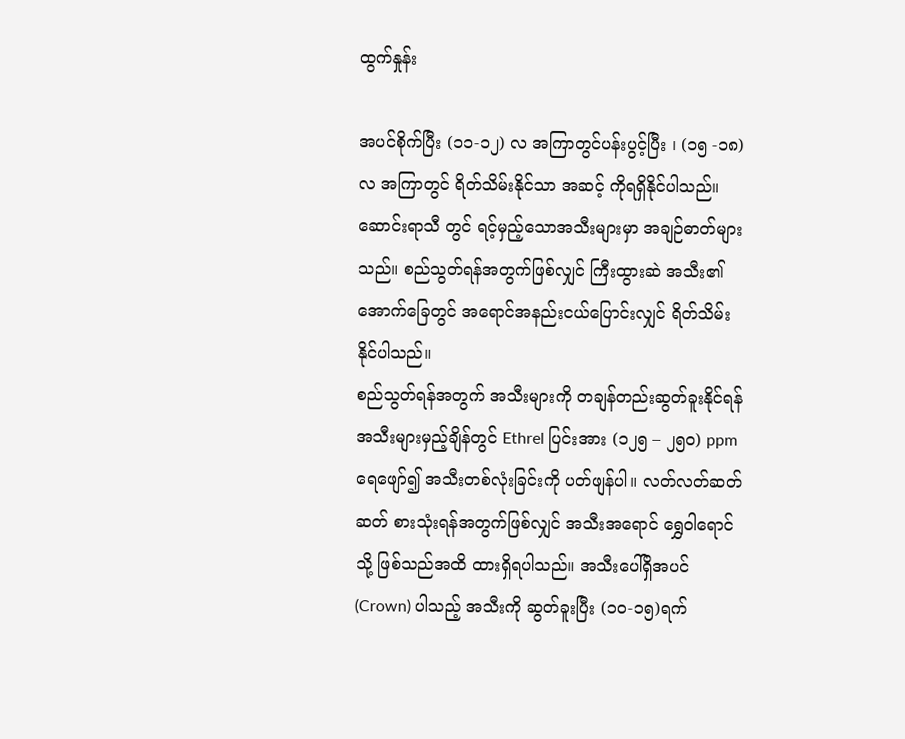ထွက်နှုန်း

အပင်စိုက်ပြီး (၁၁-၁၂) လ အကြာတွင်ပန်းပွင့်ပြီး ၊ (၁၅ -၁၈)လ အကြာတွင် ရိတ်သိမ်းနိုင်သာ အဆင့် ကိုရရှိနိုင်ပါသည်။ ဆောင်းရာသီ တွင် ရင့်မှည့်သောအသီးများမှာ အချဉ်ဓာတ်များသည်။ စည်သွတ်ရန်အတွက်ဖြစ်လျှင် ကြီးထွားဆဲ အသီး၏ အောက်ခြေတွင် အရောင်အနည်းငယ်ပြောင်းလျှင် ရိတ်သိမ်းနိုင်ပါသည်။
စည်သွတ်ရန်အတွက် အသီးများကို တချန်တည်းဆွတ်ခူးနိုင်ရန် အသီးများမှည့်ချိန်တွင် Ethrel ပြင်းအား (၁၂၅ – ၂၅၀) ppm ရေဖျော်၍ အသီးတစ်လုံးခြင်းကို ပတ်ဖျန်ပါ။ လတ်လတ်ဆတ်ဆတ် စားသုံးရန်အတွက်ဖြစ်လျှင် အသီးအရောင် ရွှေဝါရောင်သို့ ဖြစ်သည်အထိ ထားရှိရပါသည်။ အသီးပေါ်ရှိအပင် (Crown) ပါသည့် အသီးကို ဆွတ်ခူးပြီး (၁၀-၁၅)ရက်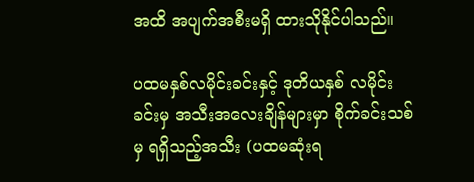အထိ အပျက်အစီးမရှိ ထားသိုနိုင်ပါသည်။

ပထမနှစ်လမိုင်းခင်းနှင့် ဒုတိယနှစ် လမိုင်းခင်းမှ အသီးအလေးချိန်များမှာ စိုက်ခင်းသစ်မှ ရရှိသည့်အသီး (ပထမဆုံးရ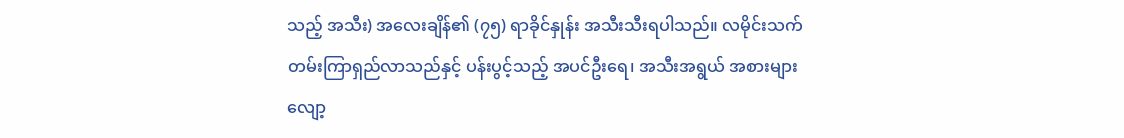သည့် အသီး) အလေးချိန်၏ (၇၅) ရာခိုင်နှုန်း အသီးသီးရပါသည်။ လမိုင်းသက်တမ်းကြာရှည်လာသည်နှင့် ပန်းပွင့်သည့် အပင်ဦးရေ၊ အသီးအရွယ် အစားများ လျော့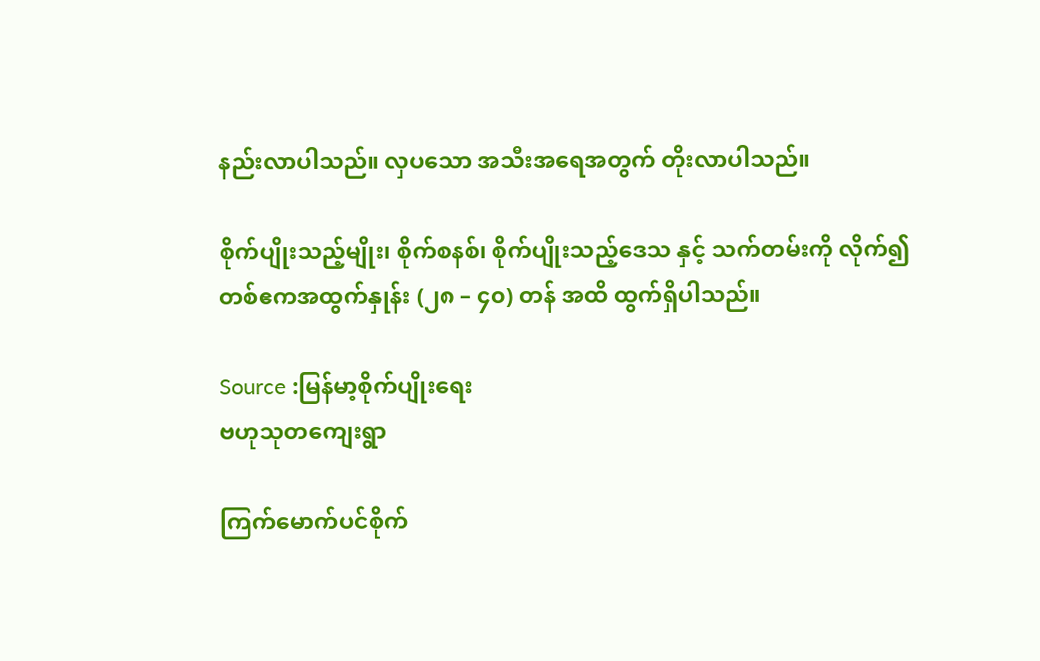နည်းလာပါသည်။ လှပသော အသီးအရေအတွက် တိုးလာပါသည်။

စိုက်ပျိုးသည့်မျိုး၊ စိုက်စနစ်၊ စိုက်ပျိုးသည့်ဒေသ နှင့် သက်တမ်းကို လိုက်၍ တစ်ဧကအထွက်နှုန်း (၂၈ – ၄၀) တန် အထိ ထွက်ရှိပါသည်။

Source :မြန်မာ့စိုက်ပျိုးရေး
ဗဟုသုတကျေးရွာ

ကြက်မောက်ပင်စိုက်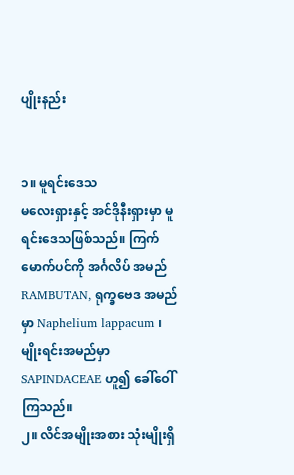ပျိုးနည်း


၁။ မူရင်းဒေသ
မလေးရှားနှင့် အင်ဒိုနီးရှားမှာ မူရင်းဒေသဖြစ်သည်။ ကြက်မောက်ပင်ကို အင်္ဂလိပ် အမည် RAMBUTAN, ရုက္ခဗေဒ အမည်မှာ Naphelium lappacum ၊ မျိုးရင်းအမည်မှာ SAPINDACEAE ဟူ၍ ခေါ်ဝေါ်ကြသည်။
၂။ လိင်အမျိုးအစား သုံးမျိုးရှိ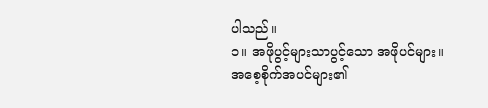ပါသည်။
၁။ အဖိုပွင့်များသာပွင့်သော အဖိုပင်များ။
အစေ့စိုက်အပင်များ၏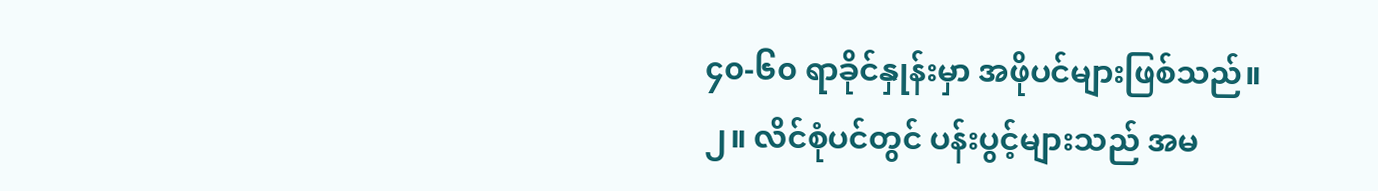၄၀-၆၀ ရာခိုင်နှုန်းမှာ အဖိုပင်များဖြစ်သည်။
၂။ လိင်စုံပင်တွင် ပန်းပွင့်များသည် အမ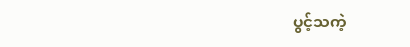ပွင့်သကဲ့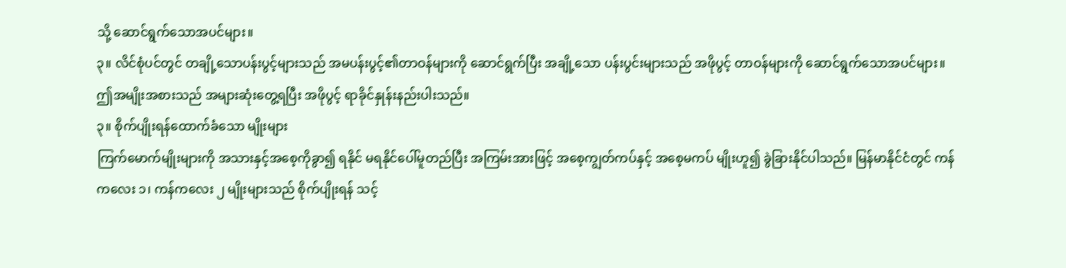သို့ ဆောင်ရွက်သောအပင်များ။
၃။ လိင်စုံပင်တွင် တချို့သောပန်းပွင့်များသည် အမပန်းပွင့်၏တာဝန်များကို ဆောင်ရွက်ပြီး အချို့သော ပန်းပွင်းများသည် အဖိုပွင့် တာဝန်များကို ဆောင်ရွက်သောအပင်များ။
ဤအမျိုးအစားသည် အများဆုံးတွေ့ရပြီး အဖိုပွင့် ရာခိုင်နှုန်းနည်းပါးသည်။
၃။ စိုက်ပျိုးရန်ထောက်ခံသော မျိုးများ
ကြက်မောက်မျိုးများကို အသားနှင့်အစေ့ကိုခွာ၍ ရနိုင် မရနိုင်ပေါ်မူတည်ပြီး အကြမ်းအားဖြင့် အစေ့ကျွတ်ကပ်နှင့် အစေ့မကပ် မျိုးဟူ၍ ခွဲခြားနိုင်ပါသည်။ မြန်မာနိုင်ငံတွင် ကန်ကလေး ၁၊ ကန်ကလေး ၂ မျိုးများသည် စိုက်ပျိုးရန် သင့်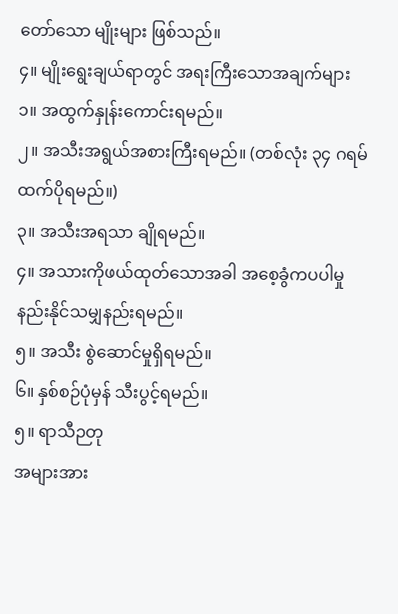တော်သော မျိုးများ ဖြစ်သည်။
၄။ မျိုးရွေးချယ်ရာတွင် အရးကြီးသောအချက်များ
၁။ အထွက်နှုန်းကောင်းရမည်။
၂။ အသီးအရွယ်အစားကြီးရမည်။ (တစ်လုံး ၃၄ ဂရမ်ထက်ပိုရမည်။)
၃။ အသီးအရသာ ချိုရမည်။
၄။ အသားကိုဖယ်ထုတ်သောအခါ အစေ့ခွံကပပါမှု နည်းနိုင်သမျှနည်းရမည်။
၅။ အသီး စွဲဆောင်မှုရှိရမည်။
၆။ နှစ်စဉ်ပုံမှန် သီးပွင့်ရမည်။
၅။ ရာသီဉတု
အများအား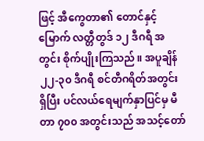ဖြင့် အီကွေတာ၏ တောင်နှင့်မြောက် လတ္တီတွဒ် ၁၂ ဒီဂရီ အတွင်း စိုက်ပျိုးကြသည်။ အပူချိန် ၂၂-၃၀ ဒီဂရီ စင်တီဂရိတ်အတွင်း ရှိပြီး ပင်လယ်ရေမျက်နှာပြင်မှ မီတာ ၇၀၀ အတွင်းသည် အသင့်တော်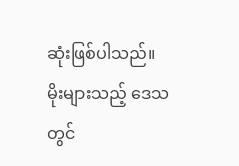ဆုံးဖြစ်ပါသည်။ မိုးများသည့် ဒေသတွင်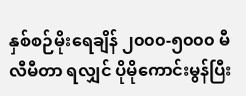နှစ်စဉ်မိုးရေချိန် ၂၀၀၀-၅၀၀၀ မီလီမီတာ ရလျှင် ပိုမိုကောင်းမွန်ပြီး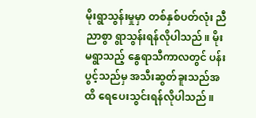မိုးရွာသွန်းမှုမှာ တစ်နှစ်ပတ်လုံး ညီညာစွာ ရွာသွန်းရန်လိုပါသည်။ မိုးမရွာသည့် နွေရာသီကာလတွင် ပန်းပွင့်သည်မှ အသီးဆွတ်ခူးသည်အထိ ရေပေးသွင်းရန်လိုပါသည်။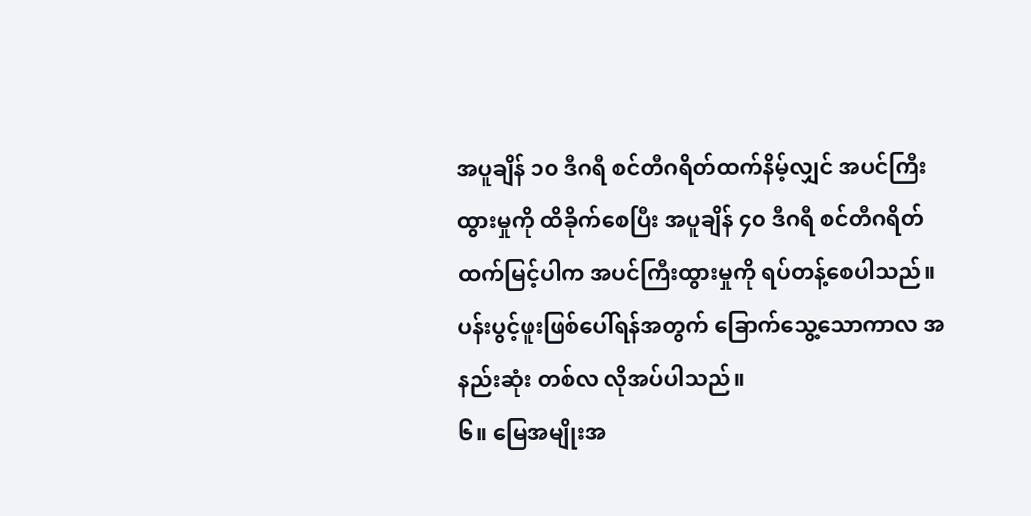အပူချိန် ၁၀ ဒီဂရီ စင်တီဂရိတ်ထက်နိမ့်လျှင် အပင်ကြီးထွားမှုကို ထိခိုက်စေပြီး အပူချိန် ၄၀ ဒီဂရီ စင်တီဂရိတ် ထက်မြင့်ပါက အပင်ကြီးထွားမှုကို ရပ်တန့်စေပါသည်။ ပန်းပွင့်ဖူးဖြစ်ပေါ်ရန်အတွက် ခြောက်သွေ့သောကာလ အနည်းဆုံး တစ်လ လိုအပ်ပါသည်။
၆။ မြေအမျိုးအ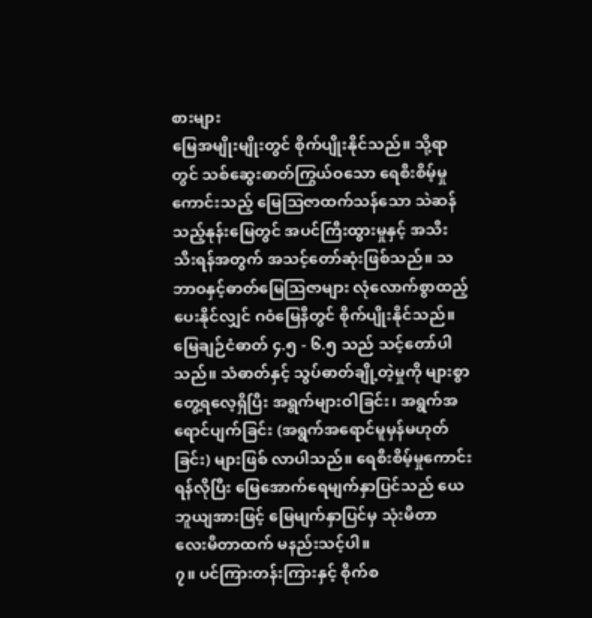စားများ
မြေအမျိုးမျိုးတွင် စိုက်ပျိုးနိုင်သည်။ သို့ရာတွင် သစ်ဆွေးဓာတ်ကြွယ်ဝသော ရေစီးစိမ့်မှု ကောင်းသည့် မြေသြဇာထက်သန်သော သဲဆန်သည့်နုန်းမြေတွင် အပင်ကြီးထွားမှုနှင့် အသီးသီးရန်အတွက် အသင့်တော်ဆုံးဖြစ်သည်။ သဘာဝနှင့်ဓာတ်မြေသြဇာများ လုံလောက်စွာထည့်ပေးနိုင်လျှင် ဂဝံမြေနီတွင် စိုက်ပျိုးနိုင်သည်။ မြေချဉ်ငံဓာတ် ၄.၅ - ၆.၅ သည် သင့်တော်ပါသည်။ သံဓာတ်နှင့် သွပ်ဓာတ်ချို့တဲ့မှုကို များစွာတွေ့ရလေ့ရှိပြီး အရွက်များဝါခြင်း၊ အရွက်အရောင်ပျက်ခြင်း (အရွက်အရောင်မူမှန်မဟုတ်ခြင်း) များဖြစ် လာပါသည်။ ရေစီးစိမ့်မှုကောင်းရန်လိုပြီး မြေအောက်ရေမျက်နှာပြင်သည် ယေဘူယျအားဖြင့် မြေမျက်နှာပြင်မှ သုံးမီတာ လေးမီတာထက် မနည်းသင့်ပါ။
၇။ ပင်ကြားတန်းကြားနှင့် စိုက်စ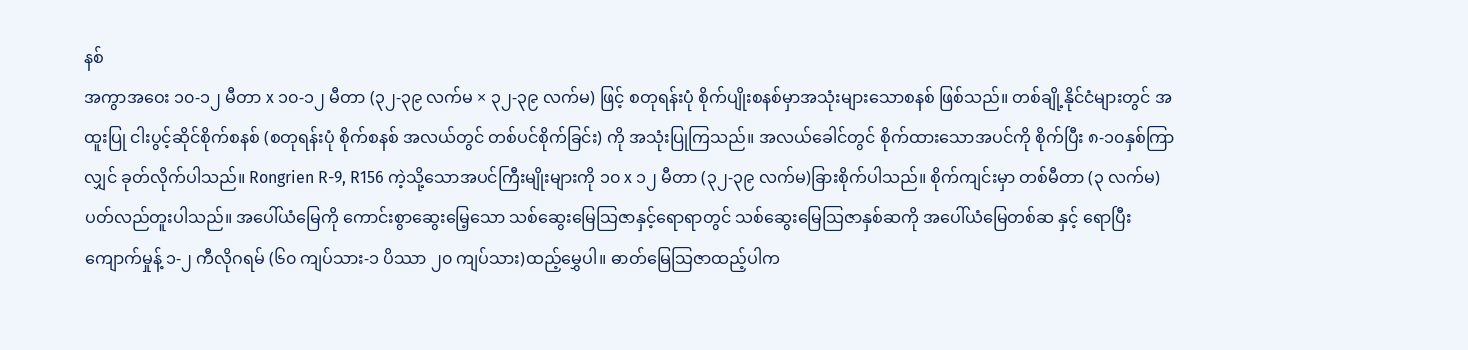နစ်
အကွာအဝေး ၁၀-၁၂ မီတာ x ၁၀-၁၂ မီတာ (၃၂-၃၉ လက်မ × ၃၂-၃၉ လက်မ) ဖြင့် စတုရန်းပုံ စိုက်ပျိုးစနစ်မှာအသုံးများသောစနစ် ဖြစ်သည်။ တစ်ချို့နိုင်ငံများတွင် အထူးပြု ငါးပွင့်ဆိုင်စိုက်စနစ် (စတုရန်းပုံ စိုက်စနစ် အလယ်တွင် တစ်ပင်စိုက်ခြင်း) ကို အသုံးပြုကြသည်။ အလယ်ခေါင်တွင် စိုက်ထားသောအပင်ကို စိုက်ပြီး ၈-၁၀နှစ်ကြာလျှင် ခုတ်လိုက်ပါသည်။ Rongrien R-9, R156 ကဲ့သို့သောအပင်ကြီးမျိုးများကို ၁၀ x ၁၂ မီတာ (၃၂-၃၉ လက်မ)ခြားစိုက်ပါသည်။ စိုက်ကျင်းမှာ တစ်မီတာ (၃ လက်မ) ပတ်လည်တူးပါသည်။ အပေါ်ယံမြေကို ကောင်းစွာဆွေးမြေ့သော သစ်ဆွေးမြေသြဇာနှင့်ရောရာတွင် သစ်ဆွေးမြေသြဇာနှစ်ဆကို အပေါ်ယံမြေတစ်ဆ နှင့် ရောပြီး ကျောက်မှုန့် ၁-၂ ကီလိုဂရမ် (၆၀ ကျပ်သား-၁ ပိဿာ ၂၀ ကျပ်သား)ထည့်မွှေပါ။ ဓာတ်မြေသြဇာထည့်ပါက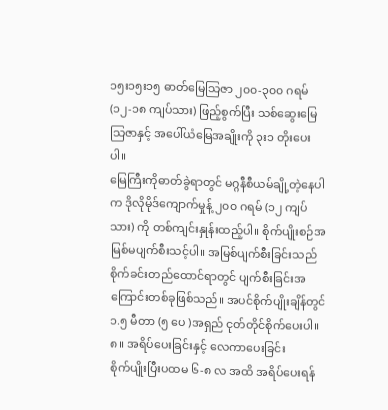၁၅း၁၅း၁၅ ဓာတ်မြေသြဇာ ၂၀၀-၃၀၀ ဂရမ် (၁၂-၁၈ ကျပ်သား) ဖြည့်စွက်ပြီး သစ်ဆွေးမြေသြဇာနှင့် အပေါ်ယံမြေအချိုးကို ၃း၁ တိုးပေးပါ။
မြေကြီးကိုဓာတ်ခွဲရာတွင် မဂ္ဂနီစီယမ်ချို့တဲ့နေပါက ဒိုလိုမိုဒ်ကျောက်မှုန့် ၂၀၀ ဂရမ် (၁၂ ကျပ်သား) ကို တစ်ကျင်းနှုန်းထည့်ပါ။ စိုက်ပျိုးစဉ်အမြစ်မပျက်စီးသင့်ပါ။ အမြစ်ပျက်စီးခြင်းသည် စိုက်ခင်းတည်ထောင်ရာတွင် ပျက်စီးခြင်းအကြောင်းတစ်ခုဖြစ်သည်။ အပင်စိုက်ပျိုးချိန်တွင် ၁.၅ မီတာ (၅ ပေ )အရှည် ငုတ်တိုင်စိုက်ပေးပါ။
၈။ အရိပ်ပေးခြင်းနှင့် လေကာပေးခြင်း
စိုက်ပျိုးပြီးပထမ ၆-၈ လ အထိ အရိပ်ပေးရန်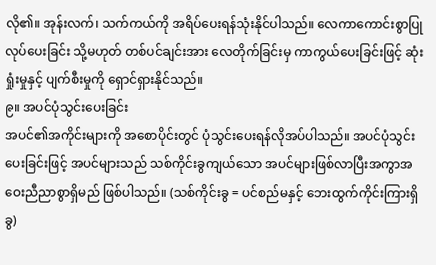လို၏။ အုန်းလက်၊ သက်ကယ်ကို အရိပ်ပေးရန်သုံးနိုင်ပါသည်။ လေကာကောင်းစွာပြုလုပ်ပေးခြင်း သို့မဟုတ် တစ်ပင်ချင်းအား လေတိုက်ခြင်းမှ ကာကွယ်ပေးခြင်းဖြင့် ဆုံးရှုံးမှုနှင့် ပျက်စီးမှုကို ရှောင်ရှားနိုင်သည်။
၉။ အပင်ပုံသွင်းပေးခြင်း
အပင်၏အကိုင်းများကို အစောပိုင်းတွင် ပုံသွင်းပေးရန်လိုအပ်ပါသည်။ အပင်ပုံသွင်းပေးခြင်းဖြင့် အပင်များသည် သစ်ကိုင်းခွကျယ်သော အပင်များဖြစ်လာပြီးအကွာအဝေးညီညာစွာရှိမည် ဖြစ်ပါသည်။ (သစ်ကိုင်းခွ = ပင်စည်မနှင့် ဘေးထွက်ကိုင်းကြားရှိ ခွ)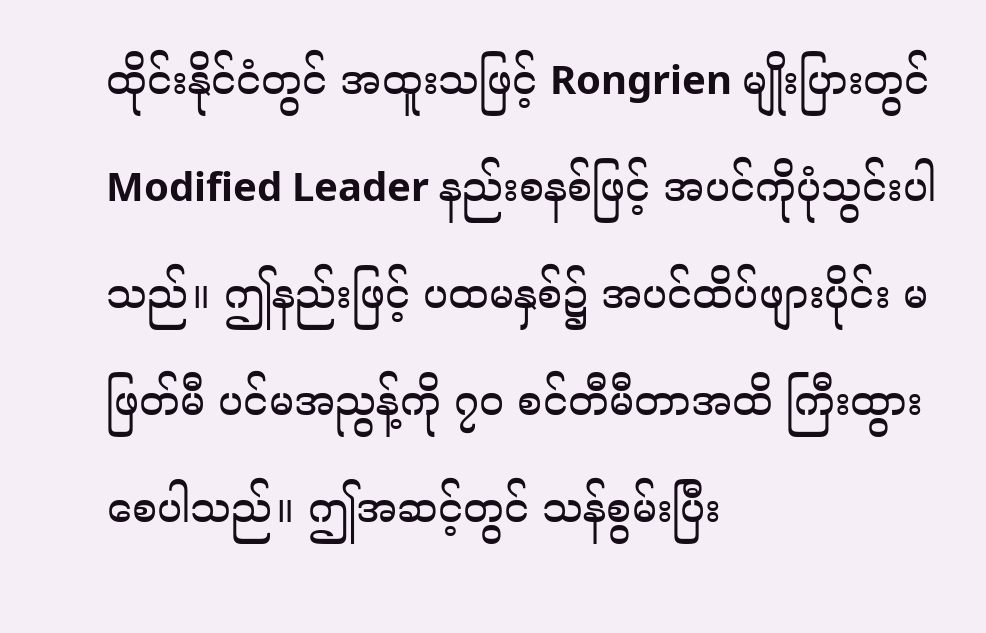ထိုင်းနိုင်ငံတွင် အထူးသဖြင့် Rongrien မျိုးပြားတွင် Modified Leader နည်းစနစ်ဖြင့် အပင်ကိုပုံသွင်းပါသည်။ ဤနည်းဖြင့် ပထမနှစ်၌ အပင်ထိပ်ဖျားပိုင်း မဖြတ်မီ ပင်မအညွန့်ကို ၇၀ စင်တီမီတာအထိ ကြီးထွားစေပါသည်။ ဤအဆင့်တွင် သန်စွမ်းပြီး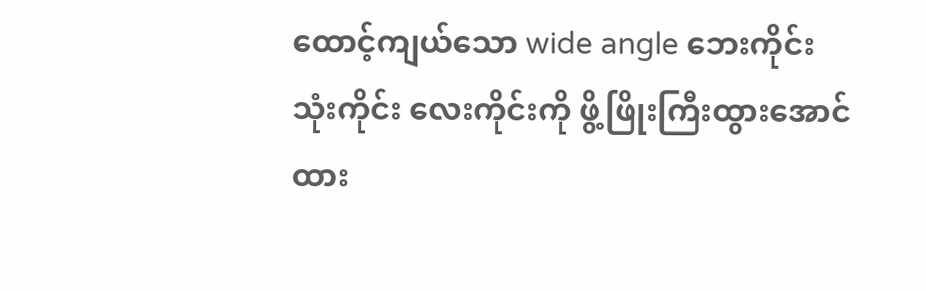ထောင့်ကျယ်သော wide angle ဘေးကိုင်း သုံးကိုင်း လေးကိုင်းကို ဖွိ့ဖြိုးကြီးထွားအောင် ထား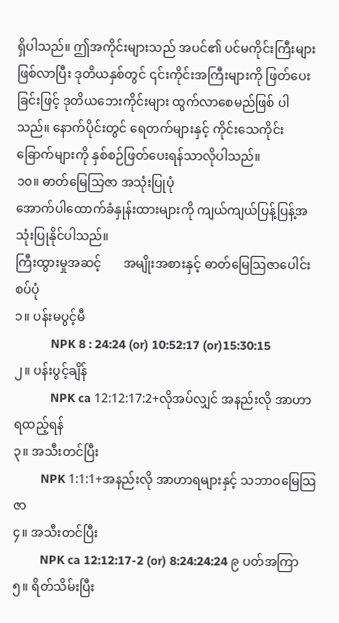ရှိပါသည်။ ဤအကိုင်းများသည် အပင်၏ ပင်မကိုင်းကြီးများ ဖြစ်လာပြီး ဒုတိယနှစ်တွင် ၎င်းကိုင်းအကြီးများကို ဖြတ်ပေးခြင်းဖြင့် ဒုတိယဘေးကိုင်းများ ထွက်လာစေမည်ဖြစ် ပါသည်။ နောက်ပိုင်းတွင် ရေတက်များနှင့် ကိုင်းသေကိုင်းခြောက်များကို နှစ်စဉ်ဖြတ်ပေးရန်သာလိုပါသည်။
၁၀။ ဓာတ်မြေသြဇာ အသုံးပြုပုံ
အောက်ပါထောက်ခံနှုန်းထားများကို ကျယ်ကျယ်ပြန့်ပြန့်အသုံးပြုနိုင်ပါသည်။
ကြီးထွားမှုအဆင့်       အမျိုးအစားနှင့် ဓာတ်မြေသြဇာပေါင်းစပ်ပုံ
၁။ ပန်းမပွင့်မီ
            NPK 8 : 24:24 (or) 10:52:17 (or)15:30:15
၂။ ပန်းပွင့်ချိန်
            NPK ca 12:12:17:2+လိုအပ်လျှင် အနည်းလို အာဟာရထည့်ရန်
၃။ အသီးတင်ပြီး
         NPK 1:1:1+အနည်းလို အာဟာရများနှင့် သဘာဝမြေသြဇာ
၄။ အသီးတင်ပြီး
         NPK ca 12:12:17-2 (or) 8:24:24:24 ၉ ပတ်အကြာ
၅။ ရိတ်သိမ်းပြီး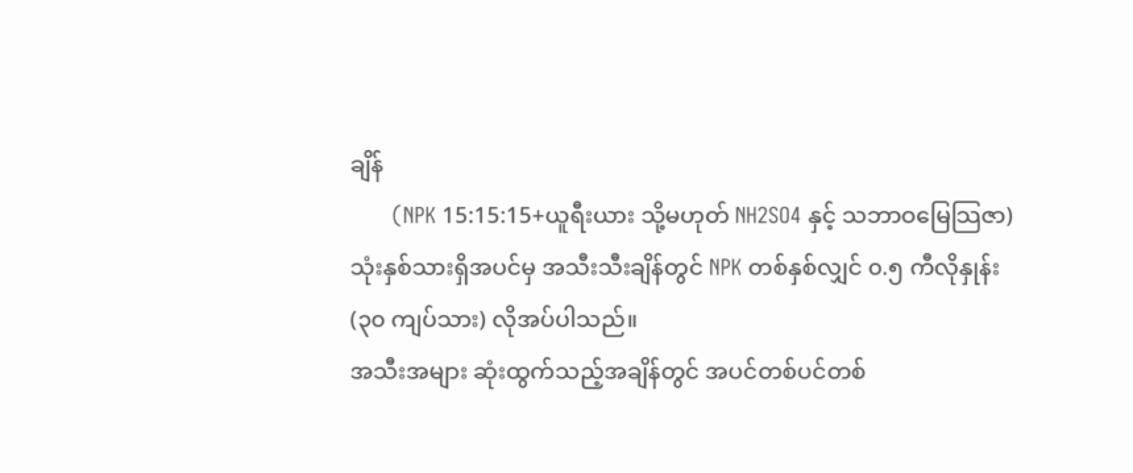ချိန်
       (NPK 15:15:15+ယူရီးယား သို့မဟုတ် NH2SO4 နှင့် သဘာဝမြေသြဇာ)
သုံးနှစ်သားရှိအပင်မှ အသီးသီးချိန်တွင် NPK တစ်နှစ်လျှင် ၀.၅ ကီလိုနှုန်း (၃၀ ကျပ်သား) လိုအပ်ပါသည်။
အသီးအများ ဆုံးထွက်သည့်အချိန်တွင် အပင်တစ်ပင်တစ်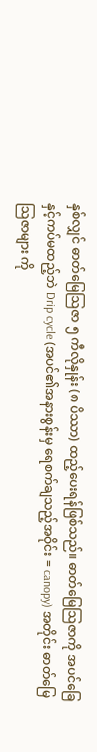နှစ်လျှင် ဓာတ်မြေသြဇာ ၅ ကီလိုနှုန်း (၈ ပိဿာ) ထည့်ပေးရန်ဖြစ်သည်။ ဓာတ်မြေသြဇာကို အပင်ခြေနှင့်ကပ်မထည့်ဘဲ Drip cycle (အပင်၏အနားစွန်းမှ ရေစက်ချသည့်အဝိုင်း = canopy) အတိုင်း ဓာတ်မြေသြဇာများ ကို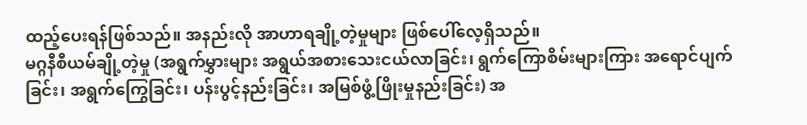ထည့်ပေးရန်ဖြစ်သည်။ အနည်းလို အာဟာရချို့တဲ့မှုများ ဖြစ်ပေါ်လေ့ရှိသည်။
မဂ္ဂနီစီယမ်ချို့တဲ့မှု (အရွက်မွှားများ အရွယ်အစားသေးငယ်လာခြင်း၊ ရွက်ကြောစိမ်းများကြား အရောင်ပျက်ခြင်း၊ အရွက်ကြွေခြင်း၊ ပန်းပွင့်နည်းခြင်း၊ အမြစ်ဖွံ့ဖြိုးမှုနည်းခြင်း) အ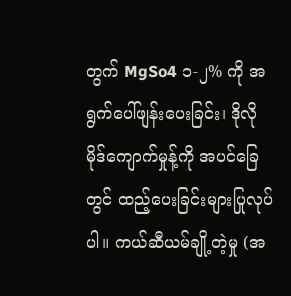တွက် MgSo4 ၁-၂% ကို အရွက်ပေါ်ဖျန်းပေးခြင်း၊ ဒိုလိုမိုဒ်ကျောက်မှုန့်ကို အပင်ခြေတွင် ထည့်ပေးခြင်းများပြုလုပ်ပါ။ ကယ်ဆီယမ်ချို့တဲ့မှု (အ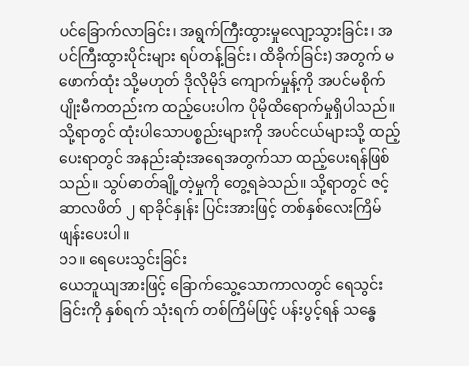ပင်ခြောက်လာခြင်း၊ အရွက်ကြီးထွားမှုလျော့သွားခြင်း၊ အပင်ကြီးထွားပိုင်းများ ရပ်တန့်ခြင်း၊ ထိခိုက်ခြင်း) အတွက် မဖောက်ထုံး သို့မဟုတ် ဒိုလိုမိုဒ် ကျောက်မှုန့်ကို အပင်မစိုက်ပျိုးမီကတည်းက ထည့်ပေးပါက ပိုမိုထိရောက်မှုရှိပါသည်။ သို့ရာတွင် ထုံးပါသောပစ္စည်းများကို အပင်ငယ်များသို့ ထည့်ပေးရာတွင် အနည်းဆုံးအရေအတွက်သာ ထည့်ပေးရန်ဖြစ်သည်။ သွပ်ဓာတ်ချို့တဲ့မှုကို တွေ့ရခဲသည်။ သို့ရာတွင် ဇင့်ဆာလဖိတ် ၂ ရာခိုင်နှုန်း ပြင်းအားဖြင့် တစ်နှစ်လေးကြိမ် ဖျန်းပေးပါ။
၁၁။ ရေပေးသွင်းခြင်း
ယေဘူယျအားဖြင့် ခြောက်သွေ့သောကာလတွင် ရေသွင်းခြင်းကို နှစ်ရက် သုံးရက် တစ်ကြိမ်ဖြင့် ပန်းပွင့်ရန် သန္ဓေ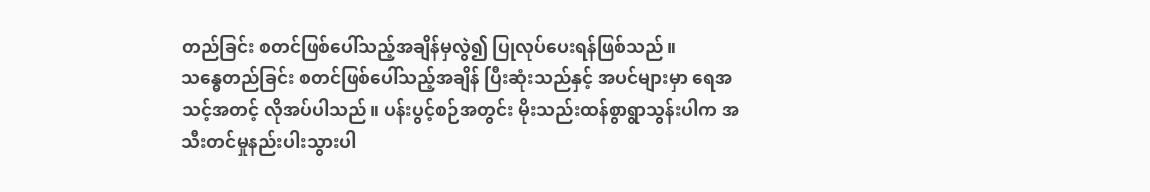တည်ခြင်း စတင်ဖြစ်ပေါ်သည့်အချိန်မှလွဲ၍ ပြုလုပ်ပေးရန်ဖြစ်သည်။
သန္ဓေတည်ခြင်း စတင်ဖြစ်ပေါ်သည့်အချိန် ပြီးဆုံးသည်နှင့် အပင်များမှာ ရေအသင့်အတင့် လိုအပ်ပါသည်။ ပန်းပွင့်စဉ်အတွင်း မိုးသည်းထန်စွာရွာသွန်းပါက အသီးတင်မှုနည်းပါးသွားပါ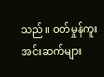သည်။ ဝတ်မှုန်ကူး အင်းဆက်များ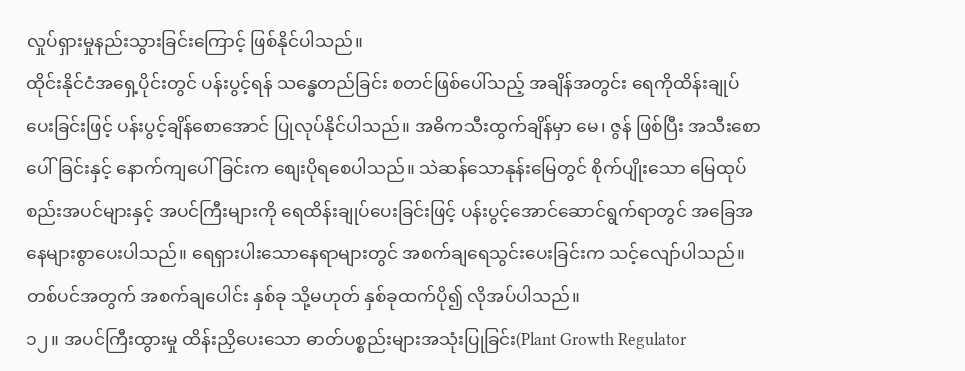လှုပ်ရှားမှုနည်းသွားခြင်းကြောင့် ဖြစ်နိုင်ပါသည်။
ထိုင်းနိုင်ငံအရှေ့ပိုင်းတွင် ပန်းပွင့်ရန် သန္ဓေတည်ခြင်း စတင်ဖြစ်ပေါ်သည့် အချိန်အတွင်း ရေကိုထိန်းချုပ်ပေးခြင်းဖြင့် ပန်းပွင့်ချိန်စောအောင် ပြုလုပ်နိုင်ပါသည်။ အဓိကသီးထွက်ချိန်မှာ မေ၊ ဇွန် ဖြစ်ပြီး အသီးစောပေါ်ခြင်းနှင့် နောက်ကျပေါ်ခြင်းက စျေးပိုရစေပါသည်။ သဲဆန်သောနုန်းမြေတွင် စိုက်ပျိုးသော မြေထုပ်စည်းအပင်များနှင့် အပင်ကြီးများကို ရေထိန်းချုပ်ပေးခြင်းဖြင့် ပန်းပွင့်အောင်ဆောင်ရွက်ရာတွင် အခြေအနေများစွာပေးပါသည်။ ရေရှားပါးသောနေရာများတွင် အစက်ချရေသွင်းပေးခြင်းက သင့်လျော်ပါသည်။ တစ်ပင်အတွက် အစက်ချပေါင်း နှစ်ခု သို့မဟုတ် နှစ်ခုထက်ပို၍ လိုအပ်ပါသည်။
၁၂။ အပင်ကြီးထွားမှု ထိန်းညှိပေးသော ဓာတ်ပစ္စည်းများအသုံးပြုခြင်း(Plant Growth Regulator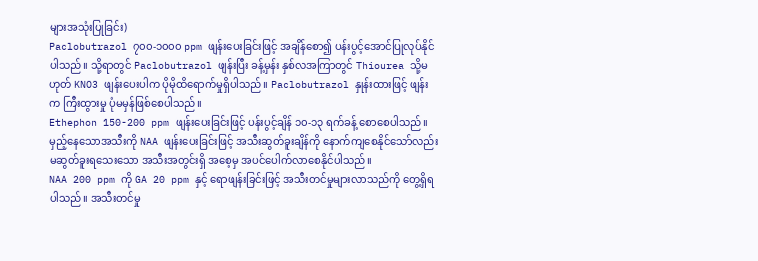များအသုံးပြုခြင်း)
Paclobutrazol ၇၀၀-၁၀၀၀ ppm ဖျန်းပေးခြင်းဖြင့် အချိန်စော၍ ပန်းပွင့်အောင်ပြုလုပ်နိုင်ပါသည်။ သို့ရာတွင် Paclobutrazol ဖျန်းပြီး ခန့်မှန်း နှစ်လအကြာတွင် Thiourea သို့မဟုတ် KNO3 ဖျန်းပေးပါက ပိုမိုထိရောက်မှုရှိပါသည်။ Paclobutrazol နှုန်းထားဖြင့် ဖျန်းက ကြီးထွားမှု ပုံမမှန်ဖြစ်စေပါသည်။
Ethephon 150-200 ppm ဖျန်းပေးခြင်းဖြင့် ပန်းပွင့်ချိန် ၁၀-၁၃ ရက်ခန့် စောစေပါသည်။ မှည့်နေသောအသီးကို NAA ဖျန်းပေးခြင်းဖြင့် အသီးဆွတ်ခူးချိန်ကို နောက်ကျစေနိုင်သော်လည်း မဆွတ်ခူးရသေးသော အသီးအတွင်းရှိ အစေ့မှ အပင်ပေါက်လာစေနိုင်ပါသည်။
NAA 200 ppm ကို GA 20 ppm နှင့် ရောဖျန်းခြင်းဖြင့် အသီးတင်မှုများလာသည်ကို တွေ့ရှိရပါသည်။ အသီးတင်မှု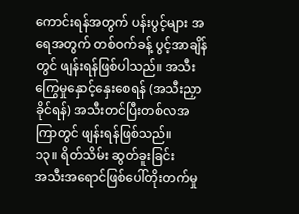ကောင်းရန်အတွက် ပန်းပွင့်များ အရေအတွက် တစ်ဝက်ခန့် ပွင့်အာချိန်တွင် ဖျန်းရန်ဖြစ်ပါသည်။ အသီးကြွေမှုနှောင့်နှေးစေရန် (အသီးညှာခိုင်ရန်) အသီးတင်ပြီးတစ်လအကြာတွင် ဖျန်းရန်ဖြစ်သည်။
၁၃။ ရိတ်သိမ်း ဆွတ်ခူးခြင်း
အသီးအရောင်ဖြစ်ပေါ်တိုးတက်မှု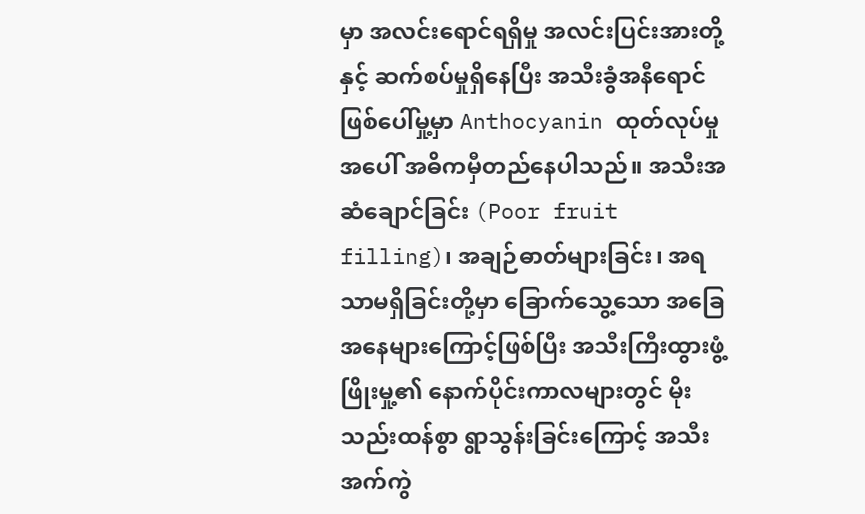မှာ အလင်းရောင်ရရှိမှု အလင်းပြင်းအားတို့နှင့် ဆက်စပ်မှုရှိနေပြီး အသီးခွံအနီရောင်ဖြစ်ပေါ်မှု့မှာ Anthocyanin ထုတ်လုပ်မှုအပေါ် အဓိကမှီတည်နေပါသည်။ အသီးအဆံချောင်ခြင်း (Poor fruit filling)၊ အချဉ်ဓာတ်များခြင်း၊ အရသာမရှိခြင်းတို့မှာ ခြောက်သွေ့သော အခြေအနေများကြောင့်ဖြစ်ပြီး အသီးကြီးထွားဖွံ့ဖြိုးမှု့၏ နောက်ပိုင်းကာလများတွင် မိုးသည်းထန်စွာ ရွာသွန်းခြင်းကြောင့် အသီးအက်ကွဲ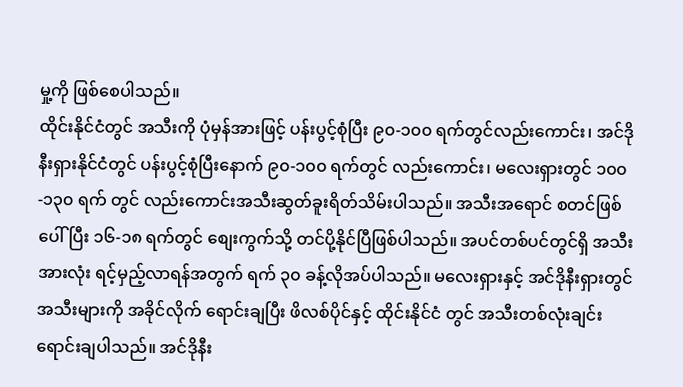မှု့ကို ဖြစ်စေပါသည်။
ထိုင်းနိုင်ငံတွင် အသီးကို ပုံမှန်အားဖြင့် ပန်းပွင့်စုံပြီး ၉၀-၁၀၀ ရက်တွင်လည်းကောင်း၊ အင်ဒိုနီးရှားနိုင်ငံတွင် ပန်းပွင့်စုံပြီးနောက် ၉၀-၁၀၀ ရက်တွင် လည်းကောင်း၊ မလေးရှားတွင် ၁၀၀-၁၃၀ ရက် တွင် လည်းကောင်းအသီးဆွတ်ခူးရိတ်သိမ်းပါသည်။ အသီးအရောင် စတင်ဖြစ်ပေါ်ပြီး ၁၆-၁၈ ရက်တွင် စျေးကွက်သို့ တင်ပို့နိုင်ပြီဖြစ်ပါသည်။ အပင်တစ်ပင်တွင်ရှိ အသီးအားလုံး ရင့်မှည့်လာရန်အတွက် ရက် ၃၀ ခန့်လိုအပ်ပါသည်။ မလေးရှားနှင့် အင်ဒိုနီးရှားတွင် အသီးများကို အခိုင်လိုက် ရောင်းချပြီး ဖိလစ်ပိုင်နှင့် ထိုင်းနိုင်ငံ တွင် အသီးတစ်လုံးချင်းရောင်းချပါသည်။ အင်ဒိုနီး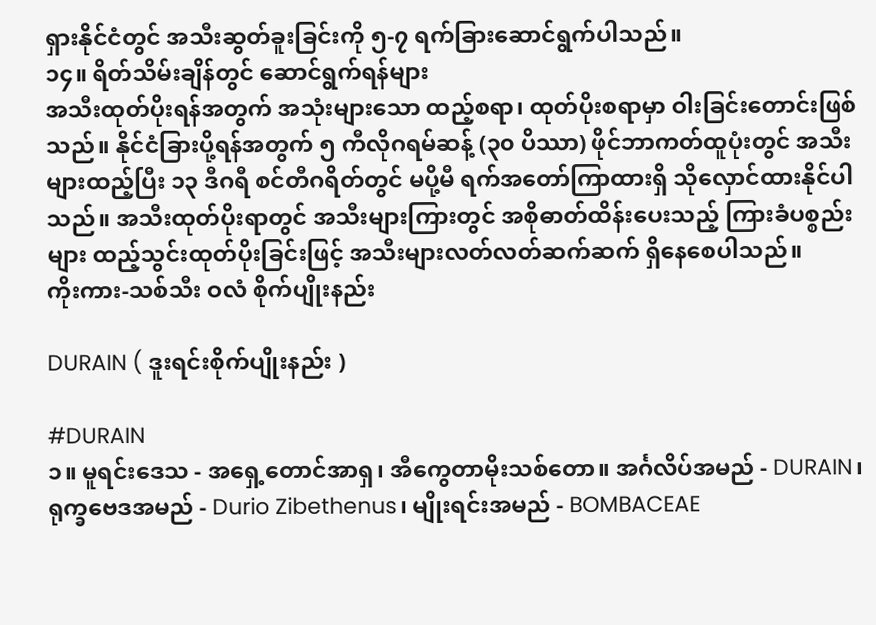ရှားနိုင်ငံတွင် အသီးဆွတ်ခူးခြင်းကို ၅-၇ ရက်ခြားဆောင်ရွက်ပါသည်။
၁၄။ ရိတ်သိမ်းချိန်တွင် ဆောင်ရွက်ရန်များ
အသီးထုတ်ပိုးရန်အတွက် အသုံးများသော ထည့်စရာ၊ ထုတ်ပိုးစရာမှာ ဝါးခြင်းတောင်းဖြစ်သည်။ နိုင်ငံခြားပို့ရန်အတွက် ၅ ကီလိုဂရမ်ဆန့် (၃၀ ပိဿာ) ဖိုင်ဘာကတ်ထူပုံးတွင် အသီးများထည့်ပြီး ၁၃ ဒီဂရီ စင်တီဂရိတ်တွင် မပို့မီ ရက်အတော်ကြာထားရှိ သိုလှောင်ထားနိုင်ပါသည်။ အသီးထုတ်ပိုးရာတွင် အသီးများကြားတွင် အစိုဓာတ်ထိန်းပေးသည့် ကြားခံပစ္စည်းများ ထည့်သွင်းထုတ်ပိုးခြင်းဖြင့် အသီးများလတ်လတ်ဆက်ဆက် ရှိနေစေပါသည်။
ကိုးကား-သစ်သီး ဝလံ စိုက်ပျိုးနည်း

DURAIN ( ဒူးရင်းစိုက်ပျိုးနည်း )

#DURAIN
၁။ မူရင်းဒေသ - အရှေ့တောင်အာရှ၊ အီကွေတာမိုးသစ်တော။ အင်္ဂလိပ်အမည် - DURAIN၊ ရုက္ခဗေဒအမည် - Durio Zibethenus၊ မျိုးရင်းအမည် - BOMBACEAE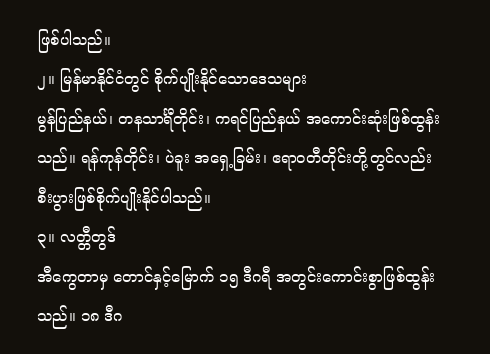ဖြစ်ပါသည်။
၂။ မြန်မာနိုင်ငံတွင် စိုက်ပျိုးနိုင်သောဒေသများ
မွန်ပြည်နယ်၊ တနသာင်္ရီတိုင်း၊ ကရင်ပြည်နယ် အကောင်းဆုံးဖြစ်ထွန်းသည်။ ရန်ကုန်တိုင်း၊ ပဲခူး အရှေ့ခြမ်း၊ ဧရာဝတီတိုင်းတို့တွင်လည်း စီးပွားဖြစ်စိုက်ပျိုးနိုင်ပါသည်။
၃။ လတ္တီတွဒ်
အီကွေတာမှ တောင်နှင့်မြောက် ၁၅ ဒီဂရီ အတွင်းကောင်းစွာဖြစ်ထွန်းသည်။ ၁၈ ဒီဂ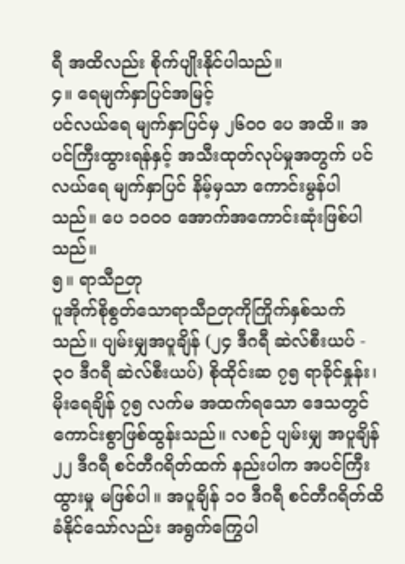ရီ အထိလည်း စိုက်ပျိုးနိုင်ပါသည်။
၄။ ရေမျက်နှာပြင်အမြင့်
ပင်လယ်ရေ မျက်နှာပြင်မှ ၂၆၀၀ ပေ အထိ။ အပင်ကြီးထွားရန်နှင့် အသီးထုတ်လုပ်မှုအတွက် ပင်လယ်ရေ မျက်နှာပြင် နိမ့်မှသာ ကောင်းမွန်ပါသည်။ ပေ ၁၀၀၀ အောက်အကောင်းဆုံးဖြစ်ပါသည်။
၅။ ရာသီဉတု
ပူအိုက်စိုစွတ်သောရာသီဉတုကိုကြိုက်နှစ်သက်သည်။ ပျမ်းမျှအပူချိန် (၂၄ ဒီဂရီ ဆဲလ်စီးယပ် - ၃၀ ဒီဂရီ ဆဲလ်စီးယပ်) စိုထိုင်းဆ ၇၅ ရာခိုင်နှုန်း၊ မိုးရေချိန် ၇၅ လက်မ အထက်ရသော ဒေသတွင် ကောင်းစွာဖြစ်ထွန်းသည်။ လစဉ် ပျမ်းမျှ အပူချိန် ၂၂ ဒီဂရီ စင်တီဂရိတ်ထက် နည်းပါက အပင်ကြီးထွားမှု မဖြစ်ပါ။ အပူချိန် ၁၀ ဒီဂရီ စင်တီဂရိတ်ထိ ခံနိုင်သော်လည်း အရွက်ကြွေပါ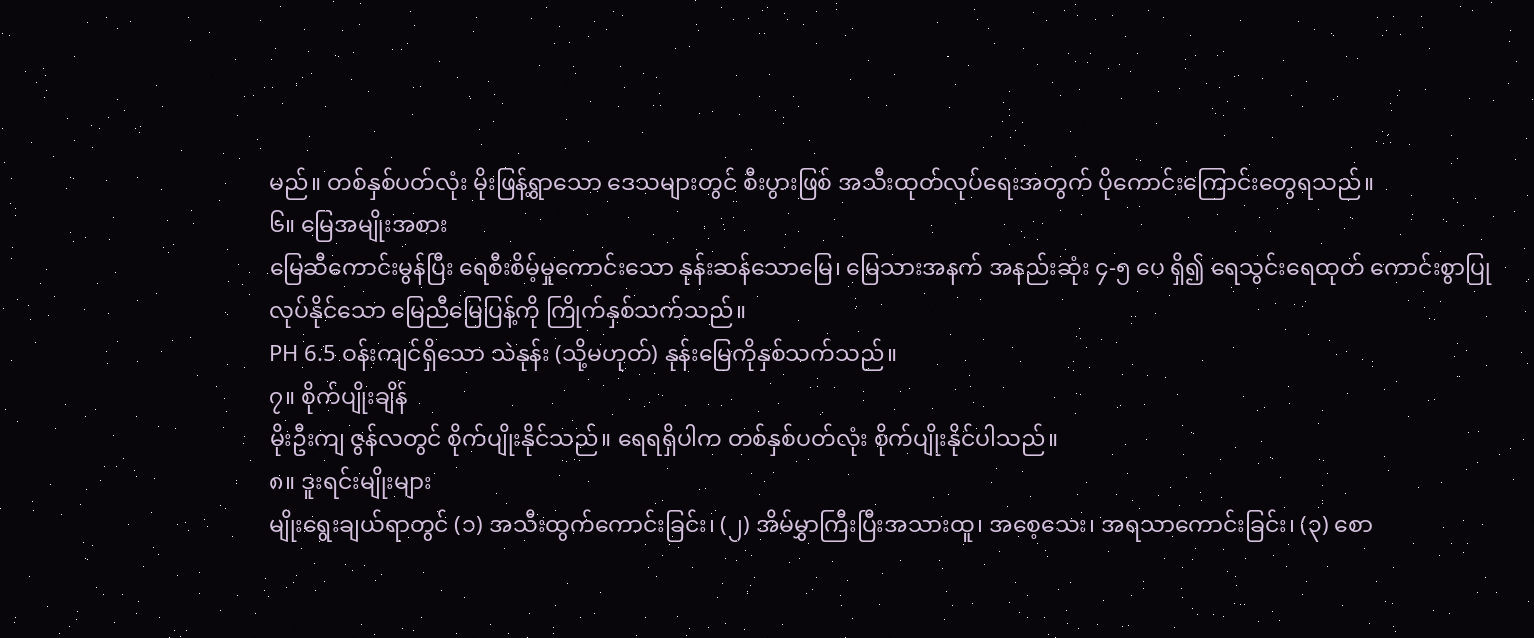မည်။ တစ်နှစ်ပတ်လုံး မိုးဖြန့်ရွာသော ဒေသများတွင် စီးပွားဖြစ် အသီးထုတ်လုပ်ရေးအတွက် ပိုကောင်းကြောင်းတွေရသည်။
၆။ မြေအမျိုးအစား
မြေဆီကောင်းမွန်ပြီး ရေစီးစိမ့်မှုကောင်းသော နုန်းဆန်သောမြေ၊ မြေသားအနက် အနည်းဆုံး ၄-၅ ပေ ရှိ၍ ရေသွင်းရေထုတ် ကောင်းစွာပြုလုပ်နိုင်သော မြေညီမြေပြန့်ကို ကြိုက်နှစ်သက်သည်။
PH 6.5 ဝန်းကျင်ရှိသော သဲနုန်း (သို့မဟုတ်) နုန်းမြေကိုနှစ်သက်သည်။
၇။ စိုက်ပျိုးချိန်
မိုးဦးကျ ဇွန်လတွင် စိုက်ပျိုးနိုင်သည်။ ရေရရှိပါက တစ်နှစ်ပတ်လုံး စိုက်ပျိုးနိုင်ပါသည်။
၈။ ဒူးရင်းမျိုးများ
မျိုးရွေးချယ်ရာတွင် (၁) အသီးထွက်ကောင်းခြင်း၊ (၂) အိမ်မွှာကြီးပြီးအသားထူ၊ အစေ့သေး၊ အရသာကောင်းခြင်း၊ (၃) စော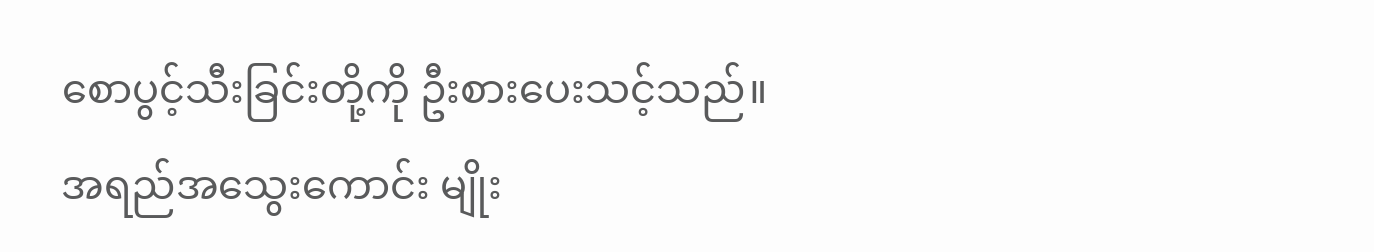စောပွင့်သီးခြင်းတို့ကို ဦးစားပေးသင့်သည်။
အရည်အသွေးကောင်း မျိုး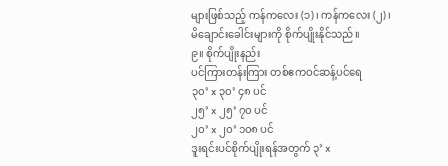များဖြစ်သည့် ကန်ကလေး (၁)၊ ကန်ကလေး (၂)၊ မိချောင်းခေါင်းများကို စိုက်ပျိုးနိုင်သည်။
၉။ စိုက်ပျိုးနည်း
ပင်ကြားတန်းကြား တစ်ဧကဝင်ဆန့်ပင်ရေ
၃၀’ x ၃၀’ ၄၈ ပင်
၂၅’ x ၂၅’ ၇၀ ပင်
၂၀’ x ၂၀’ ၁၀၈ ပင်
ဒူးရင်းပင်စိုက်ပျိုးရန်အတွက် ၃’ x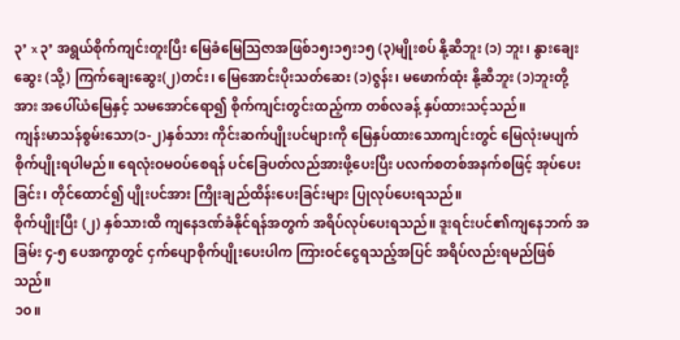၃’ x ၃’ အရွယ်စိုက်ကျင်းတူးပြီး မြေခံမြေသြဇာအဖြစ်၁၅း၁၅း၁၅ (၃)မျိုးစပ် နို့ဆီဘူး (၁) ဘူး၊ နွားချေးဆွေး (သို့) ကြက်ချေးဆွေး(၂)တင်း၊ မြေအောင်းပိုးသတ်ဆေး (၁)ဇွန်း၊ မဖောက်ထုံး နို့ဆီဘူး (၁)ဘူးတို့အား အပေါ်ယံမြေနှင့် သမအောင်ရော၍ စိုက်ကျင်းတွင်းထည့်ကာ တစ်လခန့် နှပ်ထားသင့်သည်။
ကျန်းမာသန်စွမ်းသော(၁-၂)နှစ်သား ကိုင်းဆက်ပျိုးပင်များကို မြေနှပ်ထားသောကျင်းတွင် မြေလုံးမပျက် စိုက်ပျိုးရပါမည်။ ရေလုံးဝမဝပ်စေရန် ပင်ခြေပတ်လည်အားဖို့ပေးပြီး ပလက်စတစ်အနက်စဖြင့် အုပ်ပေးခြင်း၊ တိုင်ထောင်၍ ပျိုးပင်အား ကြိုးချည်ထိန်းပေးခြင်းများ ပြုလုပ်ပေးရသည်။
စိုက်ပျိုးပြီး (၂) နှစ်သားထိ ကျနေဒဏ်ခံနိုင်ရန်အတွက် အရိပ်လုပ်ပေးရသည်။ ဒူးရင်းပင်၏ကျနေဘက် အခြမ်း ၄-၅ ပေအကွာတွင် ငှက်ပျောစိုက်ပျိုးပေးပါက ကြားဝင်ငွေရသည့်အပြင် အရိပ်လည်းရမည်ဖြစ်သည်။
၁၀။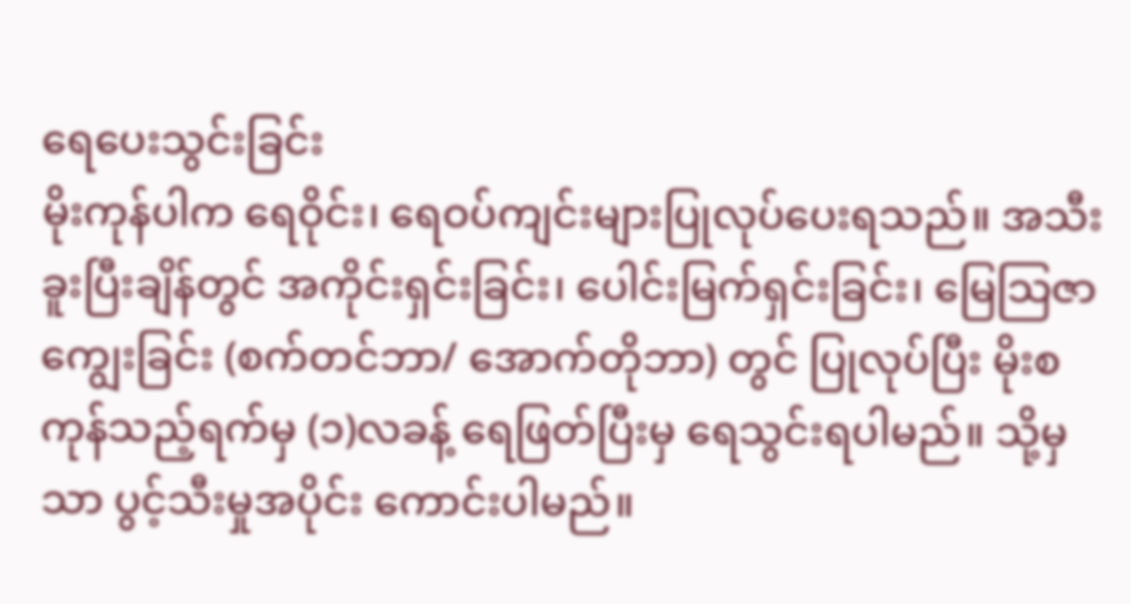ရေပေးသွင်းခြင်း
မိုးကုန်ပါက ရေဝိုင်း၊ ရေဝပ်ကျင်းများပြုလုပ်ပေးရသည်။ အသီးခူးပြီးချိန်တွင် အကိုင်းရှင်းခြင်း၊ ပေါင်းမြက်ရှင်းခြင်း၊ မြေသြဇာကျွေးခြင်း (စက်တင်ဘာ/ အောက်တိုဘာ) တွင် ပြုလုပ်ပြီး မိုးစကုန်သည့်ရက်မှ (၁)လခန့် ရေဖြတ်ပြီးမှ ရေသွင်းရပါမည်။ သို့မှသာ ပွင့်သီးမှုအပိုင်း ကောင်းပါမည်။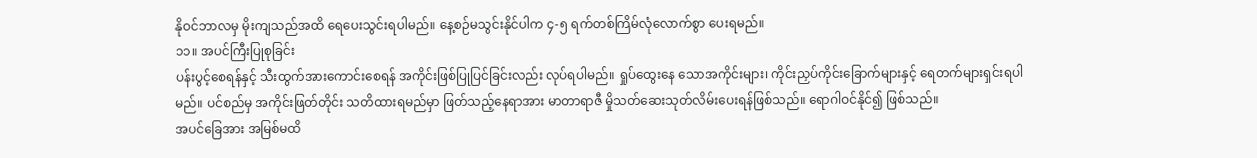နိုဝင်ဘာလမှ မိုးကျသည်အထိ ရေပေးသွင်းရပါမည်။ နေ့စဉ်မသွင်းနိုင်ပါက ၄-၅ ရက်တစ်ကြိမ်လုံလောက်စွာ ပေးရမည်။
၁၁။ အပင်ကြီးပြုစုခြင်း
ပန်းပွင့်စေရန်နှင့် သီးထွက်အားကောင်းစေရန် အကိုင်းဖြစ်ပြုပြင်ခြင်းလည်း လုပ်ရပါမည်။ ရှုပ်ထွေးနေ သောအကိုင်းများ၊ ကိုင်းညှပ်ကိုင်းခြောက်များနှင့် ရေတက်များရှင်းရပါမည်။ ပင်စည်မှ အကိုင်းဖြတ်တိုင်း သတိထားရမည်မှာ ဖြတ်သည့်နေရာအား မာတာရာဇီ မှိုသတ်ဆေးသုတ်လိမ်းပေးရန်ဖြစ်သည်။ ရောဂါဝင်နိုင်၍ ဖြစ်သည်။
အပင်ခြေအား အမြစ်မထိ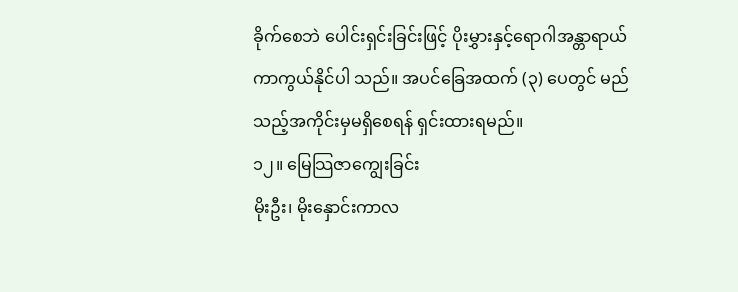ခိုက်စေဘဲ ပေါင်းရှင်းခြင်းဖြင့် ပိုးမွှားနှင့်ရောဂါအန္တာရာယ် ကာကွယ်နိုင်ပါ သည်။ အပင်ခြေအထက် (၃) ပေတွင် မည်သည့်အကိုင်းမှမရှိစေရန် ရှင်းထားရမည်။
၁၂။ မြေသြဇာကျွေးခြင်း
မိုးဦး၊ မိုးနှောင်းကာလ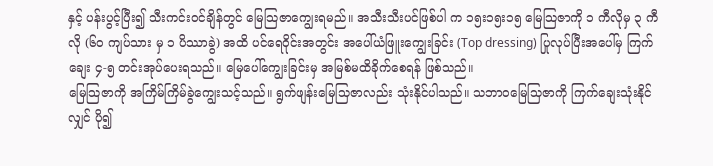နှင့် ပန်းပွင့်ပြီး၍ သီးကင်းဝင်ချိန်တွင် မြေသြဇာကျွေးရမည်။ အသီးသီးပင်ဖြစ်ပါ က ၁၅း၁၅း၁၅ မြေသြဇာကို ၁ ကီလိုမှ ၃ ကီလို (၆၀ ကျပ်သား မှ ၁ ပိဿာခွဲ) အထိ ပင်ရေဝိုင်းအတွင်း အပေါ်ယံဖြူးကျွေးခြင်း (Top dressing) ပြုလုပ်ပြီးအပေါ်မှ ကြက်ချေး ၄-၅ တင်းအုပ်ပေးရသည်။ မြေပေါ်ကျွေးခြင်းမှ အမြစ်မထိခိုက်စေရန် ဖြစ်သည်။
မြေသြဇာကို အကြိမ်ကြိမ်ခွဲကျွေးသင့်သည်။ ရွက်ဖျန်းမြေသြဇာလည်း သုံးနိုင်ပါသည်။ သဘာဝမြေသြဇာကို ကြက်ချေးသုံးနိုင်လျှင် ပို၍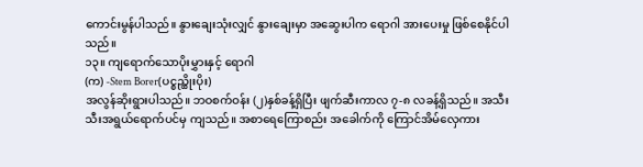ကောင်းမွန်ပါသည်။ နွားချေးသုံးလျှင် နွားချေးမှာ အဆွေးပါက ရောဂါ အားပေးမှု ဖြစ်စေနိုင်ပါသည်။
၁၃။ ကျရောက်သောပိုးမွှားနှင့် ရောဂါ
(က) -Stem Borer(ပင္စည္ထိုးပိုး)
အလွန်ဆိုးရွားပါသည်။ ဘဝစက်ဝန်း (၂)နှစ်ခန့်ရှိပြီး ဖျက်ဆီးကာလ ၇-၈ လခန့်ရှိသည်။ အသီးသီးအရွယ်ရောက်ပင်မှ ကျသည်။ အစာရေကြောစည်း အခေါက်ကို ကြောင်အိမ်လှေကား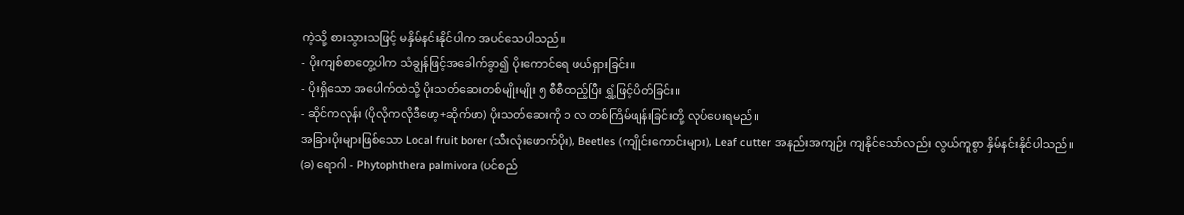ကဲ့သို့ စားသွားသဖြင့် မနှိမ်နင်းနိုင်ပါက အပင်သေပါသည်။
- ပိုးကျစ်စာတွေ့ပါက သံချွန်ဖြင့်အခေါက်ခွာ၍ ပိုးကောင်ရေ ဖယ်ရှားခြင်း။
- ပိုးရှိသော အပေါက်ထဲသို့ ပိုးသတ်ဆေးတစ်မျိုးမျိုး ၅ စီစီထည့်ပြီး ရွှံ့ဖြင့်ပိတ်ခြင်း။
- ဆိုင်ကလုန်း (ပိုလိုကလိုဒီဖော့+ဆိုက်ဖာ) ပိုးသတ်ဆေးကို ၁ လ တစ်ကြိမ်ဖျန်းခြင်းတို့ လုပ်ပေးရမည်။
အခြားပိုးများဖြစ်သော Local fruit borer (သီးလုံးဖောက်ပိုး), Beetles (ကျိုင်းကောင်းများ), Leaf cutter အနည်းအကျဉ်း ကျနိုင်သော်လည်း လွယ်ကူစွာ နှိမ်နင်းနိုင်ပါသည်။
(ခ) ရောဂါ - Phytophthera palmivora (ပင်စည်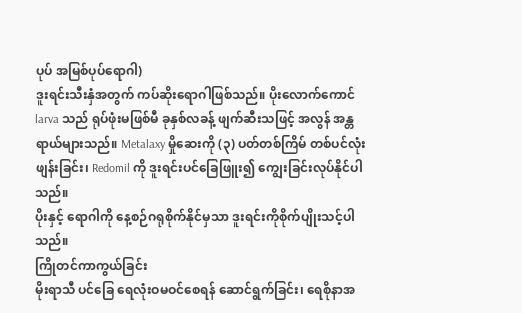ပုပ် အမြစ်ပုပ်ရောဂါ)
ဒူးရင်းသီးနှံအတွက် ကပ်ဆိုးရောဂါဖြစ်သည်။ ပိုးလောက်ကောင် larva သည် ရုပ်ဖုံးမဖြစ်မီ ခုနှစ်လခန့် ဖျက်ဆီးသဖြင့် အလွန် အန္တရာယ်များသည်။ Metalaxy မှိုဆေးကို (၃) ပတ်တစ်ကြိမ် တစ်ပင်လုံးဖျန်းခြင်း၊ Redomil ကို ဒူးရင်းပင်ခြေဖြူး၍ ကျွေးခြင်းလုပ်နိုင်ပါသည်။
ပိုးနှင့် ရောဂါကို နေ့စဉ်ဂရုစိုက်နိုင်မှသာ ဒူးရင်းကိုစိုက်ပျိုးသင့်ပါသည်။
ကြိုတင်ကာကွယ်ခြင်း
မိုးရာသီ ပင်ခြေ ရေလုံးဝမဝင်စေရန် ဆောင်ရွက်ခြင်း၊ ရေစိုနာအ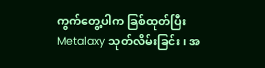ကွက်တွေ့ပါက ခြစ်ထုတ်ပြီး Metalaxy သုတ်လိမ်းခြင်း၊ အ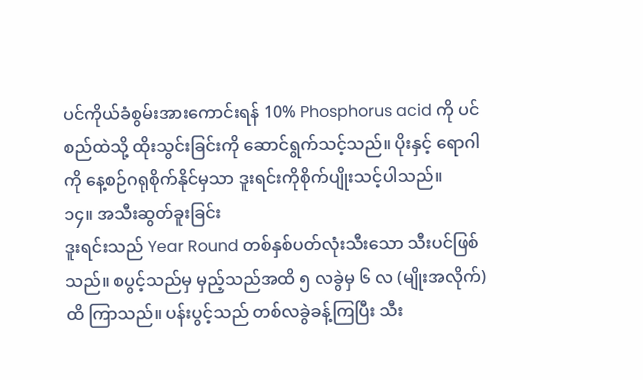ပင်ကိုယ်ခံစွမ်းအားကောင်းရန် 10% Phosphorus acid ကို ပင်စည်ထဲသို့ ထိုးသွင်းခြင်းကို ဆောင်ရွက်သင့်သည်။ ပိုးနှင့် ရောဂါကို နေ့စဉ်ဂရုစိုက်နိုင်မှသာ ဒူးရင်းကိုစိုက်ပျိုးသင့်ပါသည်။
၁၄။ အသီးဆွတ်ခူးခြင်း
ဒူးရင်းသည် Year Round တစ်နှစ်ပတ်လုံးသီးသော သီးပင်ဖြစ်သည်။ စပွင့်သည်မှ မှည့်သည်အထိ ၅ လခွဲမှ ၆ လ (မျိုးအလိုက်) ထိ ကြာသည်။ ပန်းပွင့်သည် တစ်လခွဲခန့်ကြပြီး သီး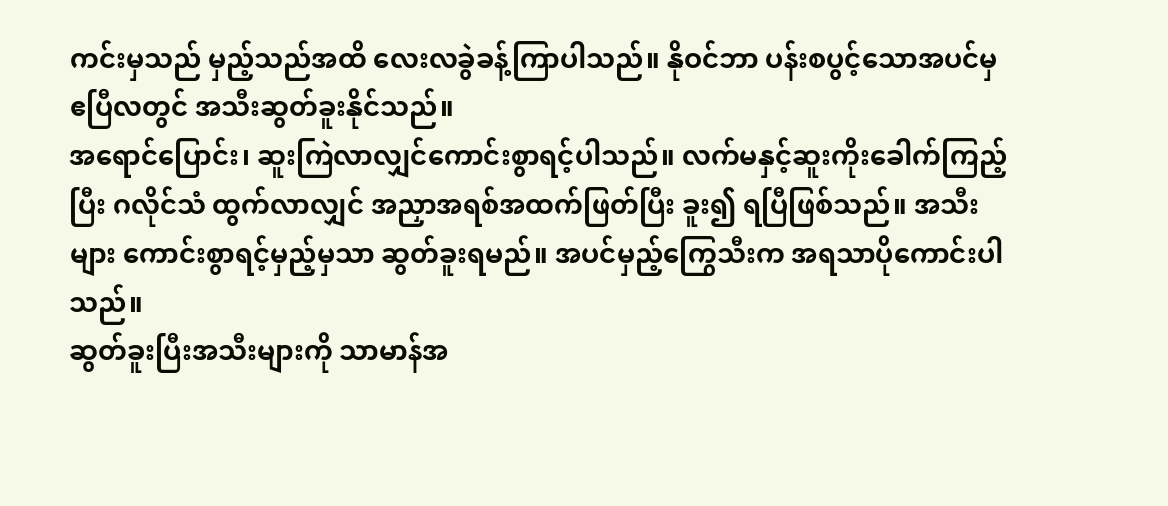ကင်းမှသည် မှည့်သည်အထိ လေးလခွဲခန့်ကြာပါသည်။ နိုဝင်ဘာ ပန်းစပွင့်သောအပင်မှ ဧပြီလတွင် အသီးဆွတ်ခူးနိုင်သည်။
အရောင်ပြောင်း၊ ဆူးကြဲလာလျှင်ကောင်းစွာရင့်ပါသည်။ လက်မနှင့်ဆူးကိုးခေါက်ကြည့်ပြီး ဂလိုင်သံ ထွက်လာလျှင် အညှာအရစ်အထက်ဖြတ်ပြီး ခူး၍ ရပြီဖြစ်သည်။ အသီးများ ကောင်းစွာရင့်မှည့်မှသာ ဆွတ်ခူးရမည်။ အပင်မှည့်ကြွေသီးက အရသာပိုကောင်းပါသည်။
ဆွတ်ခူးပြီးအသီးများကို သာမာန်အ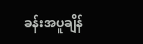ခန်းအပူချိန်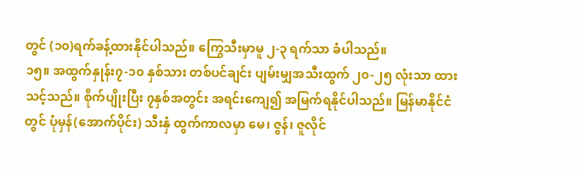တွင် (၁၀)ရက်ခန့်ထားနိုင်ပါသည်။ ကြွေသီးမှာမူ ၂-၃ ရက်သာ ခံပါသည်။
၁၅။ အထွက်နှုန်း၇-၁၀ နှစ်သား တစ်ပင်ချင်း ပျမ်းမျှအသီးထွက် ၂၀-၂၅ လုံးသာ ထားသင့်သည်။ စိုက်ပျိုးပြီး ၇နှစ်အတွင်း အရင်းကျေ၍ အမြက်ရနိုင်ပါသည်။ မြန်မာနိုင်ငံတွင် ပုံမှန်(အောက်ပိုင်း) သီးနှံ ထွက်ကာလမှာ မေ၊ ဇွန်၊ ဇူလိုင်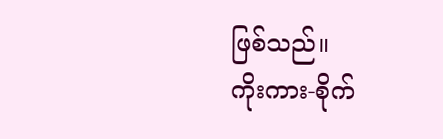ဖြစ်သည်။
ကိုးကား-စိုက်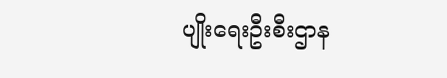ပျိုးရေးဦးစီးဌာန